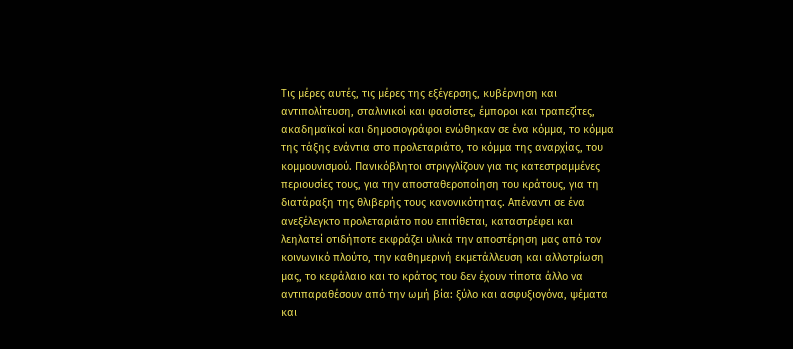Τις μέρες αυτές, τις μέρες της εξέγερσης, κυβέρνηση και αντιπολίτευση, σταλινικοί και φασίστες, έμποροι και τραπεζίτες, ακαδημαϊκοί και δημοσιογράφοι ενώθηκαν σε ένα κόμμα, το κόμμα της τάξης ενάντια στο προλεταριάτο, το κόμμα της αναρχίας, του κομμουνισμού. Πανικόβλητοι στριγγλίζουν για τις κατεστραμμένες περιουσίες τους, για την αποσταθεροποίηση του κράτους, για τη διατάραξη της θλιβερής τους κανονικότητας. Απέναντι σε ένα ανεξέλεγκτο προλεταριάτο που επιτίθεται, καταστρέφει και λεηλατεί οτιδήποτε εκφράζει υλικά την αποστέρηση μας από τον κοινωνικό πλούτο, την καθημερινή εκμετάλλευση και αλλοτρίωση μας, το κεφάλαιο και το κράτος του δεν έχουν τίποτα άλλο να αντιπαραθέσουν από την ωμή βία: ξύλο και ασφυξιογόνα, ψέματα και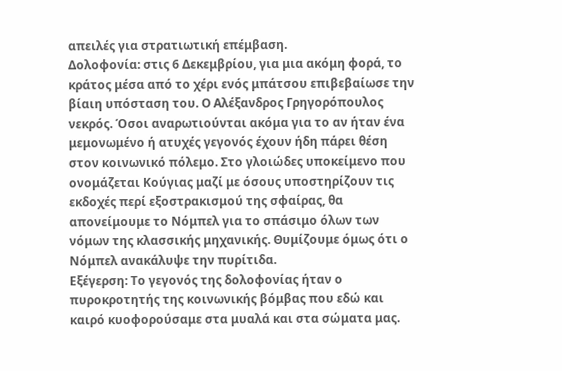απειλές για στρατιωτική επέμβαση.
Δολοφονία: στις 6 Δεκεμβρίου, για μια ακόμη φορά, το κράτος μέσα από το χέρι ενός μπάτσου επιβεβαίωσε την βίαιη υπόσταση του. Ο Αλέξανδρος Γρηγορόπουλος νεκρός. Όσοι αναρωτιούνται ακόμα για το αν ήταν ένα μεμονωμένο ή ατυχές γεγονός έχουν ήδη πάρει θέση στον κοινωνικό πόλεμο. Στο γλοιώδες υποκείμενο που ονομάζεται Κούγιας μαζί με όσους υποστηρίζουν τις εκδοχές περί εξοστρακισμού της σφαίρας, θα απονείμουμε το Νόμπελ για το σπάσιμο όλων των νόμων της κλασσικής μηχανικής. Θυμίζουμε όμως ότι ο Νόμπελ ανακάλυψε την πυρίτιδα.
Εξέγερση: Το γεγονός της δολοφονίας ήταν ο πυροκροτητής της κοινωνικής βόμβας που εδώ και καιρό κυοφορούσαμε στα μυαλά και στα σώματα μας.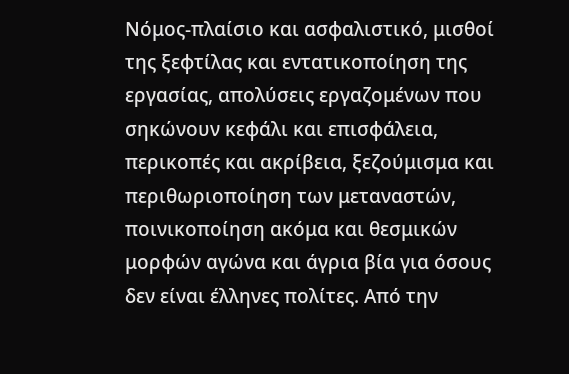Νόμος-πλαίσιο και ασφαλιστικό, μισθοί της ξεφτίλας και εντατικοποίηση της εργασίας, απολύσεις εργαζομένων που σηκώνουν κεφάλι και επισφάλεια, περικοπές και ακρίβεια, ξεζούμισμα και περιθωριοποίηση των μεταναστών, ποινικοποίηση ακόμα και θεσμικών μορφών αγώνα και άγρια βία για όσους δεν είναι έλληνες πολίτες. Από την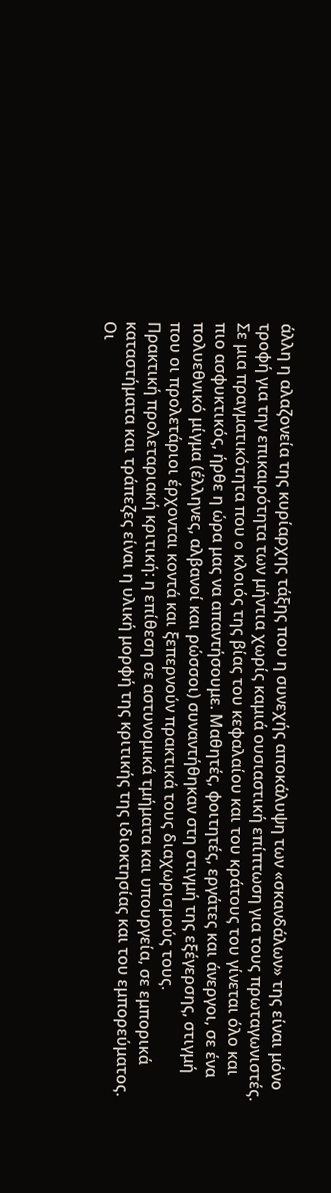άλλη η αλαζονεία της κυρίαρχης τάξης που η συνεχής αποκάλυψη των «σκανδάλων» της είναι μόνο τροφή για την επικαιρότητα των μήντια χωρίς καμιά ουσιαστική επίπτωση για τους πρωταγωνιστές. Σε μια πραγματικότητα που o κλοιός της βίας του κεφαλαίου και του κράτους του γίνεται όλο και πιο ασφυκτικός, ήρθε η ώρα μας να απαντήσουμε. Μαθητές, φοιτητές, εργάτες και άνεργοι, σε ένα πολυεθνικό μίγμα (έλληνες, αλβανοί και ρώσσοι) συναντήθηκαν στη στιγμή της εξέγερσης, στιγμή που οι προλετάριοι έρχονται κοντά και ξεπερνούν πρακτικά τους διαχωρισμούς τους.
Πρακτική προλεταριακή κριτική: η επίθεση σε αστυνομικά τμήματα και υπουργεία, σε εμπορικά καταστήματα και τράπεζες είναι η υλική μορφή της κριτικής της ιδιοκτησίας και του εμπορεύματος. Οι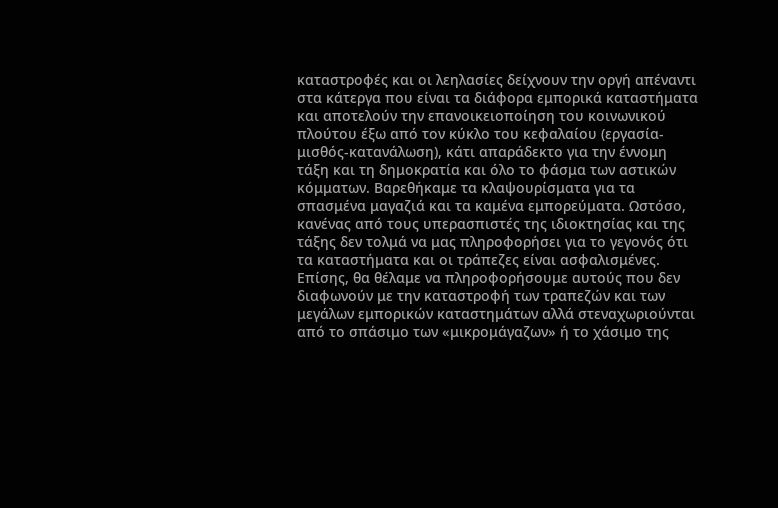καταστροφές και οι λεηλασίες δείχνουν την οργή απέναντι στα κάτεργα που είναι τα διάφορα εμπορικά καταστήματα και αποτελούν την επανοικειοποίηση του κοινωνικού πλούτου έξω από τον κύκλο του κεφαλαίου (εργασία-μισθός-κατανάλωση), κάτι απαράδεκτο για την έννομη τάξη και τη δημοκρατία και όλο το φάσμα των αστικών κόμματων. Βαρεθήκαμε τα κλαψουρίσματα για τα σπασμένα μαγαζιά και τα καμένα εμπορεύματα. Ωστόσο, κανένας από τους υπερασπιστές της ιδιοκτησίας και της τάξης δεν τολμά να μας πληροφορήσει για το γεγονός ότι τα καταστήματα και οι τράπεζες είναι ασφαλισμένες. Επίσης, θα θέλαμε να πληροφορήσουμε αυτούς που δεν διαφωνούν με την καταστροφή των τραπεζών και των μεγάλων εμπορικών καταστημάτων αλλά στεναχωριούνται από το σπάσιμο των «μικρομάγαζων» ή το χάσιμο της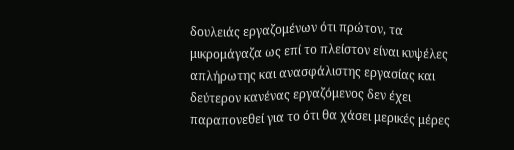δουλειάς εργαζομένων ότι πρώτον, τα μικρομάγαζα ως επί το πλείστον είναι κυψέλες απλήρωτης και ανασφάλιστης εργασίας και δεύτερον κανένας εργαζόμενος δεν έχει παραπονεθεί για το ότι θα χάσει μερικές μέρες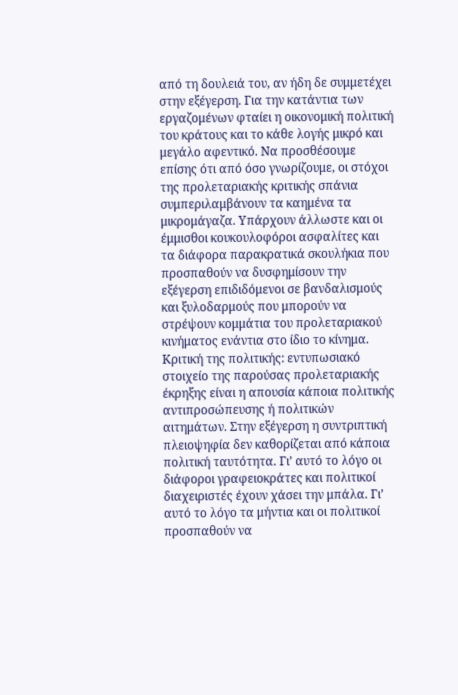από τη δουλειά του, αν ήδη δε συμμετέχει στην εξέγερση. Για την κατάντια των εργαζομένων φταίει η οικονομική πολιτική του κράτους και το κάθε λογής μικρό και μεγάλο αφεντικό. Να προσθέσουμε επίσης ότι από όσο γνωρίζουμε, οι στόχοι της προλεταριακής κριτικής σπάνια συμπεριλαμβάνουν τα καημένα τα μικρομάγαζα. Υπάρχουν άλλωστε και οι έμμισθοι κουκουλοφόροι ασφαλίτες και τα διάφορα παρακρατικά σκουλήκια που προσπαθούν να δυσφημίσουν την εξέγερση επιδιδόμενοι σε βανδαλισμούς και ξυλοδαρμούς που μπορούν να στρέψουν κομμάτια του προλεταριακού κινήματος ενάντια στο ίδιο το κίνημα.
Κριτική της πολιτικής: εντυπωσιακό στοιχείο της παρούσας προλεταριακής έκρηξης είναι η απουσία κάποια πολιτικής αντιπροσώπευσης ή πολιτικών αιτημάτων. Στην εξέγερση η συντριπτική πλειοψηφία δεν καθορίζεται από κάποια πολιτική ταυτότητα. Γι’ αυτό το λόγο οι διάφοροι γραφειοκράτες και πολιτικοί διαχειριστές έχουν χάσει την μπάλα. Γι’ αυτό το λόγο τα μήντια και οι πολιτικοί προσπαθούν να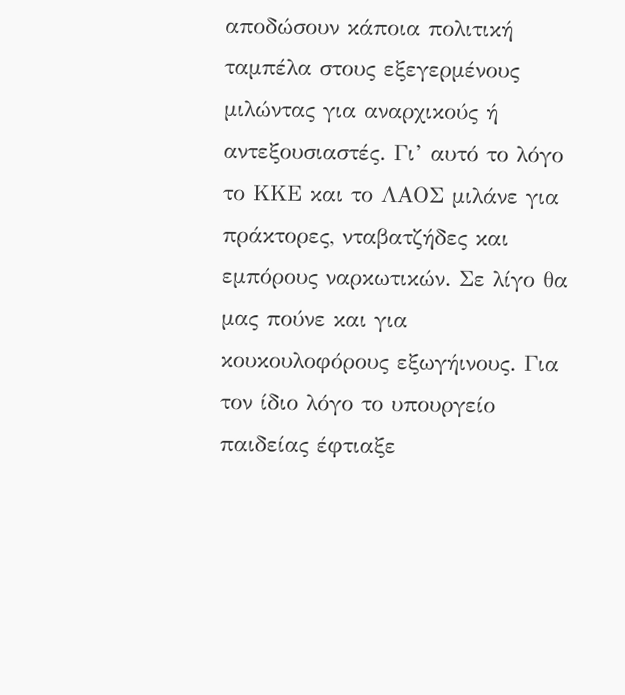αποδώσουν κάποια πολιτική ταμπέλα στους εξεγερμένους μιλώντας για αναρχικούς ή αντεξουσιαστές. Γι’ αυτό το λόγο το ΚΚΕ και το ΛΑΟΣ μιλάνε για πράκτορες, νταβατζήδες και εμπόρους ναρκωτικών. Σε λίγο θα μας πούνε και για κουκουλοφόρους εξωγήινους. Για τον ίδιο λόγο το υπουργείο παιδείας έφτιαξε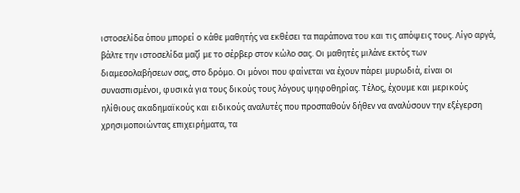ιστοσελίδα όπου μπορεί ο κάθε μαθητής να εκθέσει τα παράπονα του και τις απόψεις τους. Λίγο αργά, βάλτε την ιστοσελίδα μαζί με το σέρβερ στον κώλο σας. Οι μαθητές μιλάνε εκτός των διαμεσολαβήσεων σας, στο δρόμο. Οι μόνοι που φαίνεται να έχουν πάρει μυρωδιά, είναι οι συνασπισμένοι, φυσικά για τους δικούς τους λόγους ψηφοθηρίας. Τέλος, έχουμε και μερικούς ηλίθιους ακαδημαϊκούς και ειδικούς αναλυτές που προσπαθούν δήθεν να αναλύσουν την εξέγερση χρησιμοποιώντας επιχειρήματα, τα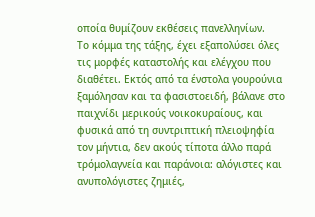οποία θυμίζουν εκθέσεις πανελληνίων.
Το κόμμα της τάξης, έχει εξαπολύσει όλες τις μορφές καταστολής και ελέγχου που διαθέτει. Εκτός από τα ένστολα γουρούνια ξαμόλησαν και τα φασιστοειδή, βάλανε στο παιχνίδι μερικούς νοικοκυραίους, και φυσικά από τη συντριπτική πλειοψηφία τον μήντια, δεν ακούς τίποτα άλλο παρά τρόμολαγνεία και παράνοια: αλόγιστες και ανυπολόγιστες ζημιές,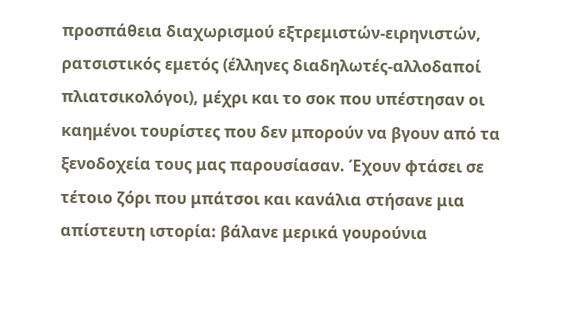προσπάθεια διαχωρισμού εξτρεμιστών-ειρηνιστών, ρατσιστικός εμετός (έλληνες διαδηλωτές-αλλοδαποί πλιατσικολόγοι), μέχρι και το σοκ που υπέστησαν οι καημένοι τουρίστες που δεν μπορούν να βγουν από τα ξενοδοχεία τους μας παρουσίασαν. Έχουν φτάσει σε τέτοιο ζόρι που μπάτσοι και κανάλια στήσανε μια απίστευτη ιστορία: βάλανε μερικά γουρούνια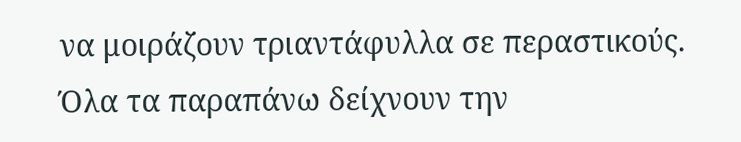να μοιράζουν τριαντάφυλλα σε περαστικούς. Όλα τα παραπάνω δείχνουν την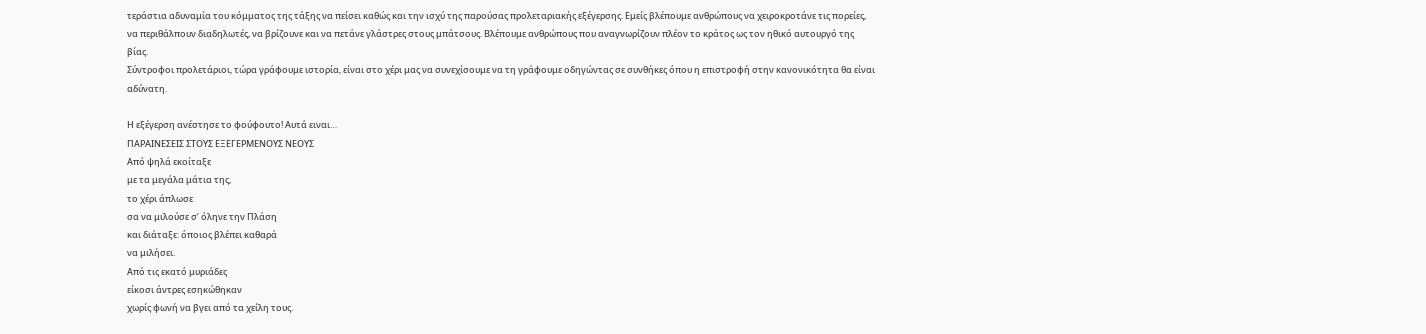τεράστια αδυναμία του κόμματος της τάξης να πείσει καθώς και την ισχύ της παρούσας προλεταριακής εξέγερσης. Εμείς βλέπουμε ανθρώπους να χειροκροτάνε τις πορείες, να περιθάλπουν διαδηλωτές, να βρίζουνε και να πετάνε γλάστρες στους μπάτσους. Βλέπουμε ανθρώπους που αναγνωρίζουν πλέον το κράτος ως τον ηθικό αυτουργό της βίας.
Σύντροφοι προλετάριοι, τώρα γράφουμε ιστορία, είναι στο χέρι μας να συνεχίσουμε να τη γράφουμε οδηγώντας σε συνθήκες όπου η επιστροφή στην κανονικότητα θα είναι αδύνατη.

Η εξέγερση ανέστησε το φούφουτο! Αυτά ειναι…
ΠΑΡΑΙΝΕΣΕΙΣ ΣΤΟΥΣ ΕΞΕΓΕΡΜΕΝΟΥΣ ΝΕΟΥΣ
Από ψηλά εκοίταξε
με τα μεγάλα μάτια της,
το χέρι άπλωσε
σα να μιλούσε σ’ όληνε την Πλάση
και διάταξε: όποιος βλέπει καθαρά
να μιλήσει.
Από τις εκατό μυριάδες
είκοσι άντρες εσηκώθηκαν
χωρίς φωνή να βγει από τα χείλη τους.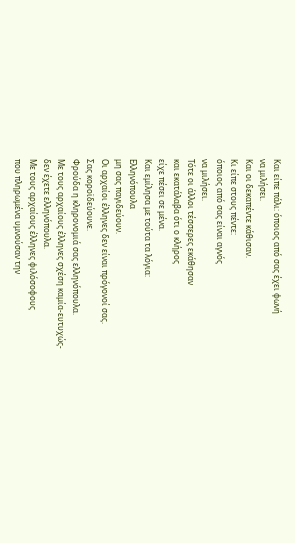Και είπε πάλι: όποιος από σας έχει φωνή
να μιλήσει.
Και οι δεκαπέντε κάθισαν.
Κι είπε στους πέντε:
όποιος από σας είναι αγνός
να μιλήσει.
Τότε οι άλλοι τέσσερες εκάθησαν
και εκατάλαβα ότι ο κλήρος
είχε πέσει σε μένα.
Και εμίλησα με τούτα τα λόγια:
Ελληνόπουλα
μη σας παγιδεύουν.
Οι αρχαίοι έλληνες δεν είναι πρόγονοί σας.
Σας κοροϊδεύουνε.
Φρούδα η κληρονομιά σας ελληνόπουλα.
Με τους αρχαίους έλληνες σχέση καμία-ευτυχώς-
δεν έχετε ελληνόπουλα.
Με τους αρχαίους έλληνες φιλόσοφους
που πληρωμένα υμνούσαν την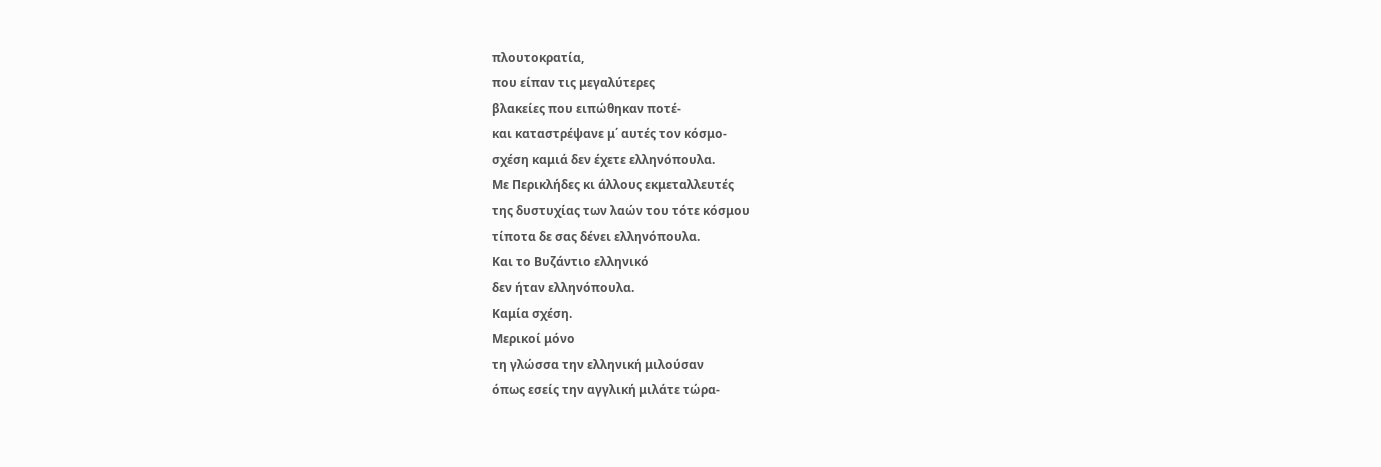πλουτοκρατία,
που είπαν τις μεγαλύτερες
βλακείες που ειπώθηκαν ποτέ-
και καταστρέψανε μ΄ αυτές τον κόσμο-
σχέση καμιά δεν έχετε ελληνόπουλα.
Με Περικλήδες κι άλλους εκμεταλλευτές
της δυστυχίας των λαών του τότε κόσμου
τίποτα δε σας δένει ελληνόπουλα.
Και το Βυζάντιο ελληνικό
δεν ήταν ελληνόπουλα.
Καμία σχέση.
Μερικοί μόνο
τη γλώσσα την ελληνική μιλούσαν
όπως εσείς την αγγλική μιλάτε τώρα-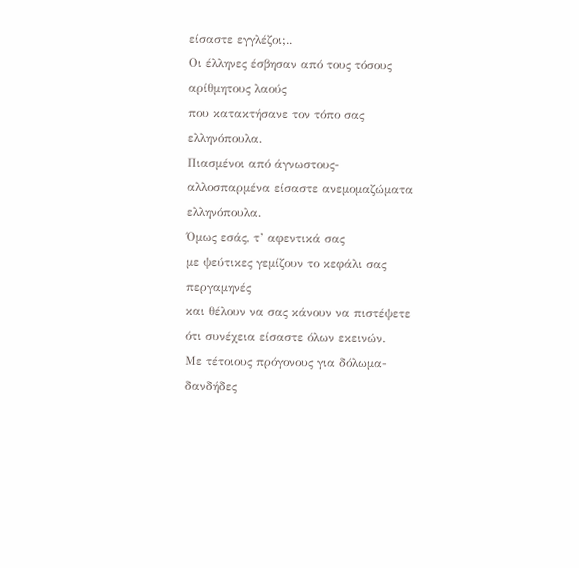είσαστε εγγλέζοι;..
Οι έλληνες έσβησαν από τους τόσους
αρίθμητους λαούς
που κατακτήσανε τον τόπο σας
ελληνόπουλα.
Πιασμένοι από άγνωστους-
αλλοσπαρμένα είσαστε ανεμομαζώματα
ελληνόπουλα.
Όμως εσάς, τ’ αφεντικά σας
με ψεύτικες γεμίζουν το κεφάλι σας περγαμηνές
και θέλουν να σας κάνουν να πιστέψετε
ότι συνέχεια είσαστε όλων εκεινών.
Με τέτοιους πρόγονους για δόλωμα-
δανδήδες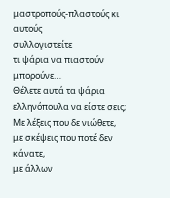μαστροπούς-πλαστούς κι αυτούς
συλλογιστείτε
τι ψάρια να πιαστούν μπορούνε…
Θέλετε αυτά τα ψάρια ελληνόπουλα να είστε σεις;
Με λέξεις που δε νιώθετε,
με σκέψεις που ποτέ δεν κάνατε,
με άλλων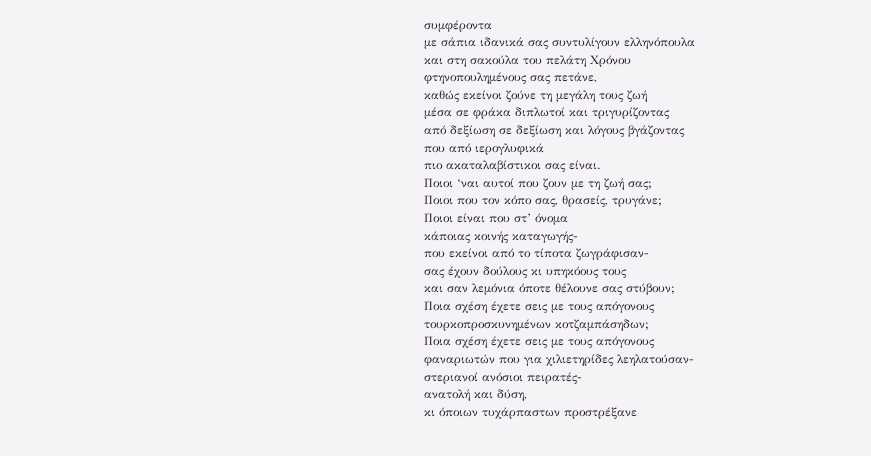συμφέροντα
με σάπια ιδανικά σας συντυλίγουν ελληνόπουλα
και στη σακούλα του πελάτη Χρόνου
φτηνοπουλημένους σας πετάνε,
καθώς εκείνοι ζούνε τη μεγάλη τους ζωή
μέσα σε φράκα διπλωτοί και τριγυρίζοντας
από δεξίωση σε δεξίωση και λόγους βγάζοντας
που από ιερογλυφικά
πιο ακαταλαβίστικοι σας είναι.
Ποιοι ‘ναι αυτοί που ζουν με τη ζωή σας;
Ποιοι που τον κόπο σας, θρασείς, τρυγάνε;
Ποιοι είναι που στ’ όνομα
κάποιας κοινής καταγωγής-
που εκείνοι από το τίποτα ζωγράφισαν-
σας έχουν δούλους κι υπηκόους τους
και σαν λεμόνια όποτε θέλουνε σας στύβουν;
Ποια σχέση έχετε σεις με τους απόγονους
τουρκοπροσκυνημένων κοτζαμπάσηδων;
Ποια σχέση έχετε σεις με τους απόγονους
φαναριωτών που για χιλιετηρίδες λεηλατούσαν-
στεριανοί ανόσιοι πειρατές-
ανατολή και δύση,
κι όποιων τυχάρπαστων προστρέξανε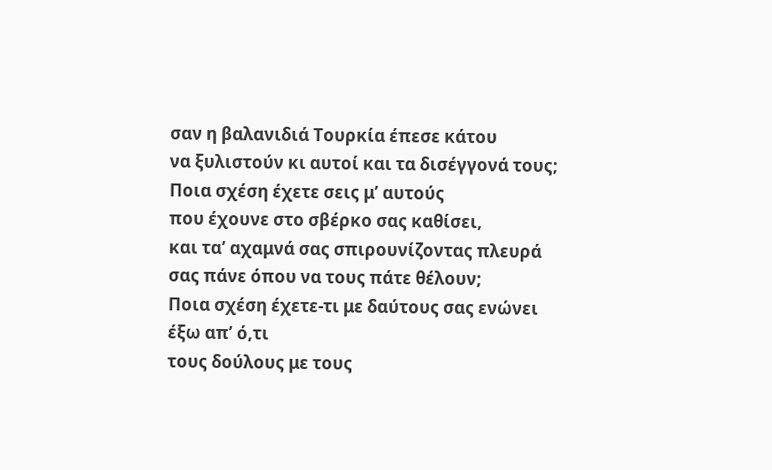σαν η βαλανιδιά Τουρκία έπεσε κάτου
να ξυλιστούν κι αυτοί και τα δισέγγονά τους;
Ποια σχέση έχετε σεις μ’ αυτούς
που έχουνε στο σβέρκο σας καθίσει,
και τα’ αχαμνά σας σπιρουνίζοντας πλευρά
σας πάνε όπου να τους πάτε θέλουν;
Ποια σχέση έχετε-τι με δαύτους σας ενώνει
έξω απ’ ό,τι
τους δούλους με τους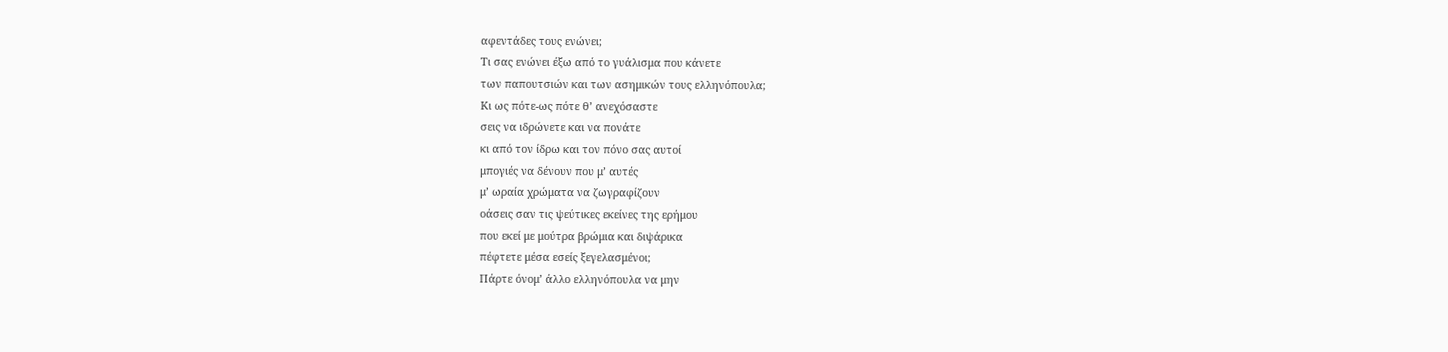αφεντάδες τους ενώνει;
Τι σας ενώνει έξω από το γυάλισμα που κάνετε
των παπουτσιών και των ασημικών τους ελληνόπουλα;
Κι ως πότε-ως πότε θ’ ανεχόσαστε
σεις να ιδρώνετε και να πονάτε
κι από τον ίδρω και τον πόνο σας αυτοί
μπογιές να δένουν που μ’ αυτές
μ’ ωραία χρώματα να ζωγραφίζουν
οάσεις σαν τις ψεύτικες εκείνες της ερήμου
που εκεί με μούτρα βρώμια και διψάρικα
πέφτετε μέσα εσείς ξεγελασμένοι;
Πάρτε όνομ’ άλλο ελληνόπουλα να μην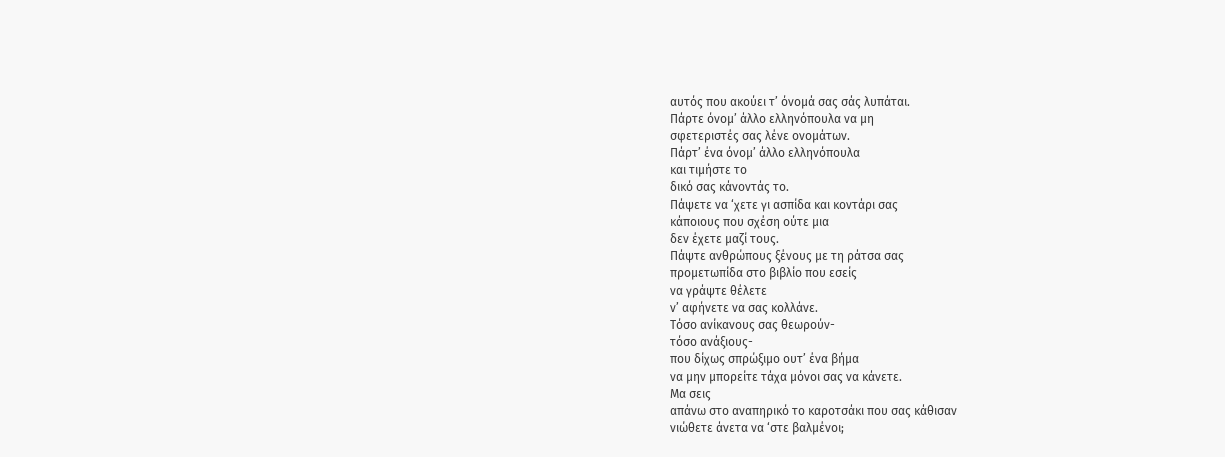αυτός που ακούει τ’ όνομά σας σάς λυπάται.
Πάρτε όνομ’ άλλο ελληνόπουλα να μη
σφετεριστές σας λένε ονομάτων.
Πάρτ’ ένα όνομ’ άλλο ελληνόπουλα
και τιμήστε το
δικό σας κάνοντάς το.
Πάψετε να ‘χετε γι ασπίδα και κοντάρι σας
κάποιους που σχέση ούτε μια
δεν έχετε μαζί τους.
Πάψτε ανθρώπους ξένους με τη ράτσα σας
προμετωπίδα στο βιβλίο που εσείς
να γράψτε θέλετε
ν’ αφήνετε να σας κολλάνε.
Τόσο ανίκανους σας θεωρούν-
τόσο ανάξιους-
που δίχως σπρώξιμο ουτ’ ένα βήμα
να μην μπορείτε τάχα μόνοι σας να κάνετε.
Μα σεις
απάνω στο αναπηρικό το καροτσάκι που σας κάθισαν
νιώθετε άνετα να ‘στε βαλμένοι;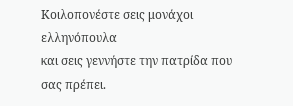Κοιλοπονέστε σεις μονάχοι ελληνόπουλα
και σεις γεννήστε την πατρίδα που σας πρέπει.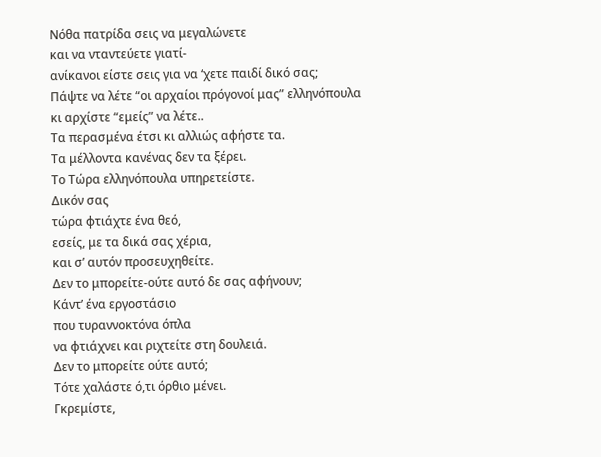Νόθα πατρίδα σεις να μεγαλώνετε
και να νταντεύετε γιατί-
ανίκανοι είστε σεις για να ‘χετε παιδί δικό σας;
Πάψτε να λέτε “οι αρχαίοι πρόγονοί μας” ελληνόπουλα
κι αρχίστε “εμείς” να λέτε..
Τα περασμένα έτσι κι αλλιώς αφήστε τα.
Τα μέλλοντα κανένας δεν τα ξέρει.
Το Τώρα ελληνόπουλα υπηρετείστε.
Δικόν σας
τώρα φτιάχτε ένα θεό,
εσείς, με τα δικά σας χέρια,
και σ’ αυτόν προσευχηθείτε.
Δεν το μπορείτε-ούτε αυτό δε σας αφήνουν;
Κάντ’ ένα εργοστάσιο
που τυραννοκτόνα όπλα
να φτιάχνει και ριχτείτε στη δουλειά.
Δεν το μπορείτε ούτε αυτό;
Τότε χαλάστε ό,τι όρθιο μένει.
Γκρεμίστε,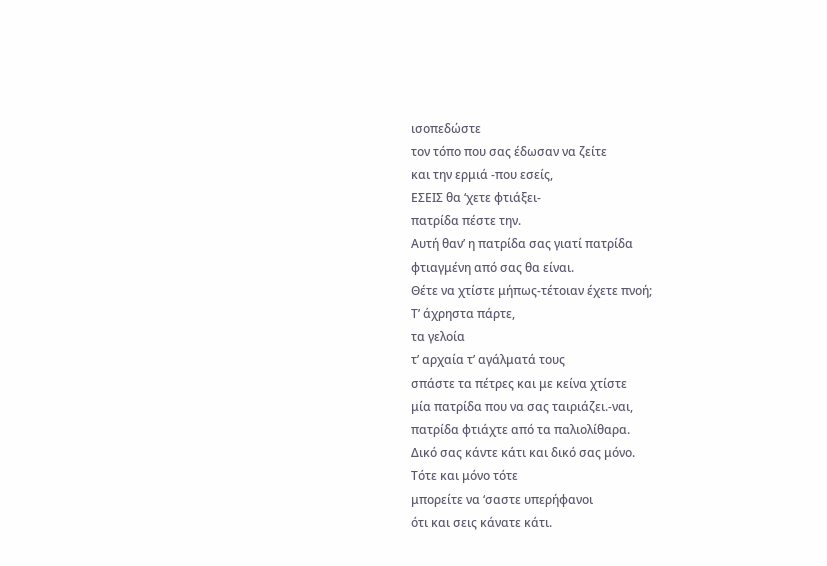ισοπεδώστε
τον τόπο που σας έδωσαν να ζείτε
και την ερμιά -που εσείς,
ΕΣΕΙΣ θα ‘χετε φτιάξει-
πατρίδα πέστε την.
Αυτή θαν’ η πατρίδα σας γιατί πατρίδα
φτιαγμένη από σας θα είναι.
Θέτε να χτίστε μήπως-τέτοιαν έχετε πνοή;
Τ’ άχρηστα πάρτε,
τα γελοία
τ’ αρχαία τ’ αγάλματά τους
σπάστε τα πέτρες και με κείνα χτίστε
μία πατρίδα που να σας ταιριάζει.-ναι,
πατρίδα φτιάχτε από τα παλιολίθαρα.
Δικό σας κάντε κάτι και δικό σας μόνο.
Τότε και μόνο τότε
μπορείτε να ‘σαστε υπερήφανοι
ότι και σεις κάνατε κάτι.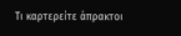Τι καρτερείτε άπρακτοι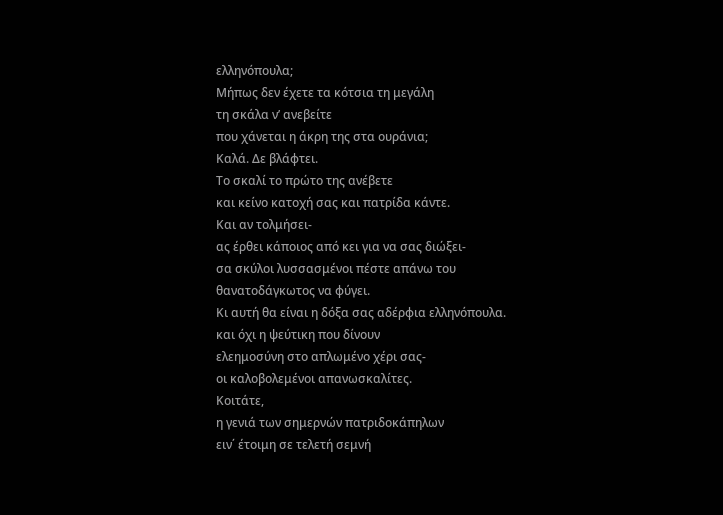ελληνόπουλα;
Μήπως δεν έχετε τα κότσια τη μεγάλη
τη σκάλα ν’ ανεβείτε
που χάνεται η άκρη της στα ουράνια;
Καλά. Δε βλάφτει.
Το σκαλί το πρώτο της ανέβετε
και κείνο κατοχή σας και πατρίδα κάντε.
Και αν τολμήσει-
ας έρθει κάποιος από κει για να σας διώξει-
σα σκύλοι λυσσασμένοι πέστε απάνω του
θανατοδάγκωτος να φύγει.
Κι αυτή θα είναι η δόξα σας αδέρφια ελληνόπουλα.
και όχι η ψεύτικη που δίνουν
ελεημοσύνη στο απλωμένο χέρι σας-
οι καλοβολεμένοι απανωσκαλίτες.
Κοιτάτε,
η γενιά των σημερνών πατριδοκάπηλων
ειν΄ έτοιμη σε τελετή σεμνή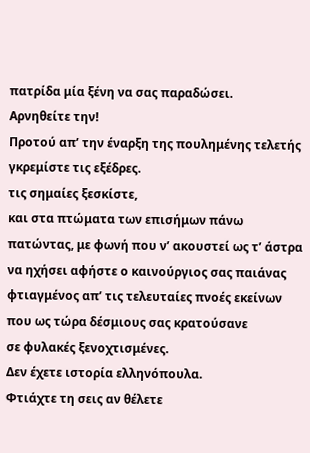πατρίδα μία ξένη να σας παραδώσει.
Αρνηθείτε την!
Προτού απ’ την έναρξη της πουλημένης τελετής
γκρεμίστε τις εξέδρες.
τις σημαίες ξεσκίστε,
και στα πτώματα των επισήμων πάνω
πατώντας, με φωνή που ν’ ακουστεί ως τ’ άστρα
να ηχήσει αφήστε ο καινούργιος σας παιάνας
φτιαγμένος απ’ τις τελευταίες πνοές εκείνων
που ως τώρα δέσμιους σας κρατούσανε
σε φυλακές ξενοχτισμένες.
Δεν έχετε ιστορία ελληνόπουλα.
Φτιάχτε τη σεις αν θέλετε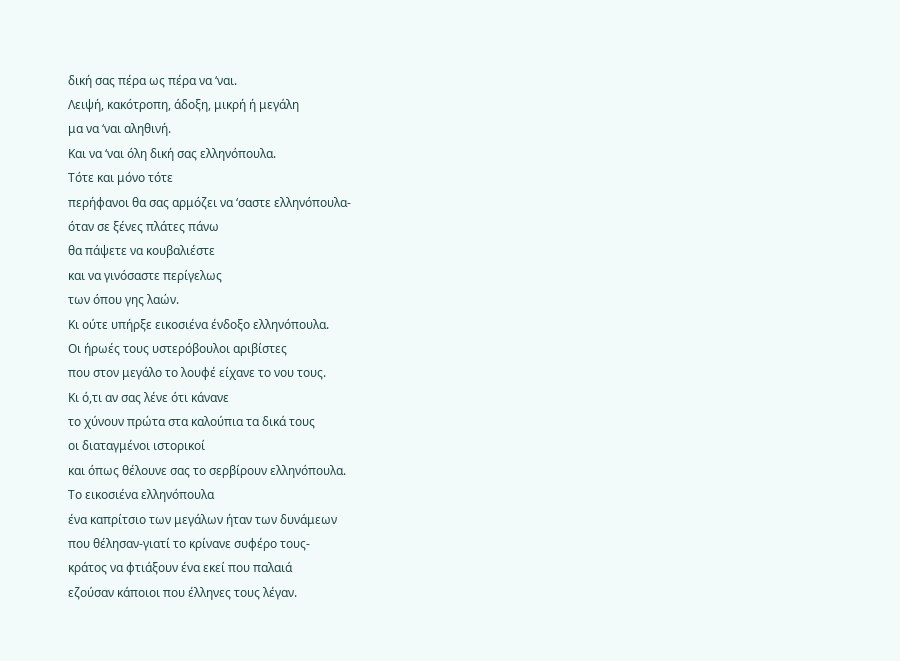δική σας πέρα ως πέρα να ‘ναι.
Λειψή, κακότροπη, άδοξη, μικρή ή μεγάλη
μα να ‘ναι αληθινή.
Και να ‘ναι όλη δική σας ελληνόπουλα.
Τότε και μόνο τότε
περήφανοι θα σας αρμόζει να ‘σαστε ελληνόπουλα-
όταν σε ξένες πλάτες πάνω
θα πάψετε να κουβαλιέστε
και να γινόσαστε περίγελως
των όπου γης λαών.
Κι ούτε υπήρξε εικοσιένα ένδοξο ελληνόπουλα.
Οι ήρωές τους υστερόβουλοι αριβίστες
που στον μεγάλο το λουφέ είχανε το νου τους.
Κι ό,τι αν σας λένε ότι κάνανε
το χύνουν πρώτα στα καλούπια τα δικά τους
οι διαταγμένοι ιστορικοί
και όπως θέλουνε σας το σερβίρουν ελληνόπουλα.
Το εικοσιένα ελληνόπουλα
ένα καπρίτσιο των μεγάλων ήταν των δυνάμεων
που θέλησαν-γιατί το κρίνανε συφέρο τους-
κράτος να φτιάξουν ένα εκεί που παλαιά
εζούσαν κάποιοι που έλληνες τους λέγαν.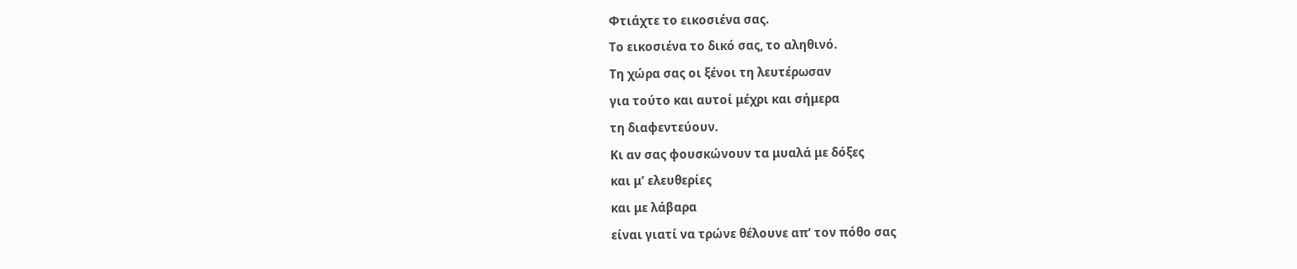Φτιάχτε το εικοσιένα σας.
Το εικοσιένα το δικό σας, το αληθινό.
Τη χώρα σας οι ξένοι τη λευτέρωσαν
για τούτο και αυτοί μέχρι και σήμερα
τη διαφεντεύουν.
Κι αν σας φουσκώνουν τα μυαλά με δόξες
και μ’ ελευθερίες
και με λάβαρα
είναι γιατί να τρώνε θέλουνε απ’ τον πόθο σας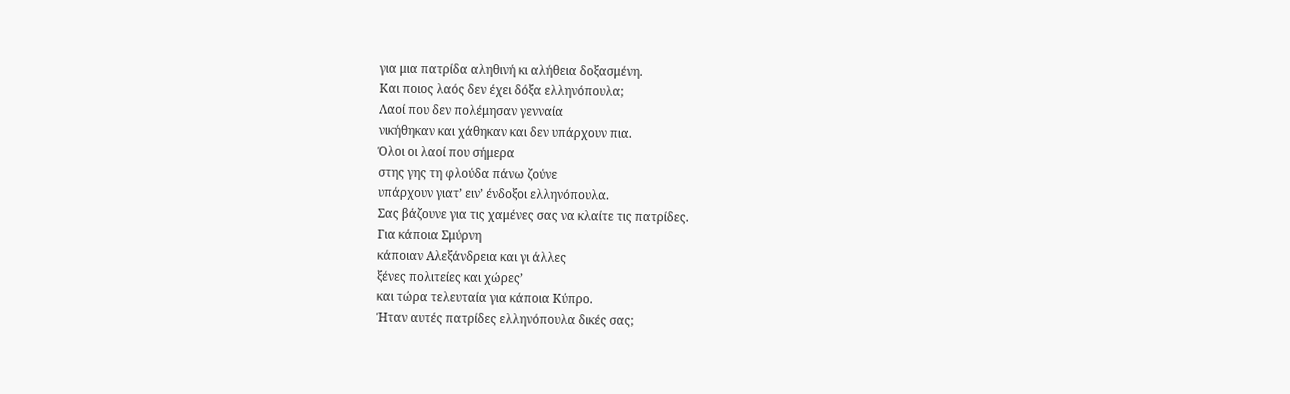για μια πατρίδα αληθινή κι αλήθεια δοξασμένη.
Και ποιος λαός δεν έχει δόξα ελληνόπουλα;
Λαοί που δεν πολέμησαν γενναία
νικήθηκαν και χάθηκαν και δεν υπάρχουν πια.
Όλοι οι λαοί που σήμερα
στης γης τη φλούδα πάνω ζούνε
υπάρχουν γιατ’ ειν’ ένδοξοι ελληνόπουλα.
Σας βάζουνε για τις χαμένες σας να κλαίτε τις πατρίδες.
Για κάποια Σμύρνη
κάποιαν Αλεξάνδρεια και γι άλλες
ξένες πολιτείες και χώρες’
και τώρα τελευταία για κάποια Κύπρο.
Ήταν αυτές πατρίδες ελληνόπουλα δικές σας;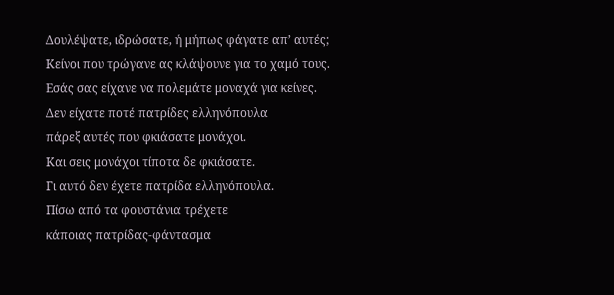Δουλέψατε, ιδρώσατε, ή μήπως φάγατε απ’ αυτές;
Κείνοι που τρώγανε ας κλάψουνε για το χαμό τους.
Εσάς σας είχανε να πολεμάτε μοναχά για κείνες.
Δεν είχατε ποτέ πατρίδες ελληνόπουλα
πάρεξ αυτές που φκιάσατε μονάχοι.
Και σεις μονάχοι τίποτα δε φκιάσατε.
Γι αυτό δεν έχετε πατρίδα ελληνόπουλα.
Πίσω από τα φουστάνια τρέχετε
κάποιας πατρίδας-φάντασμα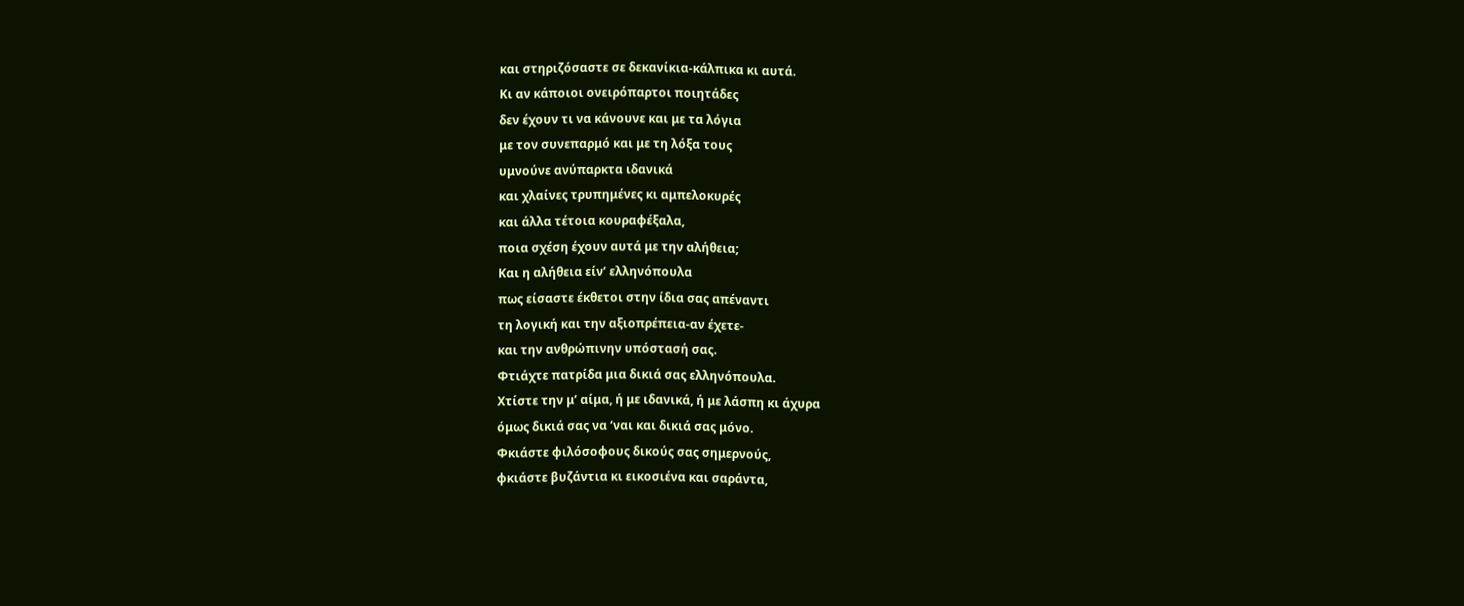και στηριζόσαστε σε δεκανίκια-κάλπικα κι αυτά.
Κι αν κάποιοι ονειρόπαρτοι ποιητάδες
δεν έχουν τι να κάνουνε και με τα λόγια
με τον συνεπαρμό και με τη λόξα τους
υμνούνε ανύπαρκτα ιδανικά
και χλαίνες τρυπημένες κι αμπελοκυρές
και άλλα τέτοια κουραφέξαλα,
ποια σχέση έχουν αυτά με την αλήθεια;
Και η αλήθεια είν’ ελληνόπουλα
πως είσαστε έκθετοι στην ίδια σας απέναντι
τη λογική και την αξιοπρέπεια-αν έχετε-
και την ανθρώπινην υπόστασή σας.
Φτιάχτε πατρίδα μια δικιά σας ελληνόπουλα.
Χτίστε την μ’ αίμα, ή με ιδανικά, ή με λάσπη κι άχυρα
όμως δικιά σας να ‘ναι και δικιά σας μόνο.
Φκιάστε φιλόσοφους δικούς σας σημερνούς,
φκιάστε βυζάντια κι εικοσιένα και σαράντα,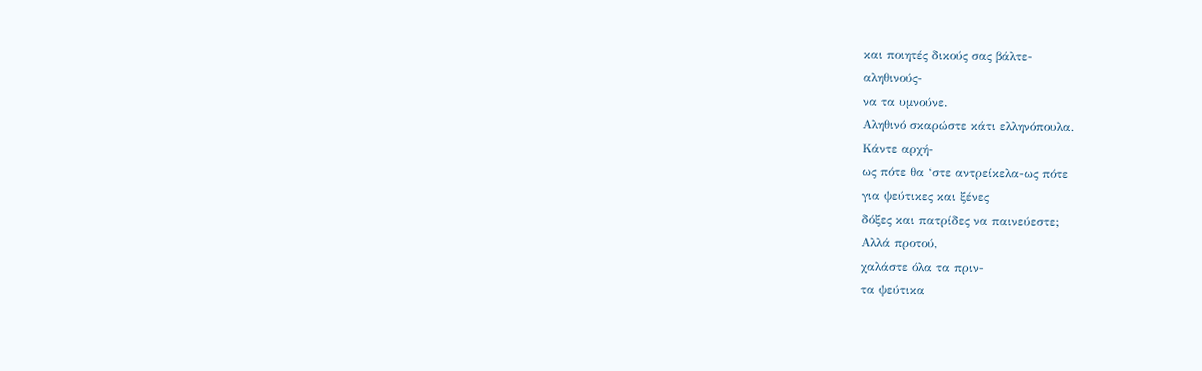και ποιητές δικούς σας βάλτε-
αληθινούς-
να τα υμνούνε.
Αληθινό σκαρώστε κάτι ελληνόπουλα.
Κάντε αρχή-
ως πότε θα ‘στε αντρείκελα-ως πότε
για ψεύτικες και ξένες
δόξες και πατρίδες να παινεύεστε;
Αλλά προτού,
χαλάστε όλα τα πριν-
τα ψεύτικα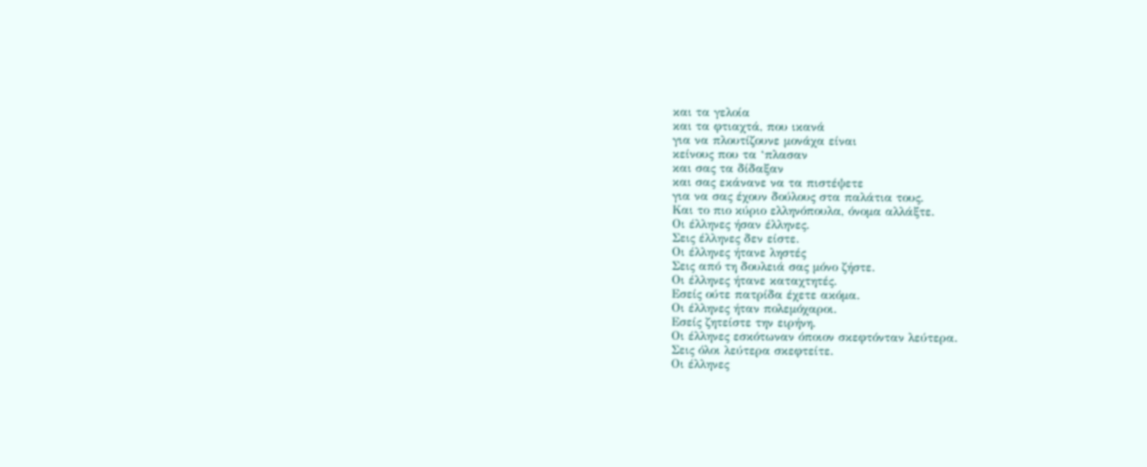και τα γελοία
και τα φτιαχτά, που ικανά
για να πλουτίζουνε μονάχα είναι
κείνους που τα ‘πλασαν
και σας τα δίδαξαν
και σας εκάνανε να τα πιστέψετε
για να σας έχουν δούλους στα παλάτια τους.
Και το πιο κύριο ελληνόπουλα, όνομα αλλάξτε.
Οι έλληνες ήσαν έλληνες.
Σεις έλληνες δεν είστε.
Οι έλληνες ήτανε ληστές
Σεις από τη δουλειά σας μόνο ζήστε.
Οι έλληνες ήτανε καταχτητές.
Εσείς ούτε πατρίδα έχετε ακόμα.
Οι έλληνες ήταν πολεμόχαροι.
Εσείς ζητείστε την ειρήνη.
Οι έλληνες εσκότωναν όποιον σκεφτόνταν λεύτερα.
Σεις όλοι λεύτερα σκεφτείτε.
Οι έλληνες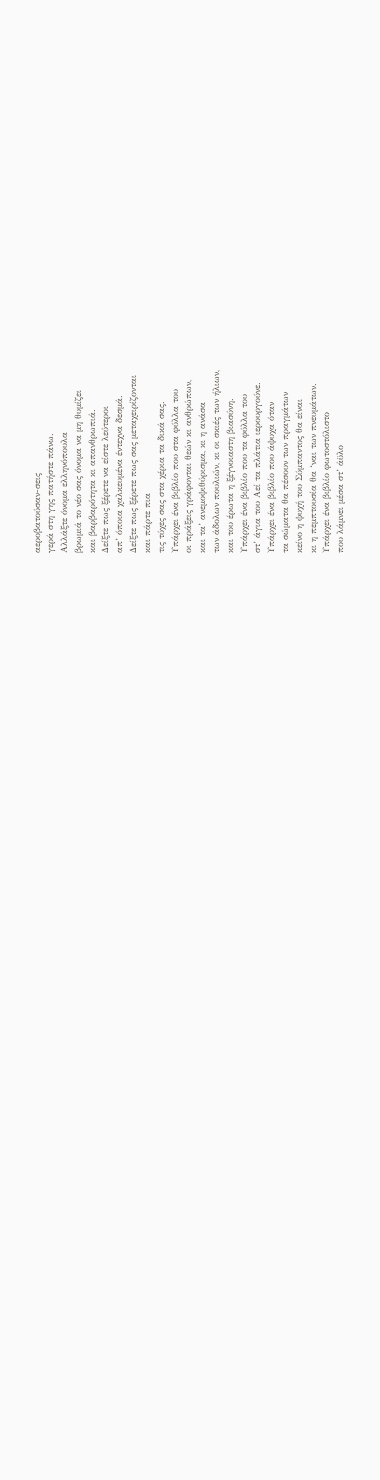αεροβατούσαν-σεις
γερά στη γης πατήστε πάνω.
Αλλάξτε όνομα ελληνόπουλα
βρωμιά το νέο σας όνομα να μη θυμίζει
και βαρβαρότητα κι απανθρωπιά.
Δείξτε πως ξέρετε να είστε λεύτεροι
απ’ όποια χαλκευμένα έντεχνα δεσμά.
Δείξτε πως ξέρετε πως σας μεταχειρίζονται
και πάρτε πια
τις τύχες σας στα χέρια τα δικά σας.
Υπάρχει ένα βιβλίο που στα φύλλα του
οι πράξεις γράφονται θεών κι ανθρώπων,
και τα’ ανεμοψιθύρισμα, κι η ανάσα
των άδολων πουλιών, κι οι σκιές των ήλιων,
και του έρωτα η ξέγνοιαστη βιασύνη.
Υπάρχει ένα βιβλίο που τα φύλλα του
στ’ άγια του Αεί τα πλάτια ιερουργούνε.
Υπάρχει ένα βιβλίο που άψυχα όταν
τα σώματα θα πέσουν των πραγμάτων
κείνο η ψυχή του Σύμπαντος θα είναι
κι η πεμπτουσία θα ‘ναι των πνευμάτων.
Υπάρχει ένα βιβλίο φωτοστόλιστο
που λάμνει μέσα στ’ άϋλο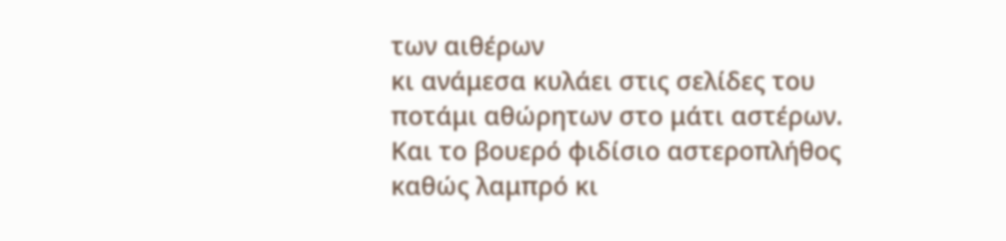των αιθέρων
κι ανάμεσα κυλάει στις σελίδες του
ποτάμι αθώρητων στο μάτι αστέρων.
Και το βουερό φιδίσιο αστεροπλήθος
καθώς λαμπρό κι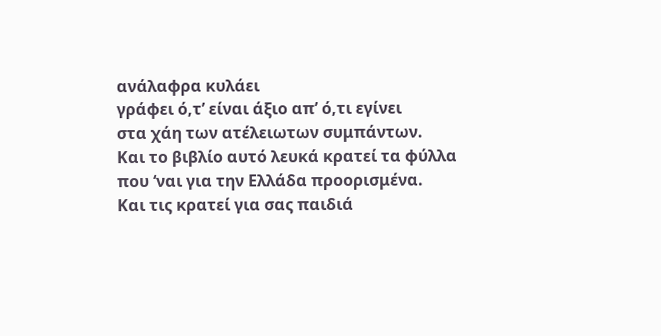ανάλαφρα κυλάει
γράφει ό,τ’ είναι άξιο απ’ ό,τι εγίνει
στα χάη των ατέλειωτων συμπάντων.
Και το βιβλίο αυτό λευκά κρατεί τα φύλλα
που ‘ναι για την Ελλάδα προορισμένα.
Και τις κρατεί για σας παιδιά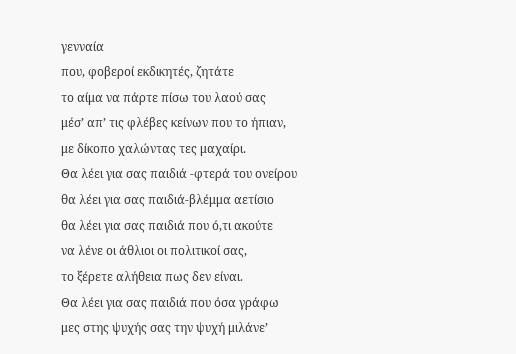γενναία
που, φοβεροί εκδικητές, ζητάτε
το αίμα να πάρτε πίσω του λαού σας
μέσ’ απ’ τις φλέβες κείνων που το ήπιαν,
με δίκοπο χαλώντας τες μαχαίρι.
Θα λέει για σας παιδιά -φτερά του ονείρου
θα λέει για σας παιδιά-βλέμμα αετίσιο
θα λέει για σας παιδιά που ό,τι ακούτε
να λένε οι άθλιοι οι πολιτικοί σας,
το ξέρετε αλήθεια πως δεν είναι.
Θα λέει για σας παιδιά που όσα γράφω
μες στης ψυχής σας την ψυχή μιλάνε’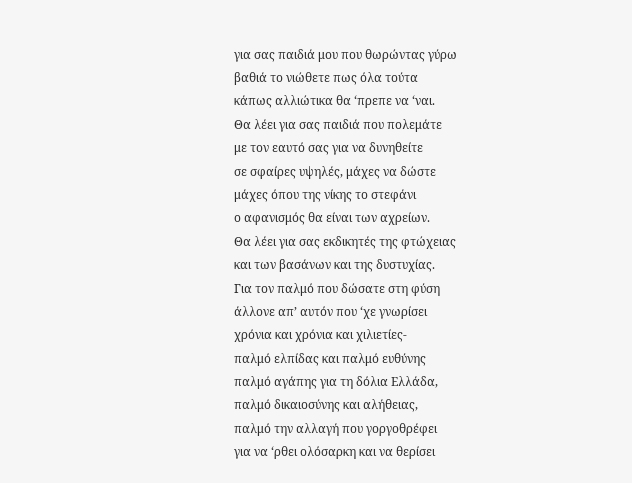για σας παιδιά μου που θωρώντας γύρω
βαθιά το νιώθετε πως όλα τούτα
κάπως αλλιώτικα θα ‘πρεπε να ‘ναι.
Θα λέει για σας παιδιά που πολεμάτε
με τον εαυτό σας για να δυνηθείτε
σε σφαίρες υψηλές, μάχες να δώστε
μάχες όπου της νίκης το στεφάνι
ο αφανισμός θα είναι των αχρείων.
Θα λέει για σας εκδικητές της φτώχειας
και των βασάνων και της δυστυχίας.
Για τον παλμό που δώσατε στη φύση
άλλονε απ’ αυτόν που ‘χε γνωρίσει
χρόνια και χρόνια και χιλιετίες-
παλμό ελπίδας και παλμό ευθύνης
παλμό αγάπης για τη δόλια Ελλάδα,
παλμό δικαιοσύνης και αλήθειας,
παλμό την αλλαγή που γοργοθρέφει
για να ‘ρθει ολόσαρκη και να θερίσει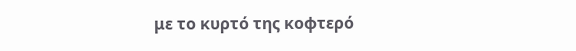με το κυρτό της κοφτερό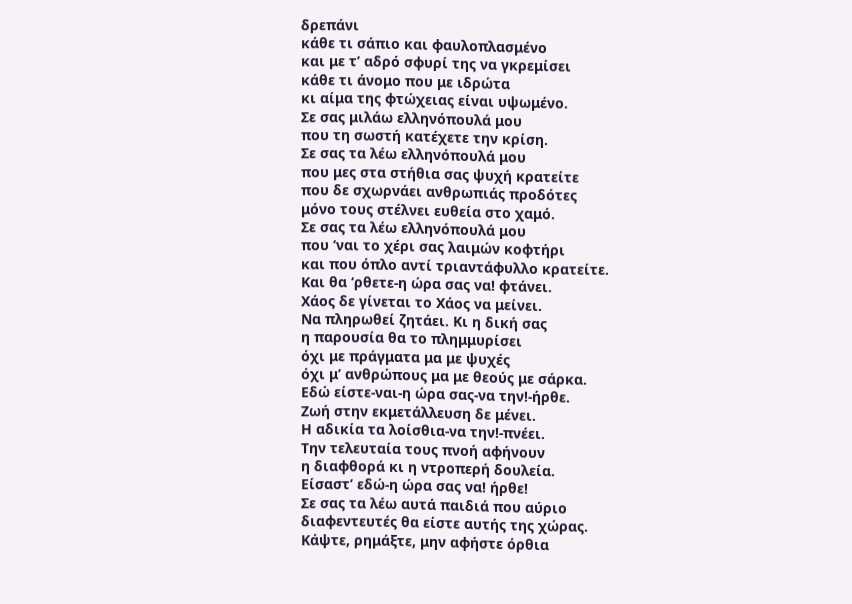δρεπάνι
κάθε τι σάπιο και φαυλοπλασμένο
και με τ’ αδρό σφυρί της να γκρεμίσει
κάθε τι άνομο που με ιδρώτα
κι αίμα της φτώχειας είναι υψωμένο.
Σε σας μιλάω ελληνόπουλά μου
που τη σωστή κατέχετε την κρίση.
Σε σας τα λέω ελληνόπουλά μου
που μες στα στήθια σας ψυχή κρατείτε
που δε σχωρνάει ανθρωπιάς προδότες
μόνο τους στέλνει ευθεία στο χαμό.
Σε σας τα λέω ελληνόπουλά μου
που ‘ναι το χέρι σας λαιμών κοφτήρι
και που όπλο αντί τριαντάφυλλο κρατείτε.
Και θα ‘ρθετε-η ώρα σας να! φτάνει.
Χάος δε γίνεται το Χάος να μείνει.
Να πληρωθεί ζητάει. Κι η δική σας
η παρουσία θα το πλημμυρίσει
όχι με πράγματα μα με ψυχές
όχι μ’ ανθρώπους μα με θεούς με σάρκα.
Εδώ είστε-ναι-η ώρα σας-να την!-ήρθε.
Ζωή στην εκμετάλλευση δε μένει.
Η αδικία τα λοίσθια-να την!-πνέει.
Την τελευταία τους πνοή αφήνουν
η διαφθορά κι η ντροπερή δουλεία.
Είσαστ’ εδώ-η ώρα σας να! ήρθε!
Σε σας τα λέω αυτά παιδιά που αύριο
διαφεντευτές θα είστε αυτής της χώρας.
Κάψτε, ρημάξτε, μην αφήστε όρθια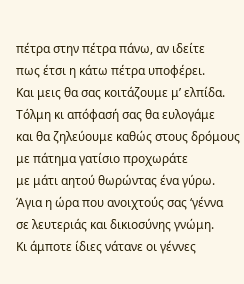πέτρα στην πέτρα πάνω, αν ιδείτε
πως έτσι η κάτω πέτρα υποφέρει.
Και μεις θα σας κοιτάζουμε μ’ ελπίδα.
Τόλμη κι απόφασή σας θα ευλογάμε
και θα ζηλεύουμε καθώς στους δρόμους
με πάτημα γατίσιο προχωράτε
με μάτι αητού θωρώντας ένα γύρω.
Άγια η ώρα που ανοιχτούς σας ‘γέννα
σε λευτεριάς και δικιοσύνης γνώμη.
Κι άμποτε ίδιες νάτανε οι γέννες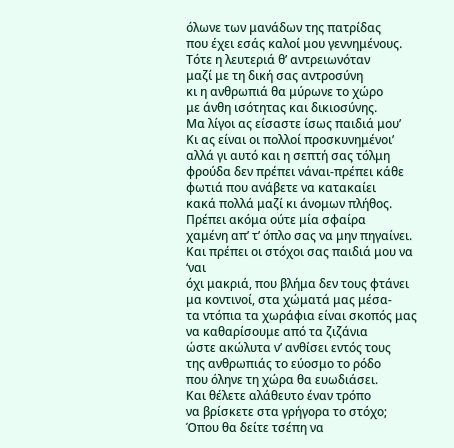όλωνε των μανάδων της πατρίδας
που έχει εσάς καλοί μου γεννημένους.
Τότε η λευτεριά θ’ αντρειωνόταν
μαζί με τη δική σας αντροσύνη
κι η ανθρωπιά θα μύρωνε το χώρο
με άνθη ισότητας και δικιοσύνης.
Μα λίγοι ας είσαστε ίσως παιδιά μου’
Κι ας είναι οι πολλοί προσκυνημένοι’
αλλά γι αυτό και η σεπτή σας τόλμη
φρούδα δεν πρέπει νάναι-πρέπει κάθε
φωτιά που ανάβετε να κατακαίει
κακά πολλά μαζί κι άνομων πλήθος.
Πρέπει ακόμα ούτε μία σφαίρα
χαμένη απ’ τ’ όπλο σας να μην πηγαίνει.
Και πρέπει οι στόχοι σας παιδιά μου να ‘ναι
όχι μακριά, που βλήμα δεν τους φτάνει
μα κοντινοί, στα χώματά μας μέσα-
τα ντόπια τα χωράφια είναι σκοπός μας
να καθαρίσουμε από τα ζιζάνια
ώστε ακώλυτα ν’ ανθίσει εντός τους
της ανθρωπιάς το εύοσμο το ρόδο
που όληνε τη χώρα θα ευωδιάσει.
Και θέλετε αλάθευτο έναν τρόπο
να βρίσκετε στα γρήγορα το στόχο;
Όπου θα δείτε τσέπη να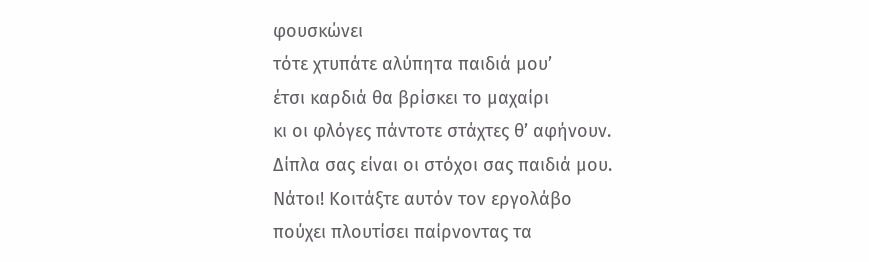φουσκώνει
τότε χτυπάτε αλύπητα παιδιά μου’
έτσι καρδιά θα βρίσκει το μαχαίρι
κι οι φλόγες πάντοτε στάχτες θ’ αφήνουν.
Δίπλα σας είναι οι στόχοι σας παιδιά μου.
Νάτοι! Κοιτάξτε αυτόν τον εργολάβο
πούχει πλουτίσει παίρνοντας τα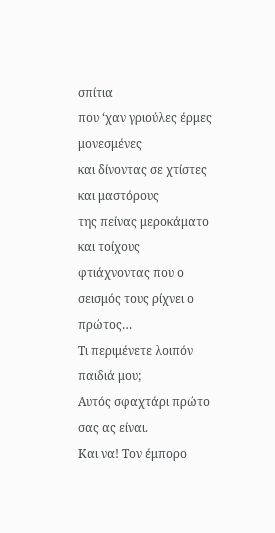σπίτια
που ‘χαν γριούλες έρμες μονεσμένες
και δίνοντας σε χτίστες και μαστόρους
της πείνας μεροκάματο και τοίχους
φτιάχνοντας που ο σεισμός τους ρίχνει ο πρώτος…
Τι περιμένετε λοιπόν παιδιά μου;
Αυτός σφαχτάρι πρώτο σας ας είναι.
Και να! Τον έμπορο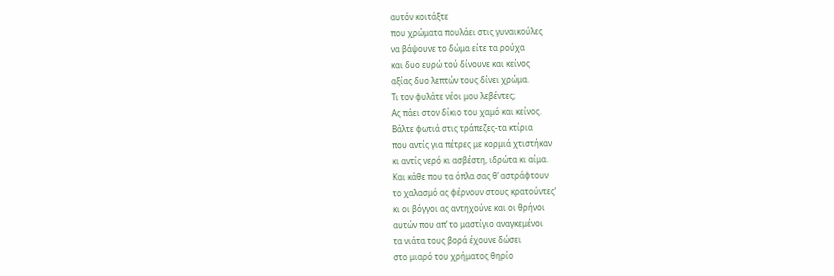αυτόν κοιτάξτε
που χρώματα πουλάει στις γυναικούλες
να βάψουνε το δώμα είτε τα ρούχα
και δυο ευρώ τού δίνουνε και κείνος
αξίας δυο λεπτών τους δίνει χρώμα.
Τι τον φυλάτε νέοι μου λεβέντες;
Ας πάει στον δίκιο του χαμό και κείνος.
Βάλτε φωτιά στις τράπεζες-τα κτίρια
που αντίς για πέτρες με κορμιά χτιστήκαν
κι αντίς νερό κι ασβέστη, ιδρώτα κι αίμα.
Και κάθε που τα όπλα σας θ’ αστράφτουν
το χαλασμό ας φέρνουν στους κρατούντες’
κι οι βόγγοι ας αντηχούνε και οι θρήνοι
αυτών που απ’ το μαστίγιο αναγκεμένοι
τα νιάτα τους βορά έχουνε δώσει
στο μιαρό του χρήματος θηρίο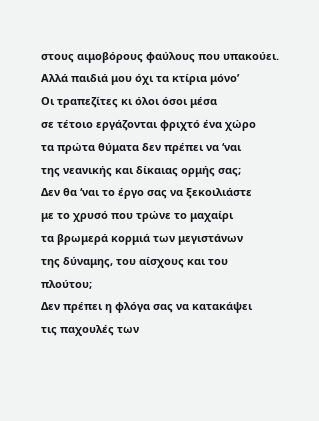στους αιμοβόρους φαύλους που υπακούει.
Αλλά παιδιά μου όχι τα κτίρια μόνο’
Οι τραπεζίτες κι όλοι όσοι μέσα
σε τέτοιο εργάζονται φριχτό ένα χώρο
τα πρώτα θύματα δεν πρέπει να ‘ναι
της νεανικής και δίκαιας ορμής σας;
Δεν θα ‘ναι το έργο σας να ξεκοιλιάστε
με το χρυσό που τρώνε το μαχαίρι
τα βρωμερά κορμιά των μεγιστάνων
της δύναμης, του αίσχους και του πλούτου;
Δεν πρέπει η φλόγα σας να κατακάψει
τις παχουλές των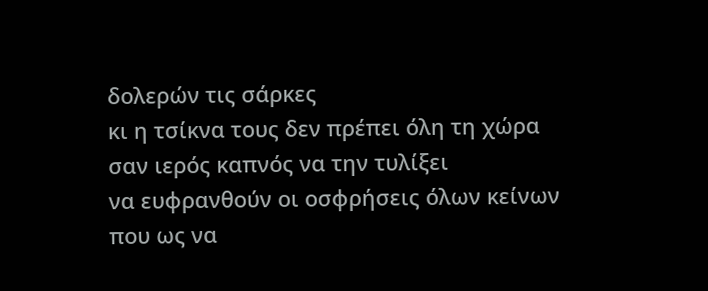δολερών τις σάρκες
κι η τσίκνα τους δεν πρέπει όλη τη χώρα
σαν ιερός καπνός να την τυλίξει
να ευφρανθούν οι οσφρήσεις όλων κείνων
που ως να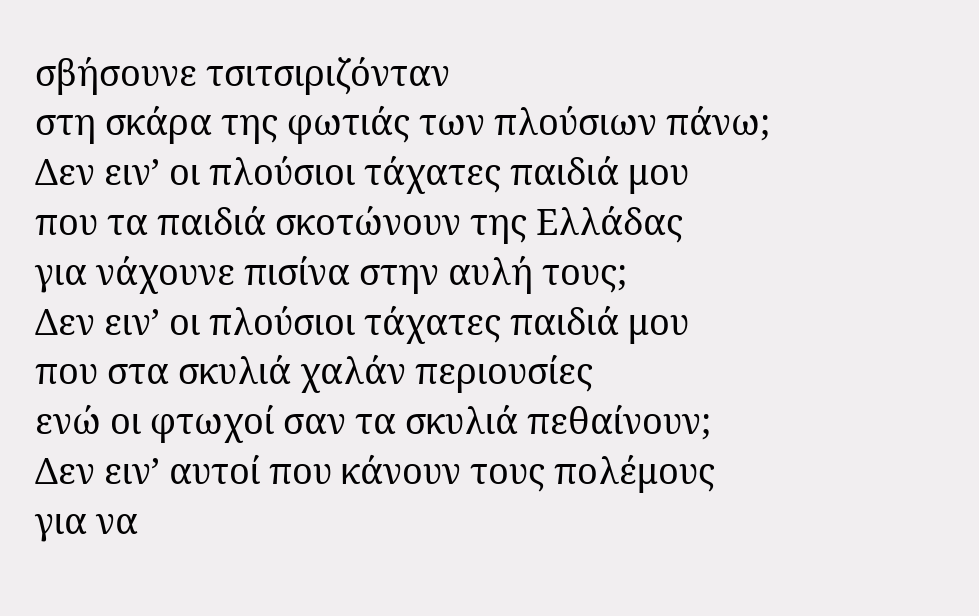σβήσουνε τσιτσιριζόνταν
στη σκάρα της φωτιάς των πλούσιων πάνω;
Δεν ειν’ οι πλούσιοι τάχατες παιδιά μου
που τα παιδιά σκοτώνουν της Ελλάδας
για νάχουνε πισίνα στην αυλή τους;
Δεν ειν’ οι πλούσιοι τάχατες παιδιά μου
που στα σκυλιά χαλάν περιουσίες
ενώ οι φτωχοί σαν τα σκυλιά πεθαίνουν;
Δεν ειν’ αυτοί που κάνουν τους πολέμους
για να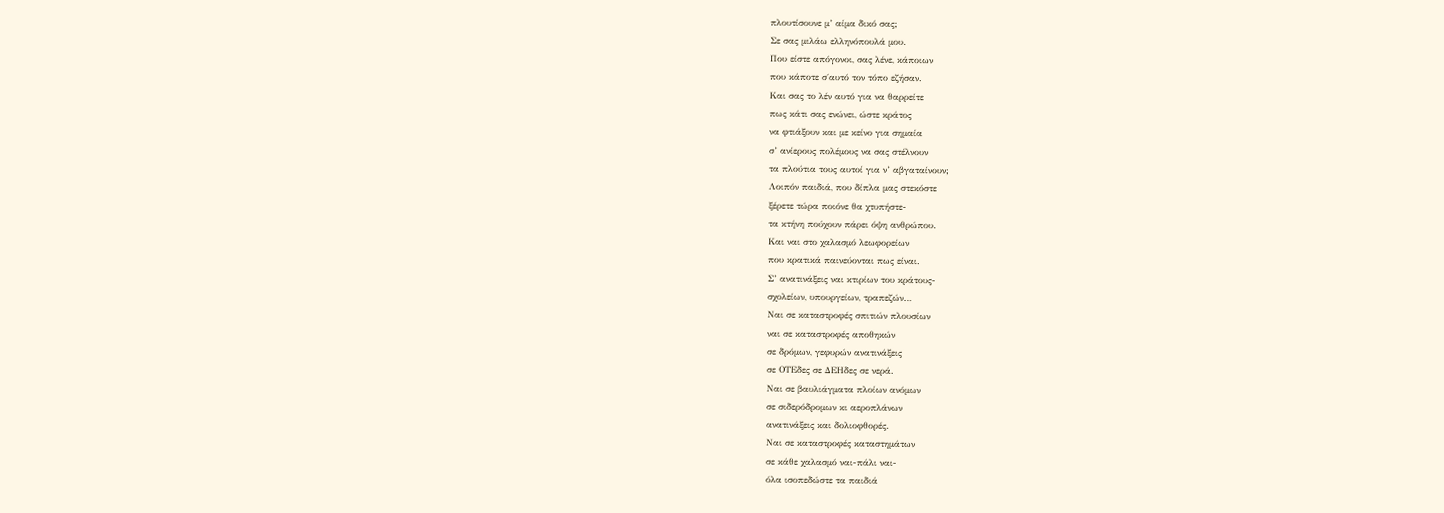πλουτίσουνε μ’ αίμα δικό σας;
Σε σας μιλάω ελληνόπουλά μου.
Που είστε απόγονοι, σας λένε, κάποιων
που κάποτε σ΄αυτό τον τόπο εζήσαν.
Και σας το λέν αυτό για να θαρρείτε
πως κάτι σας ενώνει, ώστε κράτος
να φτιάξουν και με κείνο για σημαία
σ’ ανίερους πολέμους να σας στέλνουν
τα πλούτια τους αυτοί για ν’ αβγαταίνουν;
Λοιπόν παιδιά, που δίπλα μας στεκόστε
ξέρετε τώρα ποιόνε θα χτυπήστε-
τα κτήνη πούχουν πάρει όψη ανθρώπου.
Και ναι στο χαλασμό λεωφορείων
που κρατικά παινεύονται πως είναι.
Σ’ ανατινάξεις ναι κτιρίων του κράτους-
σχολείων, υπουργείων, τραπεζών…
Ναι σε καταστροφές σπιτιών πλουσίων
ναι σε καταστροφές αποθηκών
σε δρόμων, γεφυρών ανατινάξεις
σε ΟΤΕδες σε ΔΕΗδες σε νερά.
Ναι σε βαυλιάγματα πλοίων ανόμων
σε σιδερόδρομων κι αεροπλάνων
ανατινάξεις και δολιοφθορές.
Ναι σε καταστροφές καταστημάτων
σε κάθε χαλασμό ναι-πάλι ναι-
όλα ισοπεδώστε τα παιδιά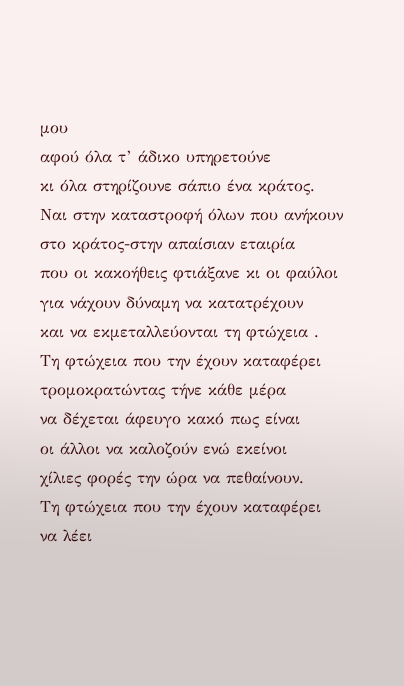μου
αφού όλα τ’ άδικο υπηρετούνε
κι όλα στηρίζουνε σάπιο ένα κράτος.
Ναι στην καταστροφή όλων που ανήκουν
στο κράτος-στην απαίσιαν εταιρία
που οι κακοήθεις φτιάξανε κι οι φαύλοι
για νάχουν δύναμη να κατατρέχουν
και να εκμεταλλεύονται τη φτώχεια .
Τη φτώχεια που την έχουν καταφέρει
τρομοκρατώντας τήνε κάθε μέρα
να δέχεται άφευγο κακό πως είναι
οι άλλοι να καλοζούν ενώ εκείνοι
χίλιες φορές την ώρα να πεθαίνουν.
Τη φτώχεια που την έχουν καταφέρει
να λέει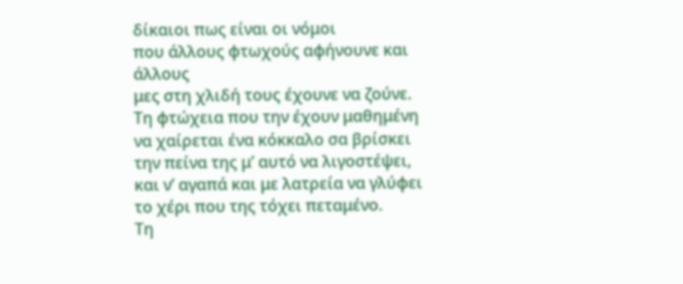δίκαιοι πως είναι οι νόμοι
που άλλους φτωχούς αφήνουνε και άλλους
μες στη χλιδή τους έχουνε να ζούνε.
Τη φτώχεια που την έχουν μαθημένη
να χαίρεται ένα κόκκαλο σα βρίσκει
την πείνα της μ’ αυτό να λιγοστέψει,
και ν’ αγαπά και με λατρεία να γλύφει
το χέρι που της τόχει πεταμένο.
Τη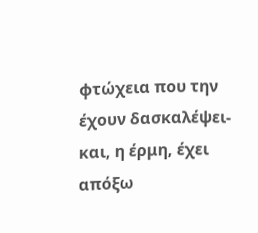φτώχεια που την έχουν δασκαλέψει-
και, η έρμη, έχει απόξω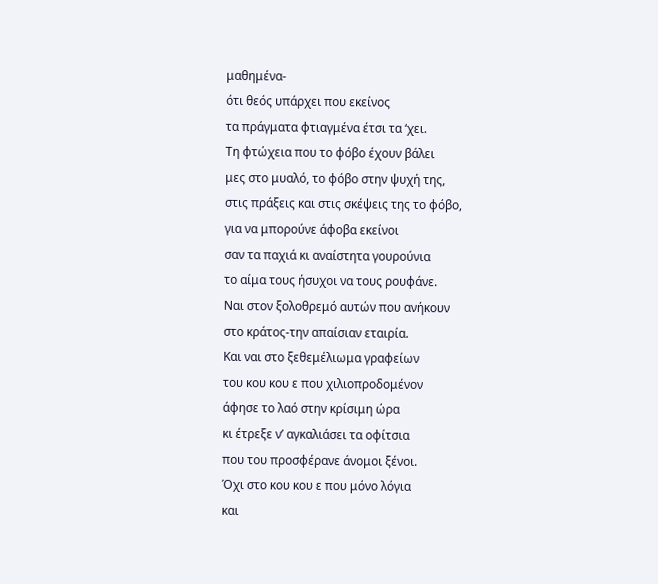μαθημένα-
ότι θεός υπάρχει που εκείνος
τα πράγματα φτιαγμένα έτσι τα ‘χει.
Τη φτώχεια που το φόβο έχουν βάλει
μες στο μυαλό, το φόβο στην ψυχή της,
στις πράξεις και στις σκέψεις της το φόβο,
για να μπορούνε άφοβα εκείνοι
σαν τα παχιά κι αναίστητα γουρούνια
το αίμα τους ήσυχοι να τους ρουφάνε.
Ναι στον ξολοθρεμό αυτών που ανήκουν
στο κράτος-την απαίσιαν εταιρία.
Και ναι στο ξεθεμέλιωμα γραφείων
του κου κου ε που χιλιοπροδομένον
άφησε το λαό στην κρίσιμη ώρα
κι έτρεξε ν’ αγκαλιάσει τα οφίτσια
που του προσφέρανε άνομοι ξένοι.
Όχι στο κου κου ε που μόνο λόγια
και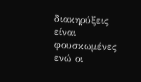διακηρύξεις είναι φουσκωμένες
ενώ οι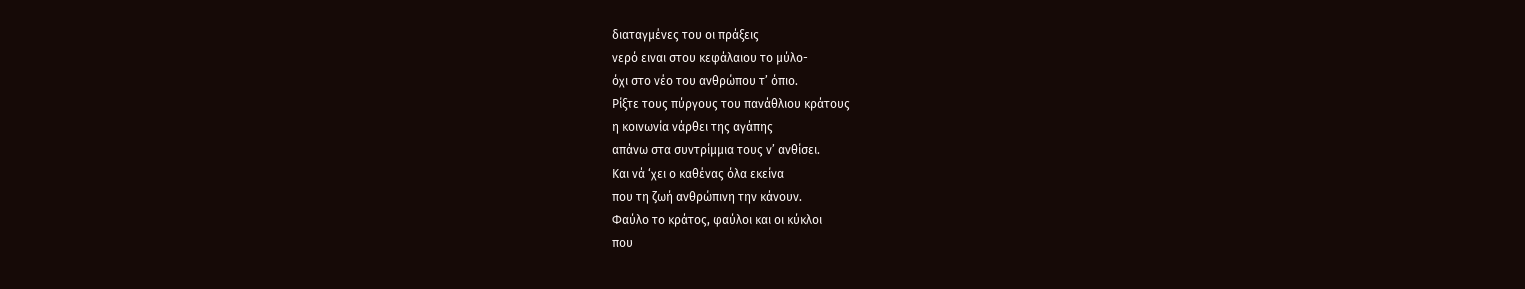διαταγμένες του οι πράξεις
νερό ειναι στου κεφάλαιου το μύλο-
όχι στο νέο του ανθρώπου τ’ όπιο.
Ρίξτε τους πύργους του πανάθλιου κράτους
η κοινωνία νάρθει της αγάπης
απάνω στα συντρίμμια τους ν’ ανθίσει.
Και νά ‘χει ο καθένας όλα εκείνα
που τη ζωή ανθρώπινη την κάνουν.
Φαύλο το κράτος, φαύλοι και οι κύκλοι
που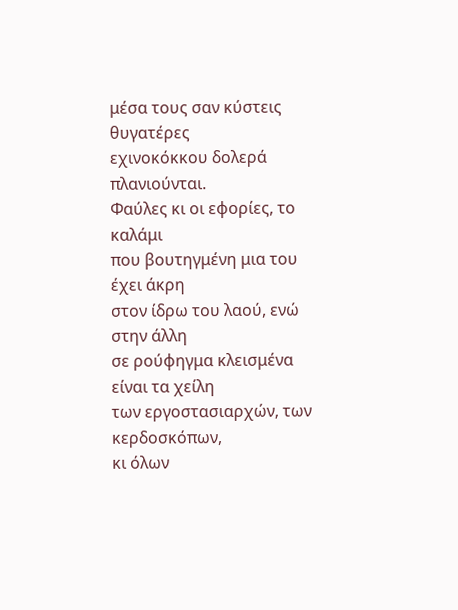μέσα τους σαν κύστεις θυγατέρες
εχινοκόκκου δολερά πλανιούνται.
Φαύλες κι οι εφορίες, το καλάμι
που βουτηγμένη μια του έχει άκρη
στον ίδρω του λαού, ενώ στην άλλη
σε ρούφηγμα κλεισμένα είναι τα χείλη
των εργοστασιαρχών, των κερδοσκόπων,
κι όλων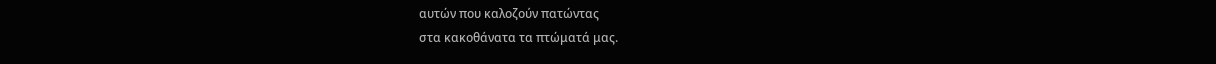αυτών που καλοζούν πατώντας
στα κακοθάνατα τα πτώματά μας.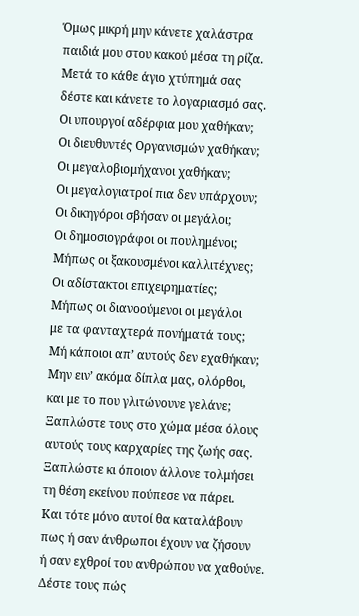Όμως μικρή μην κάνετε χαλάστρα
παιδιά μου στου κακού μέσα τη ρίζα.
Μετά το κάθε άγιο χτύπημά σας
δέστε και κάνετε το λογαριασμό σας.
Οι υπουργοί αδέρφια μου χαθήκαν;
Οι διευθυντές Οργανισμών χαθήκαν;
Οι μεγαλοβιομήχανοι χαθήκαν;
Οι μεγαλογιατροί πια δεν υπάρχουν;
Οι δικηγόροι σβήσαν οι μεγάλοι;
Οι δημοσιογράφοι οι πουλημένοι;
Μήπως οι ξακουσμένοι καλλιτέχνες;
Οι αδίστακτοι επιχειρηματίες;
Μήπως οι διανοούμενοι οι μεγάλοι
με τα φανταχτερά πονήματά τους;
Μή κάποιοι απ’ αυτούς δεν εχαθήκαν;
Μην ειν’ ακόμα δίπλα μας, ολόρθοι,
και με το που γλιτώνουνε γελάνε;
Ξαπλώστε τους στο χώμα μέσα όλους
αυτούς τους καρχαρίες της ζωής σας.
Ξαπλώστε κι όποιον άλλονε τολμήσει
τη θέση εκείνου πούπεσε να πάρει.
Και τότε μόνο αυτοί θα καταλάβουν
πως ή σαν άνθρωποι έχουν να ζήσουν
ή σαν εχθροί του ανθρώπου να χαθούνε.
Δέστε τους πώς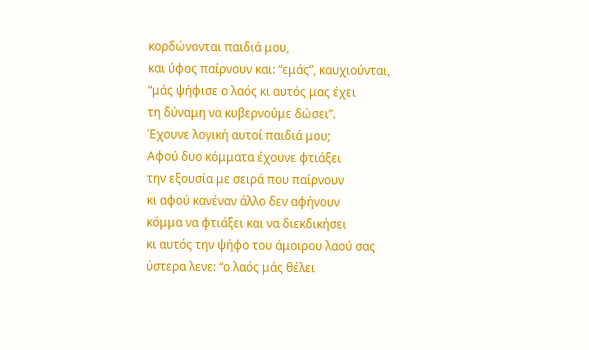κορδώνονται παιδιά μου,
και ύφος παίρνουν και: “εμάς”, καυχιούνται,
“μάς ψήφισε ο λαός κι αυτός μας έχει
τη δύναμη να κυβερνούμε δώσει”.
Έχουνε λογική αυτοί παιδιά μου;
Αφού δυο κόμματα έχουνε φτιάξει
την εξουσία με σειρά που παίρνουν
κι αφού κανέναν άλλο δεν αφήνουν
κόμμα να φτιάξει και να διεκδικήσει
κι αυτός την ψήφο του άμοιρου λαού σας
ύστερα λενε: “ο λαός μάς θέλει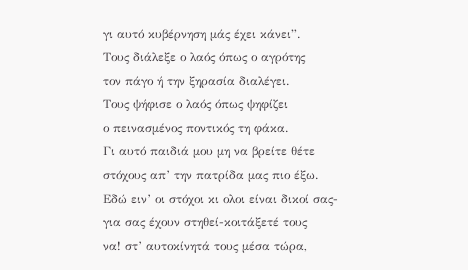γι αυτό κυβέρνηση μάς έχει κάνει”.
Τους διάλεξε ο λαός όπως ο αγρότης
τον πάγο ή την ξηρασία διαλέγει.
Τους ψήφισε ο λαός όπως ψηφίζει
ο πεινασμένος ποντικός τη φάκα.
Γι αυτό παιδιά μου μη να βρείτε θέτε
στόχους απ’ την πατρίδα μας πιο έξω.
Εδώ ειν’ οι στόχοι κι ολοι είναι δικοί σας-
για σας έχουν στηθεί-κοιτάξετέ τους
να! στ’ αυτοκίνητά τους μέσα τώρα,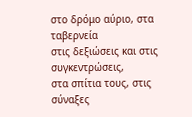στο δρόμο αύριο, στα ταβερνεία
στις δεξιώσεις και στις συγκεντρώσεις,
στα σπίτια τους, στις σύναξες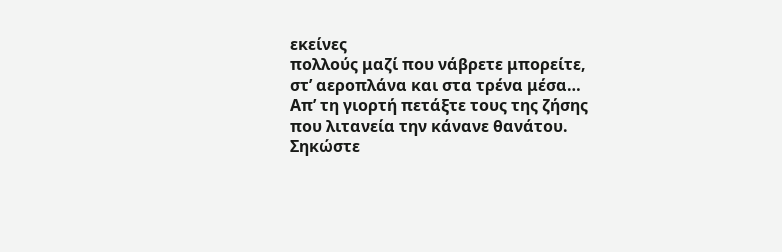εκείνες
πολλούς μαζί που νάβρετε μπορείτε,
στ’ αεροπλάνα και στα τρένα μέσα…
Απ’ τη γιορτή πετάξτε τους της ζήσης
που λιτανεία την κάνανε θανάτου.
Σηκώστε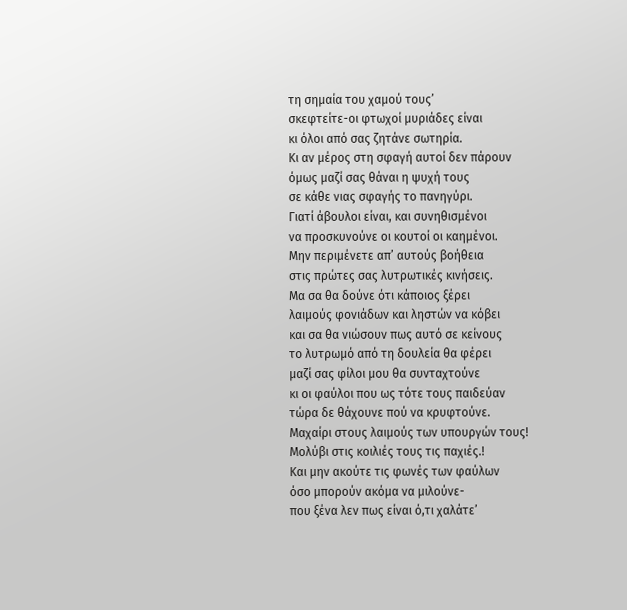τη σημαία του χαμού τους’
σκεφτείτε-οι φτωχοί μυριάδες είναι
κι όλοι από σας ζητάνε σωτηρία.
Κι αν μέρος στη σφαγή αυτοί δεν πάρουν
όμως μαζί σας θάναι η ψυχή τους
σε κάθε νιας σφαγής το πανηγύρι.
Γιατί άβουλοι είναι, και συνηθισμένοι
να προσκυνούνε οι κουτοί οι καημένοι.
Μην περιμένετε απ’ αυτούς βοήθεια
στις πρώτες σας λυτρωτικές κινήσεις.
Μα σα θα δούνε ότι κάποιος ξέρει
λαιμούς φονιάδων και ληστών να κόβει
και σα θα νιώσουν πως αυτό σε κείνους
το λυτρωμό από τη δουλεία θα φέρει
μαζί σας φίλοι μου θα συνταχτούνε
κι οι φαύλοι που ως τότε τους παιδεύαν
τώρα δε θάχουνε πού να κρυφτούνε.
Μαχαίρι στους λαιμούς των υπουργών τους!
Μολύβι στις κοιλιές τους τις παχιές.!
Και μην ακούτε τις φωνές των φαύλων
όσο μπορούν ακόμα να μιλούνε-
που ξένα λεν πως είναι ό,τι χαλάτε’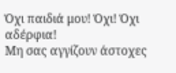Όχι παιδιά μου! Όχι! Όχι αδέρφια!
Μη σας αγγίζουν άστοχες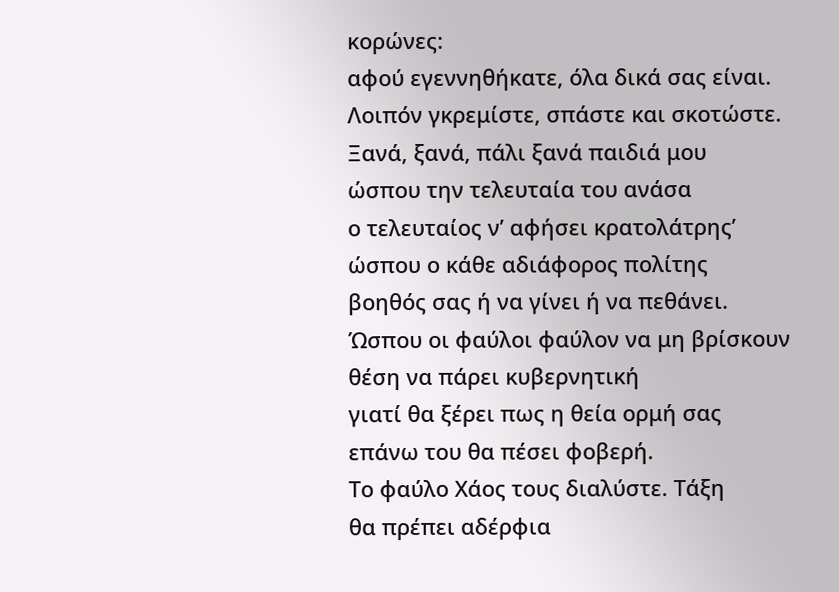κορώνες:
αφού εγεννηθήκατε, όλα δικά σας είναι.
Λοιπόν γκρεμίστε, σπάστε και σκοτώστε.
Ξανά, ξανά, πάλι ξανά παιδιά μου
ώσπου την τελευταία του ανάσα
ο τελευταίος ν’ αφήσει κρατολάτρης’
ώσπου ο κάθε αδιάφορος πολίτης
βοηθός σας ή να γίνει ή να πεθάνει.
Ώσπου οι φαύλοι φαύλον να μη βρίσκουν
θέση να πάρει κυβερνητική
γιατί θα ξέρει πως η θεία ορμή σας
επάνω του θα πέσει φοβερή.
Το φαύλο Χάος τους διαλύστε. Τάξη
θα πρέπει αδέρφια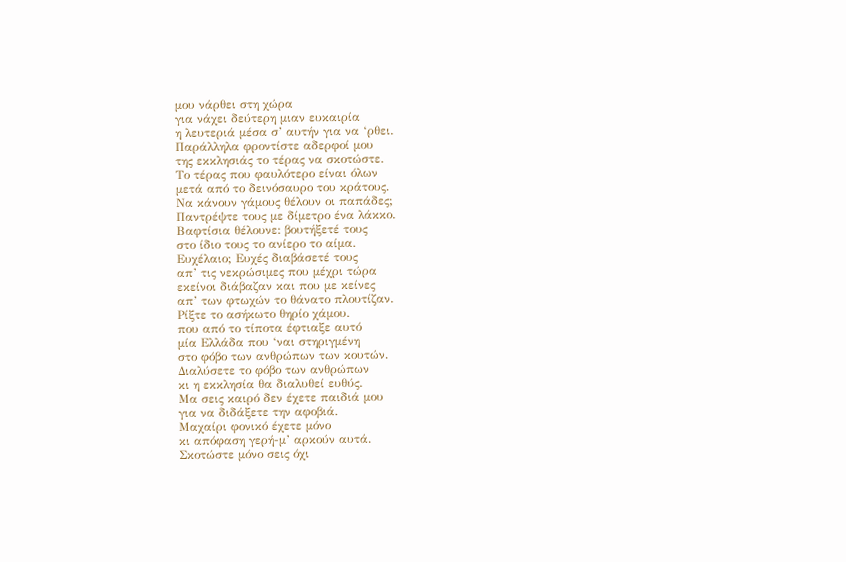μου νάρθει στη χώρα
για νάχει δεύτερη μιαν ευκαιρία
η λευτεριά μέσα σ’ αυτήν για να ‘ρθει.
Παράλληλα φροντίστε αδερφοί μου
της εκκλησιάς το τέρας να σκοτώστε.
Το τέρας που φαυλότερο είναι όλων
μετά από το δεινόσαυρο του κράτους.
Να κάνουν γάμους θέλουν οι παπάδες;
Παντρέψτε τους με δίμετρο ένα λάκκο.
Βαφτίσια θέλουνε: βουτήξετέ τους
στο ίδιο τους το ανίερο το αίμα.
Ευχέλαιο; Ευχές διαβάσετέ τους
απ’ τις νεκρώσιμες που μέχρι τώρα
εκείνοι διάβαζαν και που με κείνες
απ’ των φτωχών το θάνατο πλουτίζαν.
Ρίξτε το ασήκωτο θηρίο χάμου.
που από το τίποτα έφτιαξε αυτό
μία Ελλάδα που ‘ναι στηριγμένη
στο φόβο των ανθρώπων των κουτών.
Διαλύσετε το φόβο των ανθρώπων
κι η εκκλησία θα διαλυθεί ευθύς.
Μα σεις καιρό δεν έχετε παιδιά μου
για να διδάξετε την αφοβιά.
Μαχαίρι φονικό έχετε μόνο
κι απόφαση γερή-μ’ αρκούν αυτά.
Σκοτώστε μόνο σεις όχι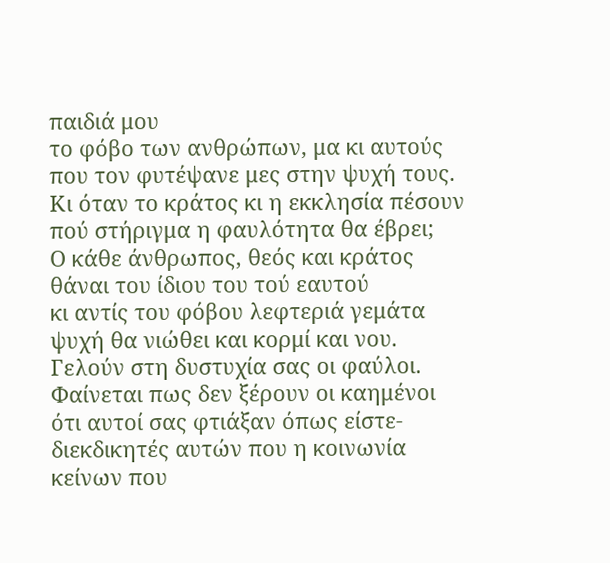παιδιά μου
το φόβο των ανθρώπων, μα κι αυτούς
που τον φυτέψανε μες στην ψυχή τους.
Κι όταν το κράτος κι η εκκλησία πέσουν
πού στήριγμα η φαυλότητα θα έβρει;
Ο κάθε άνθρωπος, θεός και κράτος
θάναι του ίδιου του τού εαυτού
κι αντίς του φόβου λεφτεριά γεμάτα
ψυχή θα νιώθει και κορμί και νου.
Γελούν στη δυστυχία σας οι φαύλοι.
Φαίνεται πως δεν ξέρουν οι καημένοι
ότι αυτοί σας φτιάξαν όπως είστε-
διεκδικητές αυτών που η κοινωνία
κείνων που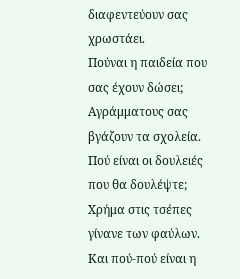διαφεντεύουν σας χρωστάει.
Πούναι η παιδεία που σας έχουν δώσει;
Αγράμματους σας βγάζουν τα σχολεία.
Πού είναι οι δουλειές που θα δουλέψτε;
Χρήμα στις τσέπες γίνανε των φαύλων.
Και πού-πού είναι η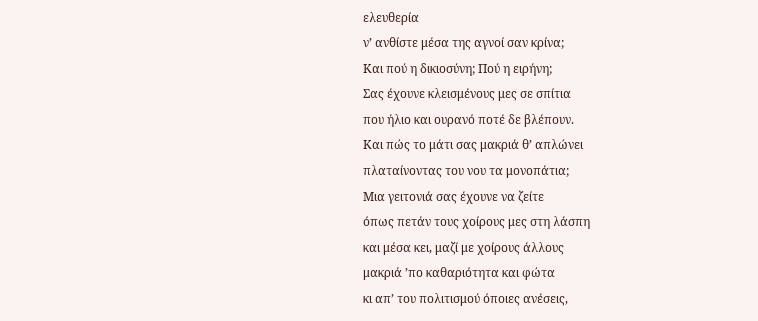ελευθερία
ν’ ανθίστε μέσα της αγνοί σαν κρίνα;
Και πού η δικιοσύνη; Πού η ειρήνη;
Σας έχουνε κλεισμένους μες σε σπίτια
που ήλιο και ουρανό ποτέ δε βλέπουν.
Και πώς το μάτι σας μακριά θ’ απλώνει
πλαταίνοντας του νου τα μονοπάτια;
Μια γειτονιά σας έχουνε να ζείτε
όπως πετάν τους χοίρους μες στη λάσπη
και μέσα κει, μαζί με χοίρους άλλους
μακριά ’πο καθαριότητα και φώτα
κι απ’ του πολιτισμού όποιες ανέσεις,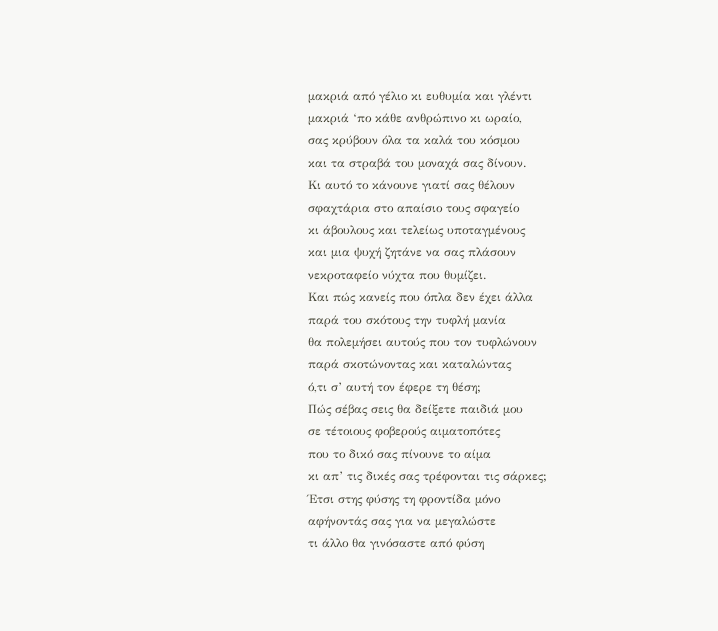μακριά από γέλιο κι ευθυμία και γλέντι
μακριά ‘πο κάθε ανθρώπινο κι ωραίο,
σας κρύβουν όλα τα καλά του κόσμου
και τα στραβά του μοναχά σας δίνουν.
Κι αυτό το κάνουνε γιατί σας θέλουν
σφαχτάρια στο απαίσιο τους σφαγείο
κι άβουλους και τελείως υποταγμένους
και μια ψυχή ζητάνε να σας πλάσουν
νεκροταφείο νύχτα που θυμίζει.
Και πώς κανείς που όπλα δεν έχει άλλα
παρά του σκότους την τυφλή μανία
θα πολεμήσει αυτούς που τον τυφλώνουν
παρά σκοτώνοντας και καταλώντας
ό,τι σ’ αυτή τον έφερε τη θέση;
Πώς σέβας σεις θα δείξετε παιδιά μου
σε τέτοιους φοβερούς αιματοπότες
που το δικό σας πίνουνε το αίμα
κι απ’ τις δικές σας τρέφονται τις σάρκες;
Έτσι στης φύσης τη φροντίδα μόνο
αφήνοντάς σας για να μεγαλώστε
τι άλλο θα γινόσαστε από φύση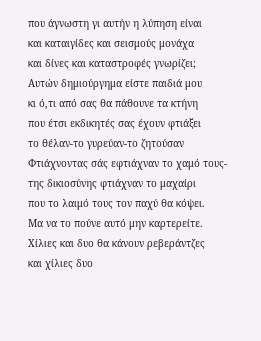που άγνωστη γι αυτήν η λύπηση είναι
και καταιγίδες και σεισμούς μονάχα
και δίνες και καταστροφές γνωρίζει;
Αυτών δημιούργημα είστε παιδιά μου
κι ό,τι από σας θα πάθουνε τα κτήνη
που έτσι εκδικητές σας έχουν φτιάξει
το θέλαν-το γυρεύαν-το ζητούσαν
Φτιάχνοντας σάς εφτιάχναν το χαμό τους-
της δικιοσύνης φτιάχναν το μαχαίρι
που το λαιμό τους τον παχύ θα κόψει.
Μα να το πούνε αυτό μην καρτερείτε.
Χίλιες και δυο θα κάνουν ρεβεράντζες
και χίλιες δυο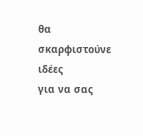θα σκαρφιστούνε ιδέες
για να σας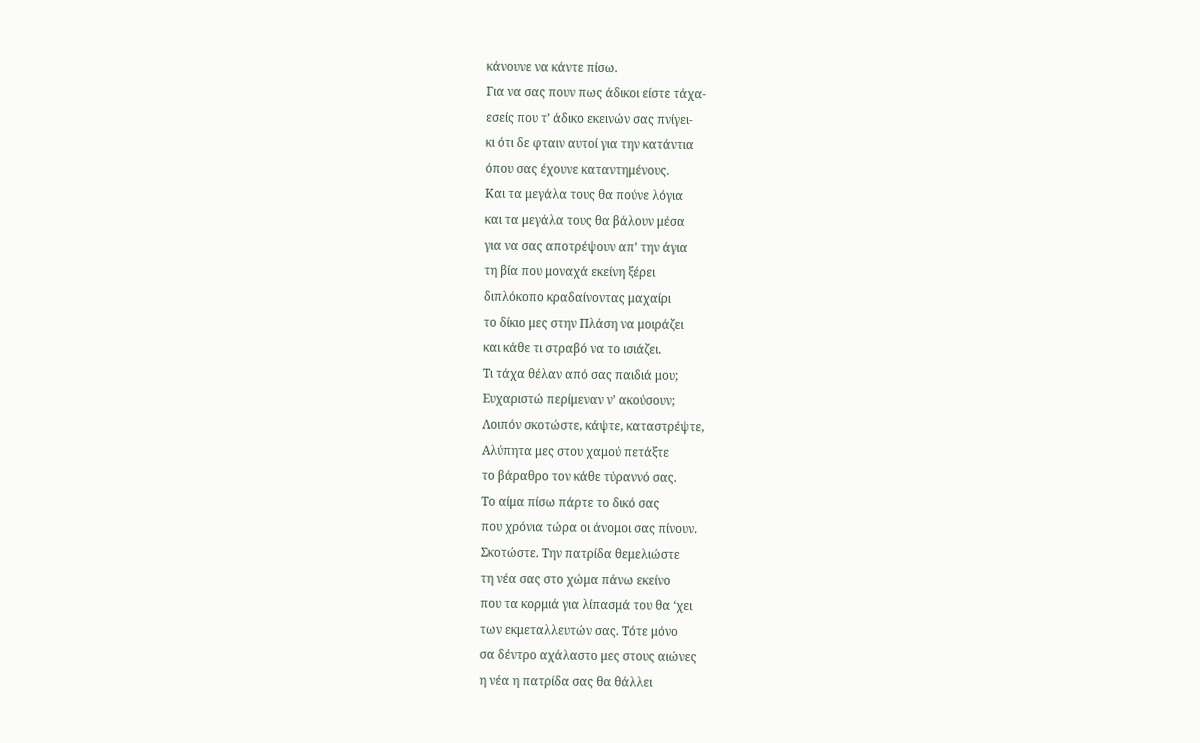κάνουνε να κάντε πίσω.
Για να σας πουν πως άδικοι είστε τάχα-
εσείς που τ’ άδικο εκεινών σας πνίγει-
κι ότι δε φταιν αυτοί για την κατάντια
όπου σας έχουνε καταντημένους.
Και τα μεγάλα τους θα πούνε λόγια
και τα μεγάλα τους θα βάλουν μέσα
για να σας αποτρέψουν απ’ την άγια
τη βία που μοναχά εκείνη ξέρει
διπλόκοπο κραδαίνοντας μαχαίρι
το δίκιο μες στην Πλάση να μοιράζει
και κάθε τι στραβό να το ισιάζει.
Τι τάχα θέλαν από σας παιδιά μου;
Ευχαριστώ περίμεναν ν’ ακούσουν;
Λοιπόν σκοτώστε, κάψτε, καταστρέψτε,
Αλύπητα μες στου χαμού πετάξτε
το βάραθρο τον κάθε τύραννό σας.
Το αίμα πίσω πάρτε το δικό σας
που χρόνια τώρα οι άνομοι σας πίνουν.
Σκοτώστε. Την πατρίδα θεμελιώστε
τη νέα σας στο χώμα πάνω εκείνο
που τα κορμιά για λίπασμά του θα ‘χει
των εκμεταλλευτών σας. Τότε μόνο
σα δέντρο αχάλαστο μες στους αιώνες
η νέα η πατρίδα σας θα θάλλει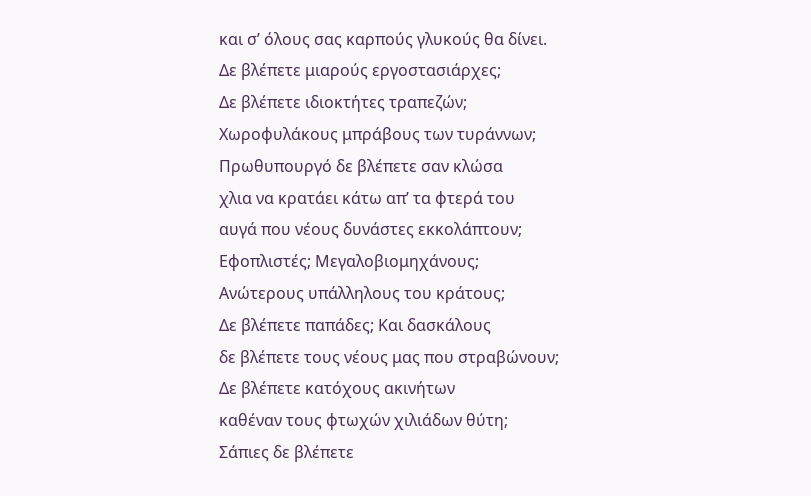και σ’ όλους σας καρπούς γλυκούς θα δίνει.
Δε βλέπετε μιαρούς εργοστασιάρχες;
Δε βλέπετε ιδιοκτήτες τραπεζών;
Χωροφυλάκους μπράβους των τυράννων;
Πρωθυπουργό δε βλέπετε σαν κλώσα
χλια να κρατάει κάτω απ’ τα φτερά του
αυγά που νέους δυνάστες εκκολάπτουν;
Εφοπλιστές; Μεγαλοβιομηχάνους;
Ανώτερους υπάλληλους του κράτους;
Δε βλέπετε παπάδες; Και δασκάλους
δε βλέπετε τους νέους μας που στραβώνουν;
Δε βλέπετε κατόχους ακινήτων
καθέναν τους φτωχών χιλιάδων θύτη;
Σάπιες δε βλέπετε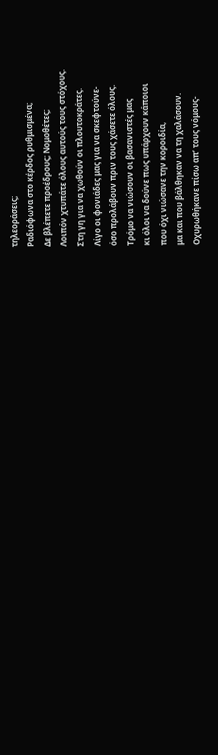τηλεοράσεις;
Ραδιόφωνα στο κέρδος ρυθμισμένα;
Δε βλέπετε προέδρους; Νομοθέτες;
Λοιπόν χτυπάτε όλους αυτούς τους στόχους.
Στη γη για να χωθούν οι πλουτοκράτες.
Λίγο οι φονιάδες μας για να σκεφτούνε-
όσο προλάβουν πριν τους χάσετε όλους.
Τρόμο να νιώσουν οι βασανιστές μας
κι όλοι να δούνε πως υπάρχουν κάποιοι
που όχι νιώσανε την κοροιδία,
μα και που βάλθηκαν να τη χαλάσουν.
Οχυρωθήκανε πίσω απ’ τους νόμους-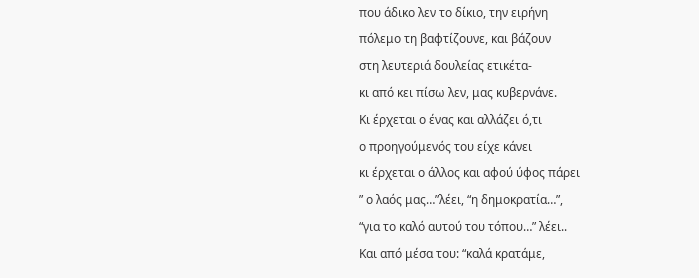που άδικο λεν το δίκιο, την ειρήνη
πόλεμο τη βαφτίζουνε, και βάζουν
στη λευτεριά δουλείας ετικέτα-
κι από κει πίσω λεν, μας κυβερνάνε.
Κι έρχεται ο ένας και αλλάζει ό,τι
ο προηγούμενός του είχε κάνει
κι έρχεται ο άλλος και αφού ύφος πάρει
” ο λαός μας…”λέει, “η δημοκρατία…”,
“για το καλό αυτού του τόπου…” λέει..
Και από μέσα του: “καλά κρατάμε,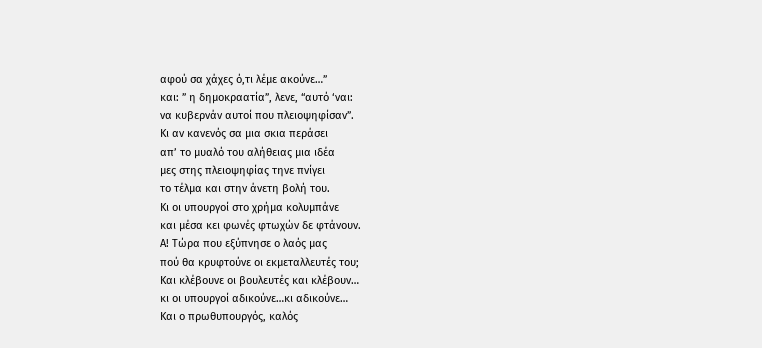αφού σα χάχες ό,τι λέμε ακούνε…”
και: ” η δημοκραατία”, λενε, “αυτό ‘ναι:
να κυβερνάν αυτοί που πλειοψηφίσαν”.
Κι αν κανενός σα μια σκια περάσει
απ’ το μυαλό του αλήθειας μια ιδέα
μες στης πλειοψηφίας τηνε πνίγει
το τέλμα και στην άνετη βολή του.
Κι οι υπουργοί στο χρήμα κολυμπάνε
και μέσα κει φωνές φτωχών δε φτάνουν.
Α! Τώρα που εξύπνησε ο λαός μας
πού θα κρυφτούνε οι εκμεταλλευτές του;
Και κλέβουνε οι βουλευτές και κλέβουν…
κι οι υπουργοί αδικούνε…κι αδικούνε…
Και ο πρωθυπουργός, καλός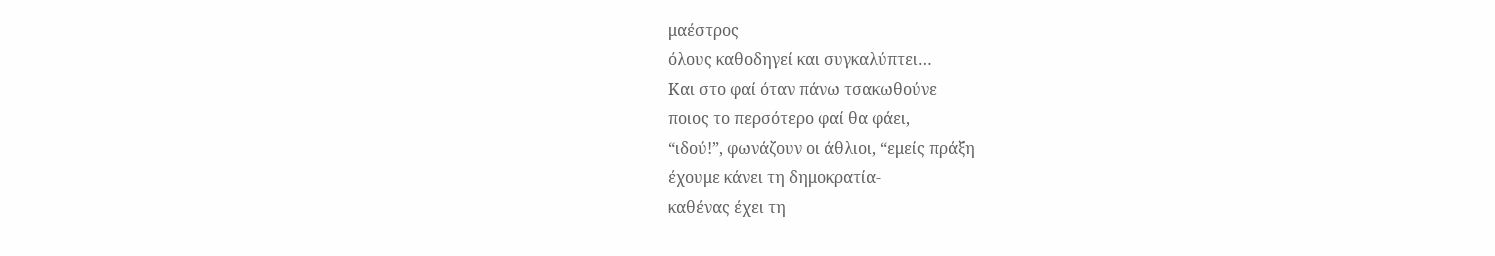μαέστρος
όλους καθοδηγεί και συγκαλύπτει…
Και στο φαί όταν πάνω τσακωθούνε
ποιος το περσότερο φαί θα φάει,
“ιδού!”, φωνάζουν οι άθλιοι, “εμείς πράξη
έχουμε κάνει τη δημοκρατία-
καθένας έχει τη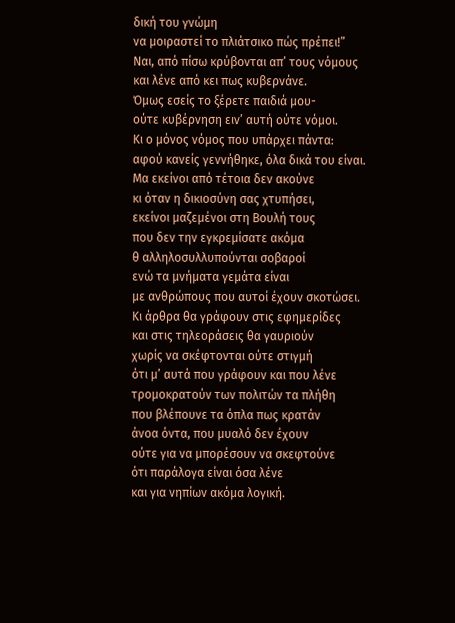δική του γνώμη
να μοιραστεί το πλιάτσικο πώς πρέπει!”
Ναι, από πίσω κρύβονται απ’ τους νόμους
και λένε από κει πως κυβερνάνε.
Όμως εσείς το ξέρετε παιδιά μου-
ούτε κυβέρνηση ειν’ αυτή ούτε νόμοι.
Κι ο μόνος νόμος που υπάρχει πάντα:
αφού κανείς γεννήθηκε, όλα δικά του είναι.
Μα εκείνοι από τέτοια δεν ακούνε
κι όταν η δικιοσύνη σας χτυπήσει,
εκείνοι μαζεμένοι στη Βουλή τους
που δεν την εγκρεμίσατε ακόμα
θ αλληλοσυλλυπούνται σοβαροί
ενώ τα μνήματα γεμάτα είναι
με ανθρώπους που αυτοί έχουν σκοτώσει.
Κι άρθρα θα γράφουν στις εφημερίδες
και στις τηλεοράσεις θα γαυριούν
χωρίς να σκέφτονται ούτε στιγμή
ότι μ’ αυτά που γράφουν και που λένε
τρομοκρατούν των πολιτών τα πλήθη
που βλέπουνε τα όπλα πως κρατάν
άνοα όντα, που μυαλό δεν έχουν
ούτε για να μπορέσουν να σκεφτούνε
ότι παράλογα είναι όσα λένε
και για νηπίων ακόμα λογική.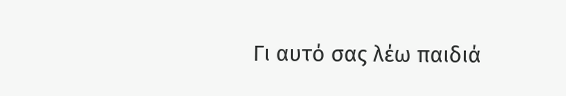Γι αυτό σας λέω παιδιά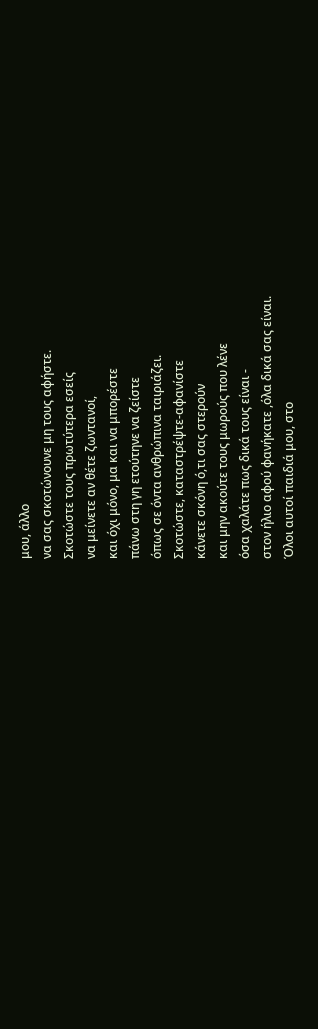μου, άλλο
να σας σκοτώνουνε μη τους αφήστε.
Σκοτώστε τους πρωτύτερα εσείς
να μείνετε αν θέτε ζωντανοί,
και όχι μόνο, μα και να μπορέστε
πάνω στη γη ετούτηνε να ζείστε
όπως σε όντα ανθρώπινα ταιριάζει.
Σκοτώστε, καταστρέψτε-αφανίστε
κάνετε σκόνη ό,τι σας στερούν
και μην ακούτε τους μωρούς που λένε
όσα χαλάτε πως δικά τους είναι -
στον ήλιο αφού φανήκατε ,όλα δικά σας είναι.
Όλοι αυτοί παιδιά μου, στο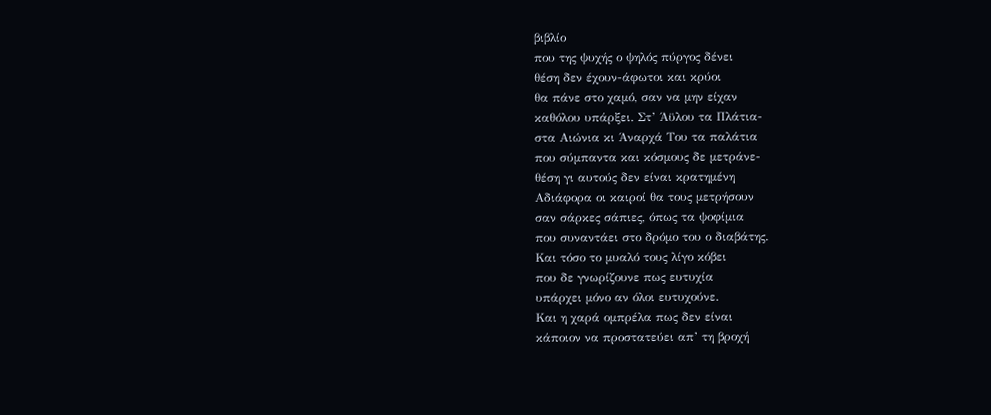βιβλίο
που της ψυχής ο ψηλός πύργος δένει
θέση δεν έχουν-άφωτοι και κρύοι
θα πάνε στο χαμό, σαν να μην είχαν
καθόλου υπάρξει. Στ’ Άϋλου τα Πλάτια-
στα Αιώνια κι Άναρχά Του τα παλάτια
που σύμπαντα και κόσμους δε μετράνε-
θέση γι αυτούς δεν είναι κρατημένη
Αδιάφορα οι καιροί θα τους μετρήσουν
σαν σάρκες σάπιες, όπως τα ψοφίμια
που συναντάει στο δρόμο του ο διαβάτης.
Και τόσο το μυαλό τους λίγο κόβει
που δε γνωρίζουνε πως ευτυχία
υπάρχει μόνο αν όλοι ευτυχούνε.
Και η χαρά ομπρέλα πως δεν είναι
κάποιον να προστατεύει απ’ τη βροχή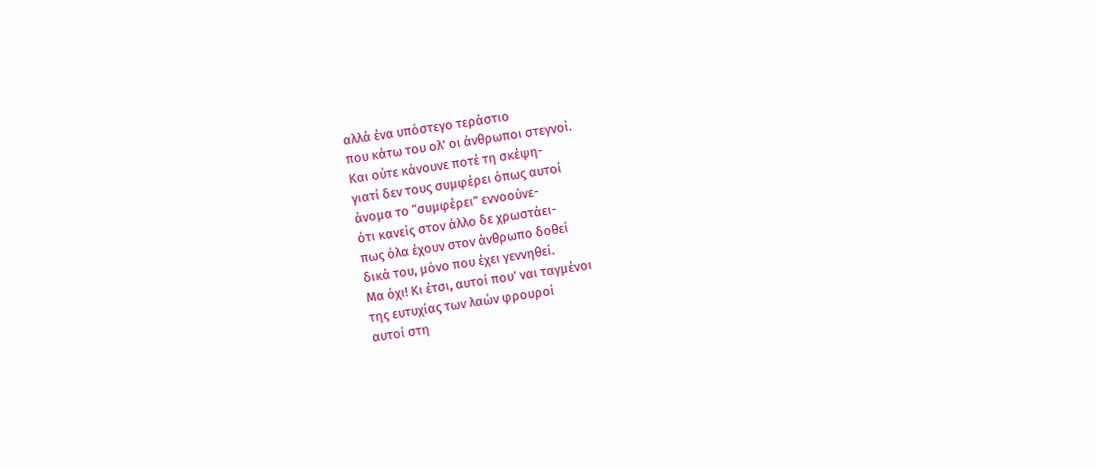αλλά ένα υπόστεγο τεράστιο
που κάτω του ολ’ οι άνθρωποι στεγνοί.
Και ούτε κάνουνε ποτέ τη σκέψη-
γιατί δεν τους συμφέρει όπως αυτοί
άνομα το “συμφέρει” εννοούνε-
ότι κανείς στον άλλο δε χρωστάει-
πως όλα έχουν στον άνθρωπο δοθεί
δικά του, μόνο που έχει γεννηθεί.
Μα όχι! Κι έτσι, αυτοί που’ ναι ταγμένοι
της ευτυχίας των λαών φρουροί
αυτοί στη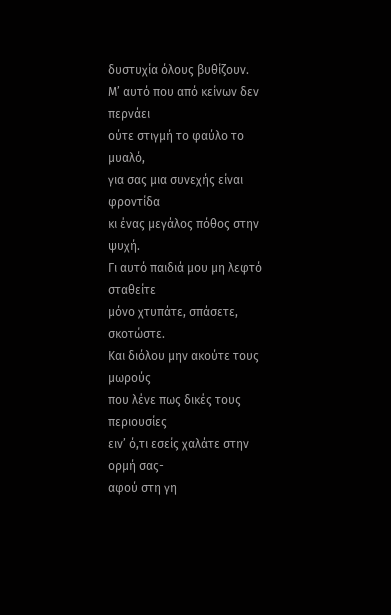δυστυχία όλους βυθίζουν.
Μ’ αυτό που από κείνων δεν περνάει
ούτε στιγμή το φαύλο το μυαλό,
για σας μια συνεχής είναι φροντίδα
κι ένας μεγάλος πόθος στην ψυχή.
Γι αυτό παιδιά μου μη λεφτό σταθείτε
μόνο χτυπάτε, σπάσετε, σκοτώστε.
Και διόλου μην ακούτε τους μωρούς
που λένε πως δικές τους περιουσίες
ειν’ ό,τι εσείς χαλάτε στην ορμή σας-
αφού στη γη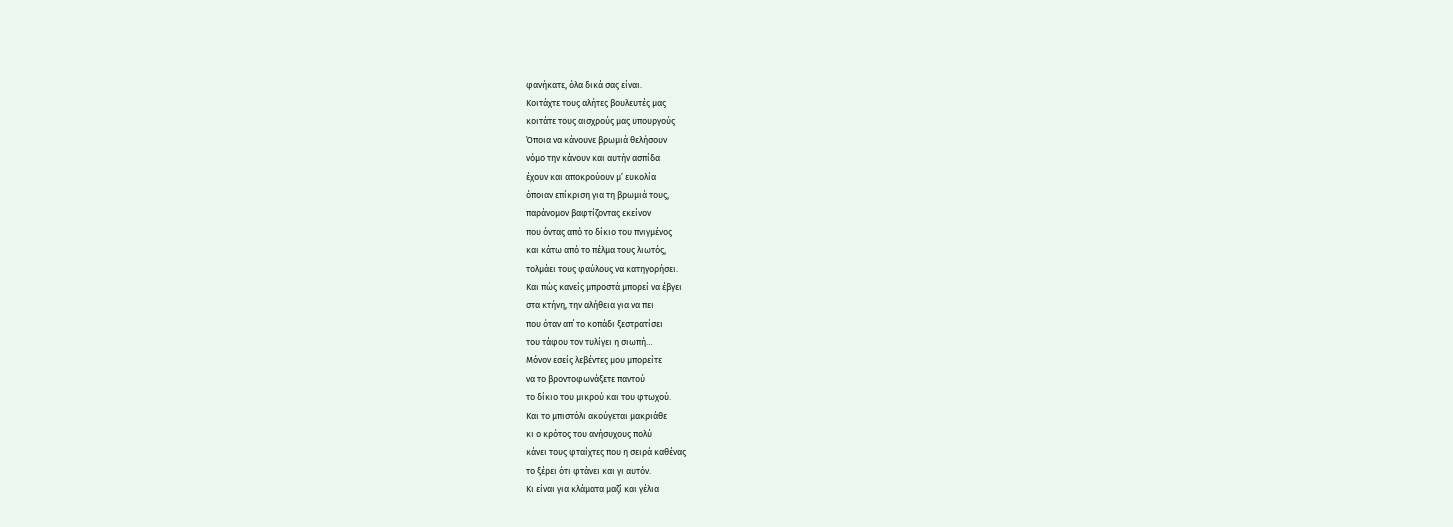φανήκατε, όλα δικά σας είναι.
Κοιτάχτε τους αλήτες βουλευτές μας
κοιτάτε τους αισχρούς μας υπουργούς
Όποια να κάνουνε βρωμιά θελήσουν
νόμο την κάνουν και αυτήν ασπίδα
έχουν και αποκρούουν μ’ ευκολία
όποιαν επίκριση για τη βρωμιά τους,
παράνομον βαφτίζοντας εκείνον
που όντας από το δίκιο του πνιγμένος
και κάτω από το πέλμα τους λιωτός,
τολμάει τους φαύλους να κατηγορήσει.
Και πώς κανείς μπροστά μπορεί να έβγει
στα κτήνη, την αλήθεια για να πει
που όταν απ΄ το κοπάδι ξεστρατίσει
του τάφου τον τυλίγει η σιωπή…
Μόνον εσείς λεβέντες μου μπορείτε
να το βροντοφωνάξετε παντού
το δίκιο του μικρού και του φτωχού.
Και το μπιστόλι ακούγεται μακριάθε
κι ο κρότος του ανήσυχους πολύ
κάνει τους φταίχτες που η σειρά καθένας
το ξέρει ότι φτάνει και γι αυτόν.
Κι είναι για κλάματα μαζί και γέλια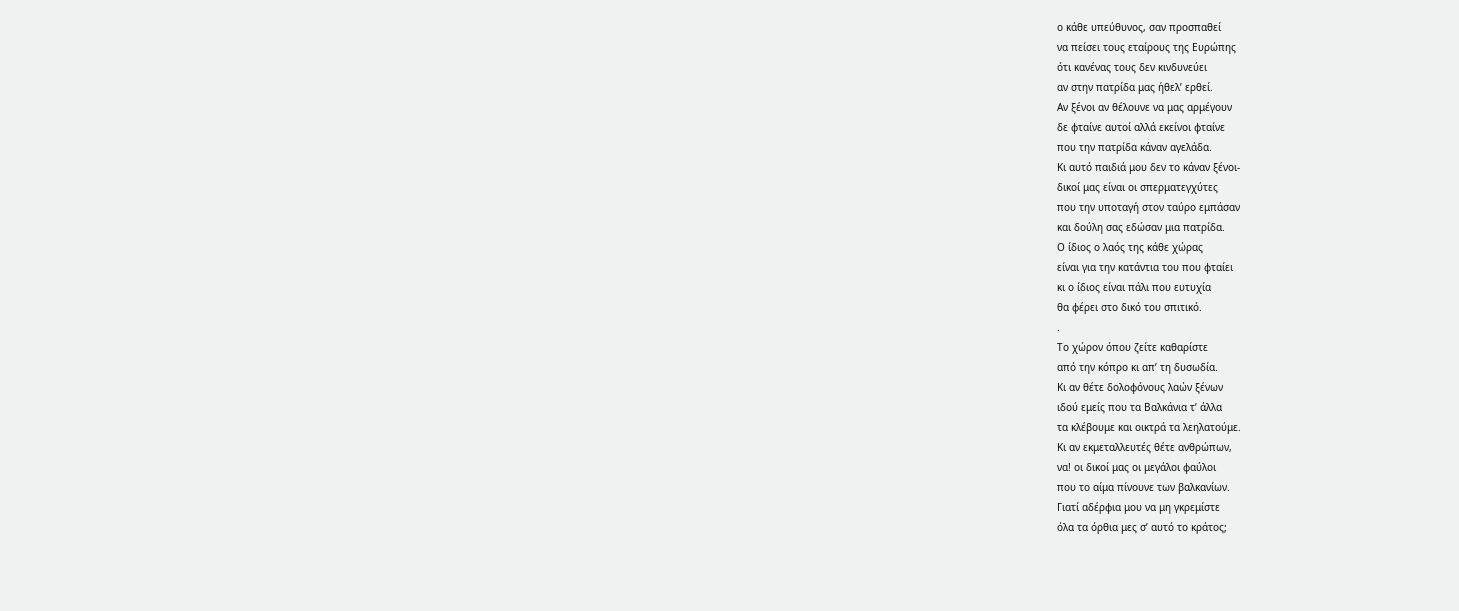ο κάθε υπεύθυνος, σαν προσπαθεί
να πείσει τους εταίρους της Ευρώπης
ότι κανένας τους δεν κινδυνεύει
αν στην πατρίδα μας ήθελ’ ερθεί.
Αν ξένοι αν θέλουνε να μας αρμέγουν
δε φταίνε αυτοί αλλά εκείνοι φταίνε
που την πατρίδα κάναν αγελάδα.
Κι αυτό παιδιά μου δεν το κάναν ξένοι-
δικοί μας είναι οι σπερματεγχύτες
που την υποταγή στον ταύρο εμπάσαν
και δούλη σας εδώσαν μια πατρίδα.
Ο ίδιος ο λαός της κάθε χώρας
είναι για την κατάντια του που φταίει
κι ο ίδιος είναι πάλι που ευτυχία
θα φέρει στο δικό του σπιτικό.
.
Το χώρον όπου ζείτε καθαρίστε
από την κόπρο κι απ’ τη δυσωδία.
Κι αν θέτε δολοφόνους λαών ξένων
ιδού εμείς που τα Βαλκάνια τ’ άλλα
τα κλέβουμε και οικτρά τα λεηλατούμε.
Κι αν εκμεταλλευτές θέτε ανθρώπων,
να! οι δικοί μας οι μεγάλοι φαύλοι
που το αίμα πίνουνε των βαλκανίων.
Γιατί αδέρφια μου να μη γκρεμίστε
όλα τα όρθια μες σ’ αυτό το κράτος;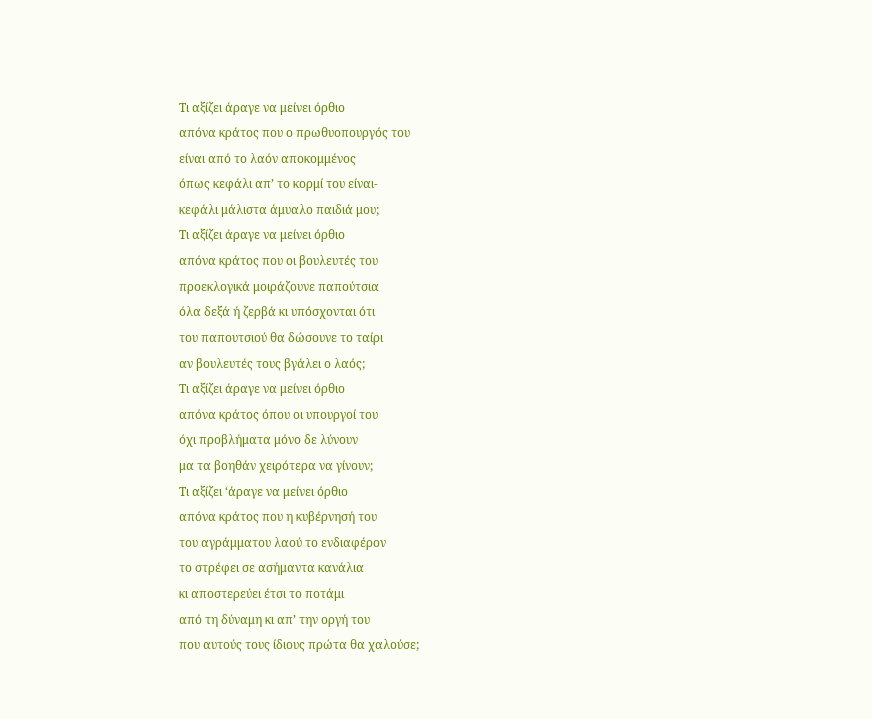Τι αξίζει άραγε να μείνει όρθιο
απόνα κράτος που ο πρωθυοπουργός του
είναι από το λαόν αποκομμένος
όπως κεφάλι απ’ το κορμί του είναι-
κεφάλι μάλιστα άμυαλο παιδιά μου;
Τι αξίζει άραγε να μείνει όρθιο
απόνα κράτος που οι βουλευτές του
προεκλογικά μοιράζουνε παπούτσια
όλα δεξά ή ζερβά κι υπόσχονται ότι
του παπουτσιού θα δώσουνε το ταίρι
αν βουλευτές τους βγάλει ο λαός;
Τι αξίζει άραγε να μείνει όρθιο
απόνα κράτος όπου οι υπουργοί του
όχι προβλήματα μόνο δε λύνουν
μα τα βοηθάν χειρότερα να γίνουν;
Τι αξίζει ‘άραγε να μείνει όρθιο
απόνα κράτος που η κυβέρνησή του
του αγράμματου λαού το ενδιαφέρον
το στρέφει σε ασήμαντα κανάλια
κι αποστερεύει έτσι το ποτάμι
από τη δύναμη κι απ’ την οργή του
που αυτούς τους ίδιους πρώτα θα χαλούσε;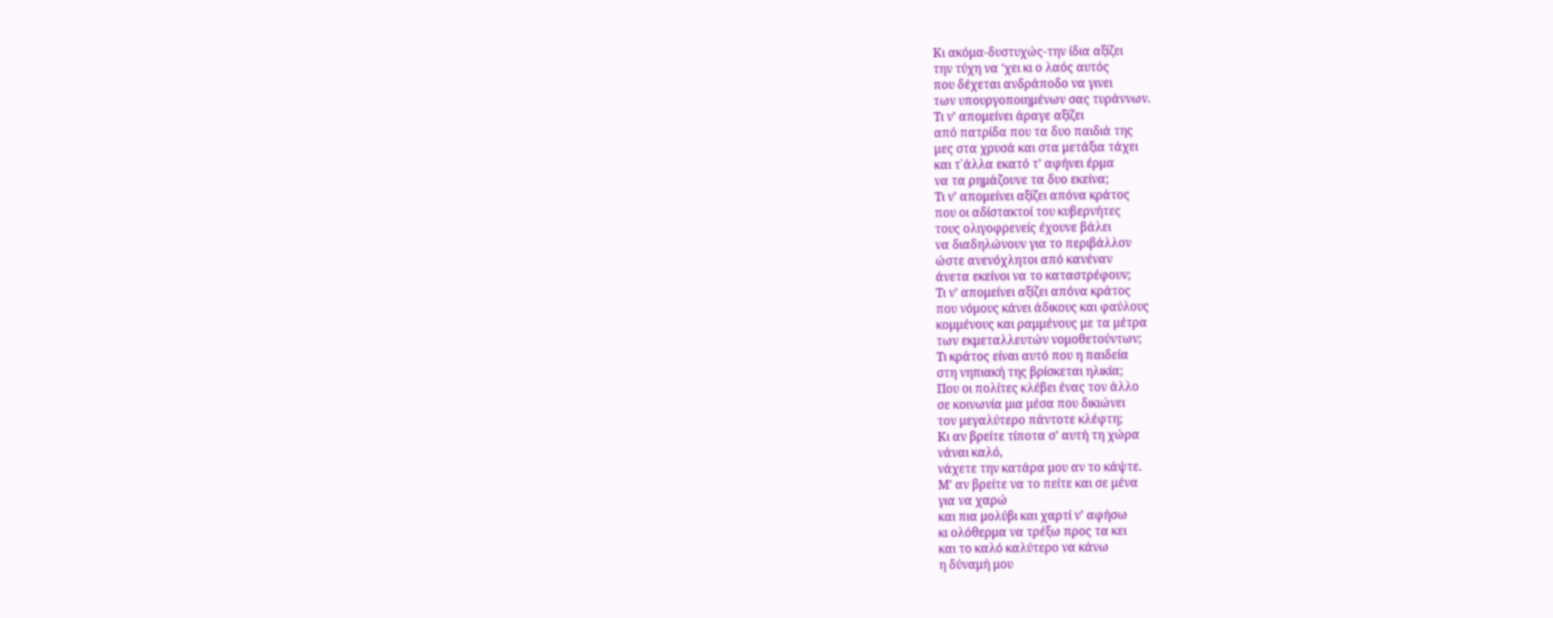Κι ακόμα-δυστυχώς-την ίδια αξίζει
την τύχη να ‘χει κι ο λαός αυτός
που δέχεται ανδράποδο να γινει
των υπουργοποιημένων σας τυράννων.
Τι ν’ απομείνει άραγε αξίζει
από πατρίδα που τα δυο παιδιά της
μες στα χρυσά και στα μετάξια τάχει
και τ΄άλλα εκατό τ’ αφήνει έρμα
να τα ρημάζουνε τα δυο εκείνα;
Τι ν’ απομείνει αξίζει απόνα κράτος
που οι αδίστακτοί του κυβερνήτες
τους ολιγοφρενείς έχουνε βάλει
να διαδηλώνουν για το περιβάλλον
ώστε ανενόχλητοι από κανέναν
άνετα εκείνοι να το καταστρέφουν;
Τι ν’ απομείνει αξίζει απόνα κράτος
που νόμους κάνει άδικους και φαύλους
κομμένους και ραμμένους με τα μέτρα
των εκμεταλλευτών νομοθετούντων;
Τι κράτος είναι αυτό που η παιδεία
στη νηπιακή της βρίσκεται ηλικία;
Που οι πολίτες κλέβει ένας τον άλλο
σε κοινωνία μια μέσα που δικιώνει
τον μεγαλύτερο πάντοτε κλέφτη;
Κι αν βρείτε τίποτα σ’ αυτή τη χώρα
νάναι καλό,
νάχετε την κατάρα μου αν το κάψτε.
Μ’ αν βρείτε να το πείτε και σε μένα
για να χαρώ
και πια μολύβι και χαρτί ν’ αφήσω
κι ολόθερμα να τρέξω προς τα κει
και το καλό καλύτερο να κάνω
η δύναμή μου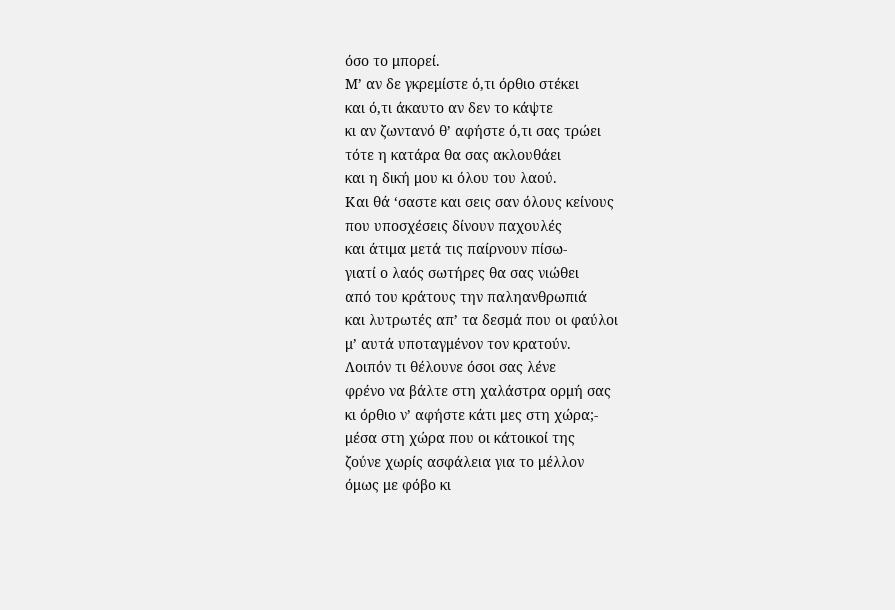όσο το μπορεί.
Μ’ αν δε γκρεμίστε ό,τι όρθιο στέκει
και ό,τι άκαυτο αν δεν το κάψτε
κι αν ζωντανό θ’ αφήστε ό,τι σας τρώει
τότε η κατάρα θα σας ακλουθάει
και η δική μου κι όλου του λαού.
Και θά ‘σαστε και σεις σαν όλους κείνους
που υποσχέσεις δίνουν παχουλές
και άτιμα μετά τις παίρνουν πίσω-
γιατί ο λαός σωτήρες θα σας νιώθει
από του κράτους την παληανθρωπιά
και λυτρωτές απ’ τα δεσμά που οι φαύλοι
μ’ αυτά υποταγμένον τον κρατούν.
Λοιπόν τι θέλουνε όσοι σας λένε
φρένο να βάλτε στη χαλάστρα ορμή σας
κι όρθιο ν’ αφήστε κάτι μες στη χώρα;-
μέσα στη χώρα που οι κάτοικοί της
ζούνε χωρίς ασφάλεια για το μέλλον
όμως με φόβο κι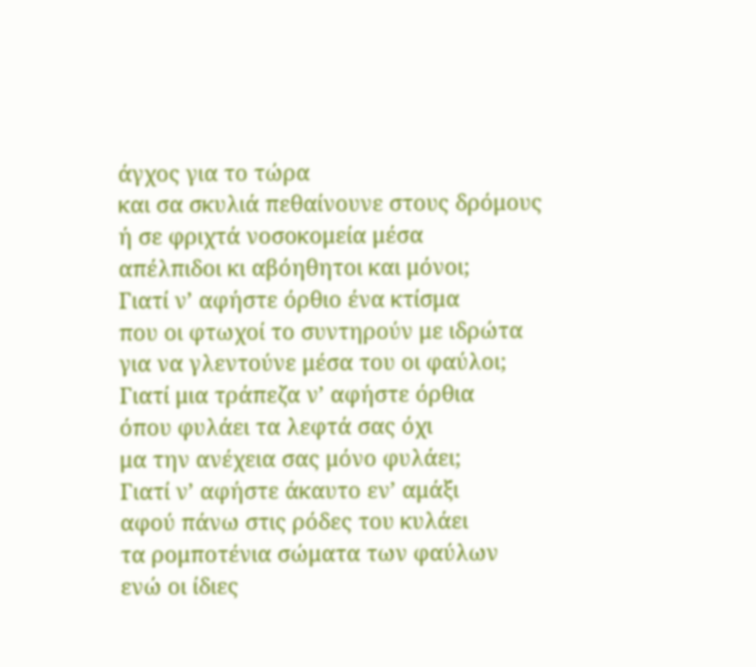άγχος για το τώρα
και σα σκυλιά πεθαίνουνε στους δρόμους
ή σε φριχτά νοσοκομεία μέσα
απέλπιδοι κι αβόηθητοι και μόνοι;
Γιατί ν’ αφήστε όρθιο ένα κτίσμα
που οι φτωχοί το συντηρούν με ιδρώτα
για να γλεντούνε μέσα του οι φαύλοι;
Γιατί μια τράπεζα ν’ αφήστε όρθια
όπου φυλάει τα λεφτά σας όχι
μα την ανέχεια σας μόνο φυλάει;
Γιατί ν’ αφήστε άκαυτο εν’ αμάξι
αφού πάνω στις ρόδες του κυλάει
τα ρομποτένια σώματα των φαύλων
ενώ οι ίδιες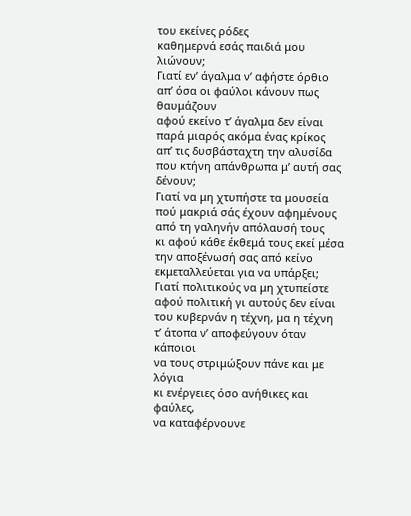του εκείνες ρόδες
καθημερνά εσάς παιδιά μου λιώνουν;
Γιατί εν’ άγαλμα ν’ αφήστε όρθιο
απ’ όσα οι φαύλοι κάνουν πως θαυμάζουν
αφού εκείνο τ’ άγαλμα δεν είναι
παρά μιαρός ακόμα ένας κρίκος
απ’ τις δυσβάσταχτη την αλυσίδα
που κτήνη απάνθρωπα μ’ αυτή σας δένουν;
Γιατί να μη χτυπήστε τα μουσεία
πού μακριά σάς έχουν αφημένους
από τη γαληνήν απόλαυσή τους
κι αφού κάθε έκθεμά τους εκεί μέσα
την αποξένωσή σας από κείνο
εκμεταλλεύεται για να υπάρξει;
Γιατί πολιτικούς να μη χτυπείστε
αφού πολιτική γι αυτούς δεν είναι
του κυβερνάν η τέχνη, μα η τέχνη
τ’ άτοπα ν’ αποφεύγουν όταν κάποιοι
να τους στριμώξουν πάνε και με λόγια
κι ενέργειες όσο ανήθικες και φαύλες,
να καταφέρνουνε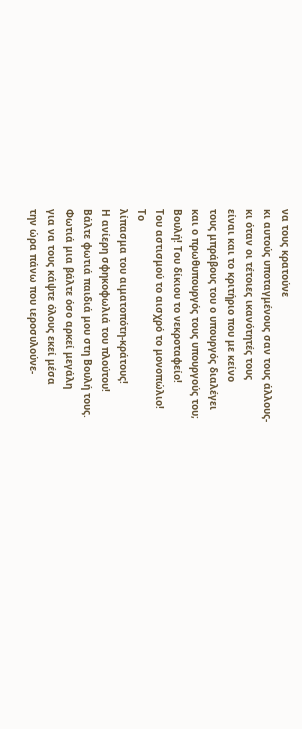να τους κρατούνε
κι αυτούς υποταγμένους σαν τους άλλους-
κι όταν οι τέτοιες ικανότητές τους
είναι και το κριτήριο που με κείνο
τους μπράβους του ο υπουργός διαλέγει
και ο πρωθυπουργός τους υπουργούς του;
Βουλή! Του δίκιου το νεκροταφείο!
Του αστισμού το αισχρό το μονοπώλιο!
Το
λίπασμα του αιματοπότη-κράτους!
Η ανίερη σφηκοφωλιά του πλούτου!
Βάλτε φωτιά παιδιά μου στη Βουλή τους.
Φωτιά μια βάλτε όσο αρκεί μεγάλη
για να τους κάψτε όλους εκεί μέσα
την ώρα πάνω που ιεροσυλούνε-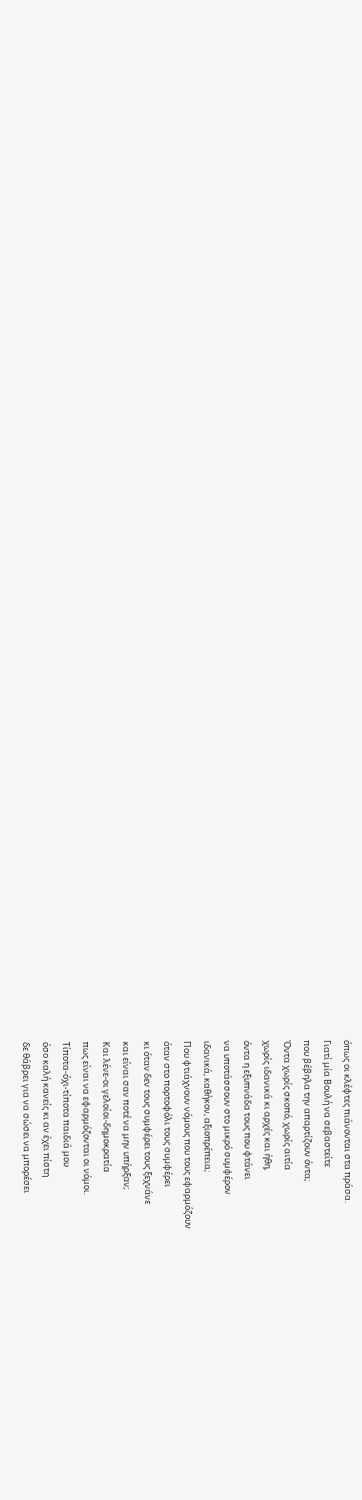όπως οι κλέφτες πιάνονται στα πράσα.
Γιατί μία Βουλή να σεβαστείτε
που βέβηλα την απαρτίζουν όντα;
Όντα χωρίς σκοπό, χωρίς αιτία
χωρίς ιδανικά κι αρχές και ήθη,
όντα η εξυπνάδα τους που φτάνει
να υποτάσσουν στο μικρό συμφέρον
ιδανικά, καθήκον, αξιοπρέπεια;
Που φτιάχνουν νόμους που τους εφαρμόζουν
όταν στο πορτοφόλι τους συμφέρει
κι όταν δεν τους συμφέρει τους ξεχνάνε
και είναι σαν ποτέ να μην υπήρξαν;
Και λένε-οι γελοίοι-δημοκρατία
πως είναι να εφαρμόζονται οι νόμοι.
Τίποτα-όχι-τίποτα παιδιά μου
όσο καλή κανείς κι αν έχει πίστη
δε θάβρει για να σώσει να μπορέσει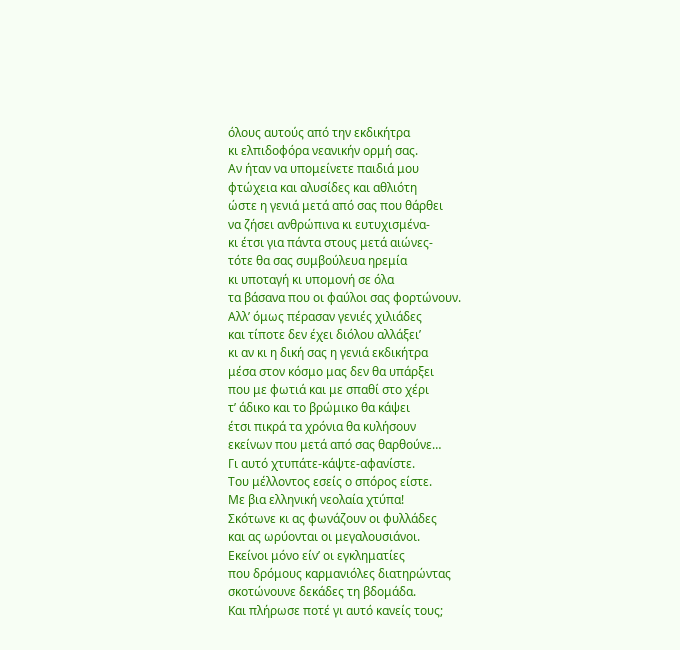όλους αυτούς από την εκδικήτρα
κι ελπιδοφόρα νεανικήν ορμή σας.
Αν ήταν να υπομείνετε παιδιά μου
φτώχεια και αλυσίδες και αθλιότη
ώστε η γενιά μετά από σας που θάρθει
να ζήσει ανθρώπινα κι ευτυχισμένα-
κι έτσι για πάντα στους μετά αιώνες-
τότε θα σας συμβούλευα ηρεμία
κι υποταγή κι υπομονή σε όλα
τα βάσανα που οι φαύλοι σας φορτώνουν.
Αλλ’ όμως πέρασαν γενιές χιλιάδες
και τίποτε δεν έχει διόλου αλλάξει’
κι αν κι η δική σας η γενιά εκδικήτρα
μέσα στον κόσμο μας δεν θα υπάρξει
που με φωτιά και με σπαθί στο χέρι
τ’ άδικο και το βρώμικο θα κάψει
έτσι πικρά τα χρόνια θα κυλήσουν
εκείνων που μετά από σας θαρθούνε…
Γι αυτό χτυπάτε-κάψτε-αφανίστε.
Του μέλλοντος εσείς ο σπόρος είστε.
Με βια ελληνική νεολαία χτύπα!
Σκότωνε κι ας φωνάζουν οι φυλλάδες
και ας ωρύονται οι μεγαλουσιάνοι.
Εκείνοι μόνο είν’ οι εγκληματίες
που δρόμους καρμανιόλες διατηρώντας
σκοτώνουνε δεκάδες τη βδομάδα.
Και πλήρωσε ποτέ γι αυτό κανείς τους;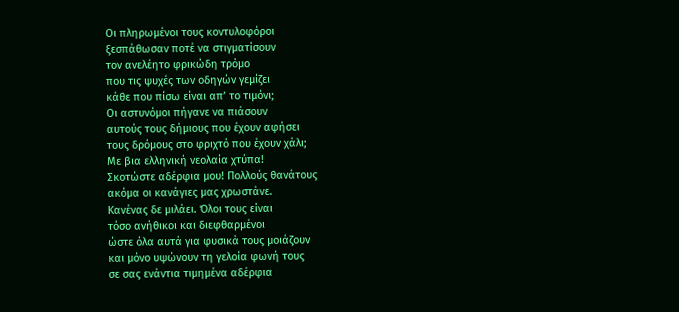Οι πληρωμένοι τους κοντυλοφόροι
ξεσπάθωσαν ποτέ να στιγματίσουν
τον ανελέητο φρικώδη τρόμο
που τις ψυχές των οδηγών γεμίζει
κάθε που πίσω είναι απ’ το τιμόνι;
Οι αστυνόμοι πήγανε να πιάσουν
αυτούς τους δήμιους που έχουν αφήσει
τους δρόμους στο φριχτό που έχουν χάλι;
Με βια ελληνική νεολαία χτύπα!
Σκοτώστε αδέρφια μου! Πολλούς θανάτους
ακόμα οι κανάγιες μας χρωστάνε.
Κανένας δε μιλάει. Όλοι τους είναι
τόσο ανήθικοι και διεφθαρμένοι
ώστε όλα αυτά για φυσικά τους μοιάζουν
και μόνο υψώνουν τη γελοία φωνή τους
σε σας ενάντια τιμημένα αδέρφια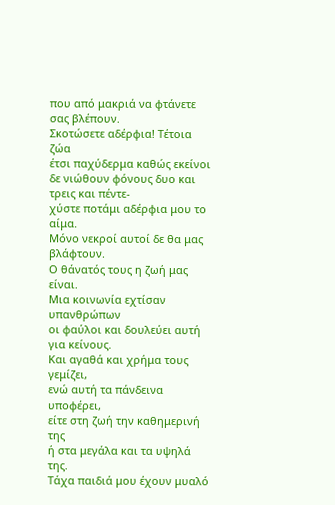που από μακριά να φτάνετε σας βλέπουν.
Σκοτώσετε αδέρφια! Τέτοια ζώα
έτσι παχύδερμα καθώς εκείνοι
δε νιώθουν φόνους δυο και τρεις και πέντε-
χύστε ποτάμι αδέρφια μου το αίμα.
Μόνο νεκροί αυτοί δε θα μας βλάφτουν.
Ο θάνατός τους η ζωή μας είναι.
Μια κοινωνία εχτίσαν υπανθρώπων
οι φαύλοι και δουλεύει αυτή για κείνους.
Και αγαθά και χρήμα τους γεμίζει,
ενώ αυτή τα πάνδεινα υποφέρει,
είτε στη ζωή την καθημερινή της
ή στα μεγάλα και τα υψηλά της.
Τάχα παιδιά μου έχουν μυαλό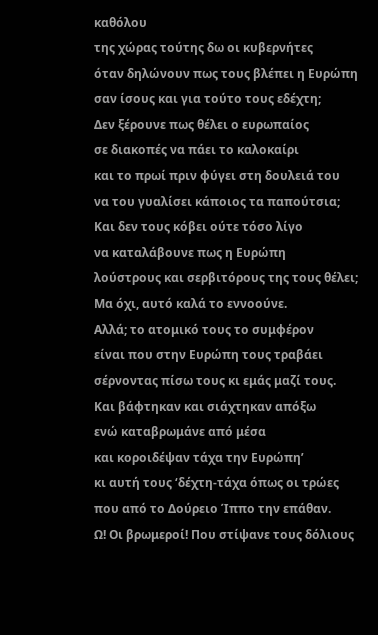καθόλου
της χώρας τούτης δω οι κυβερνήτες
όταν δηλώνουν πως τους βλέπει η Ευρώπη
σαν ίσους και για τούτο τους εδέχτη;
Δεν ξέρουνε πως θέλει ο ευρωπαίος
σε διακοπές να πάει το καλοκαίρι
και το πρωί πριν φύγει στη δουλειά του
να του γυαλίσει κάποιος τα παπούτσια;
Και δεν τους κόβει ούτε τόσο λίγο
να καταλάβουνε πως η Ευρώπη
λούστρους και σερβιτόρους της τους θέλει;
Μα όχι, αυτό καλά το εννοούνε.
Αλλά; το ατομικό τους το συμφέρον
είναι που στην Ευρώπη τους τραβάει
σέρνοντας πίσω τους κι εμάς μαζί τους.
Και βάφτηκαν και σιάχτηκαν απόξω
ενώ καταβρωμάνε από μέσα
και κοροιδέψαν τάχα την Ευρώπη’
κι αυτή τους ‘δέχτη-τάχα όπως οι τρώες
που από το Δούρειο Ίππο την επάθαν.
Ω! Οι βρωμεροί! Που στίψανε τους δόλιους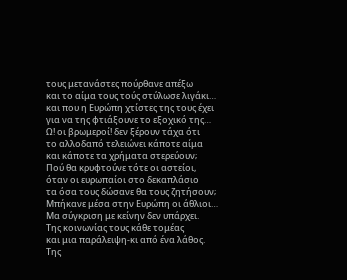τους μετανάστες πούρθανε απέξω
και το αίμα τους τούς στύλωσε λιγάκι…
και που η Ευρώπη χτίστες της τους έχει
για να της φτιάξουνε το εξοχικό της…
Ω! οι βρωμεροί! δεν ξέρουν τάχα ότι
το αλλοδαπό τελειώνει κάποτε αίμα
και κάποτε τα χρήματα στερεύουν;
Πού θα κρυφτούνε τότε οι αστείοι,
όταν οι ευρωπαίοι στο δεκαπλάσιο
τα όσα τους δώσανε θα τους ζητήσουν;
Μπήκανε μέσα στην Ευρώπη οι άθλιοι…
Μα σύγκριση με κείνην δεν υπάρχει.
Της κοινωνίας τους κάθε τομέας
και μια παράλειψη-κι από ένα λάθος.
Της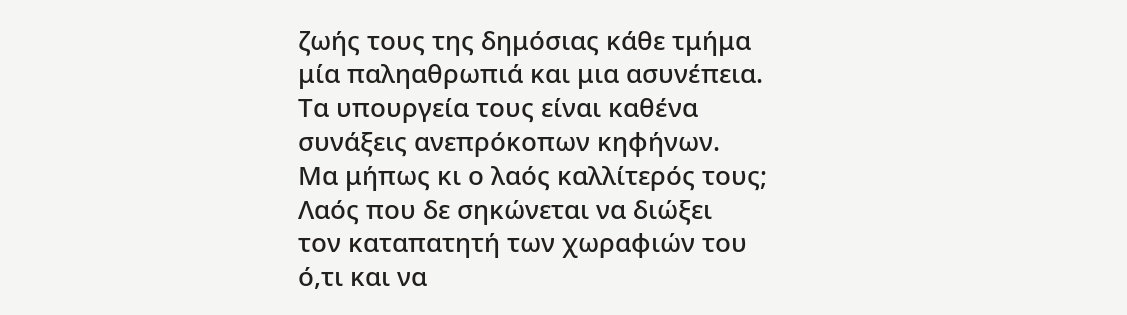ζωής τους της δημόσιας κάθε τμήμα
μία παληαθρωπιά και μια ασυνέπεια.
Τα υπουργεία τους είναι καθένα
συνάξεις ανεπρόκοπων κηφήνων.
Μα μήπως κι ο λαός καλλίτερός τους;
Λαός που δε σηκώνεται να διώξει
τον καταπατητή των χωραφιών του
ό,τι και να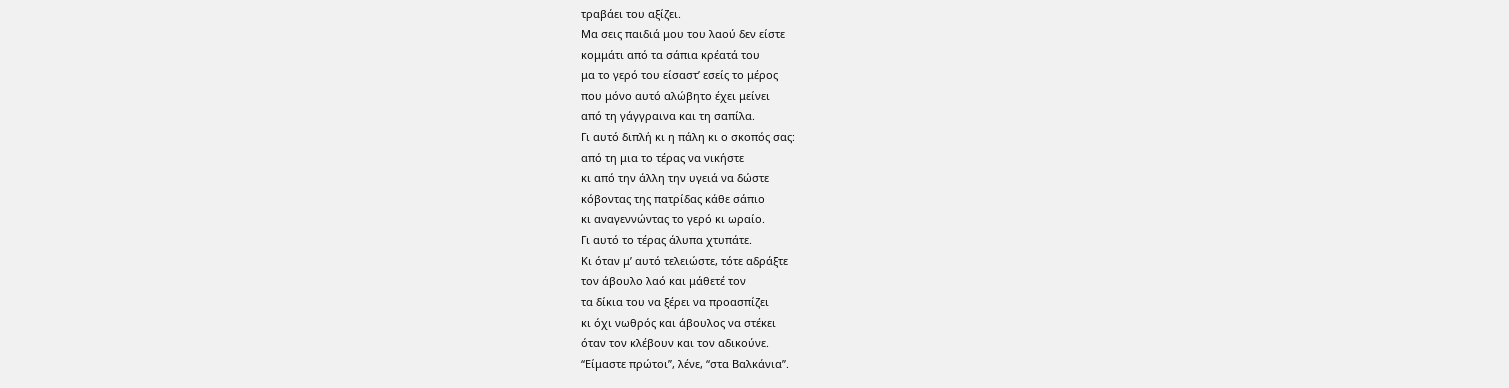τραβάει του αξίζει.
Μα σεις παιδιά μου του λαού δεν είστε
κομμάτι από τα σάπια κρέατά του
μα το γερό του είσαστ’ εσείς το μέρος
που μόνο αυτό αλώβητο έχει μείνει
από τη γάγγραινα και τη σαπίλα.
Γι αυτό διπλή κι η πάλη κι ο σκοπός σας:
από τη μια το τέρας να νικήστε
κι από την άλλη την υγειά να δώστε
κόβοντας της πατρίδας κάθε σάπιο
κι αναγεννώντας το γερό κι ωραίο.
Γι αυτό το τέρας άλυπα χτυπάτε.
Κι όταν μ’ αυτό τελειώστε, τότε αδράξτε
τον άβουλο λαό και μάθετέ τον
τα δίκια του να ξέρει να προασπίζει
κι όχι νωθρός και άβουλος να στέκει
όταν τον κλέβουν και τον αδικούνε.
“Είμαστε πρώτοι”, λένε, “στα Βαλκάνια”.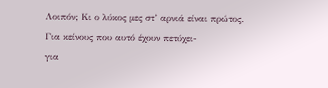Λοιπόν; Κι ο λύκος μες στ’ αρνιά είναι πρώτος.
Για κείνους που αυτό έχουν πετύχει-
για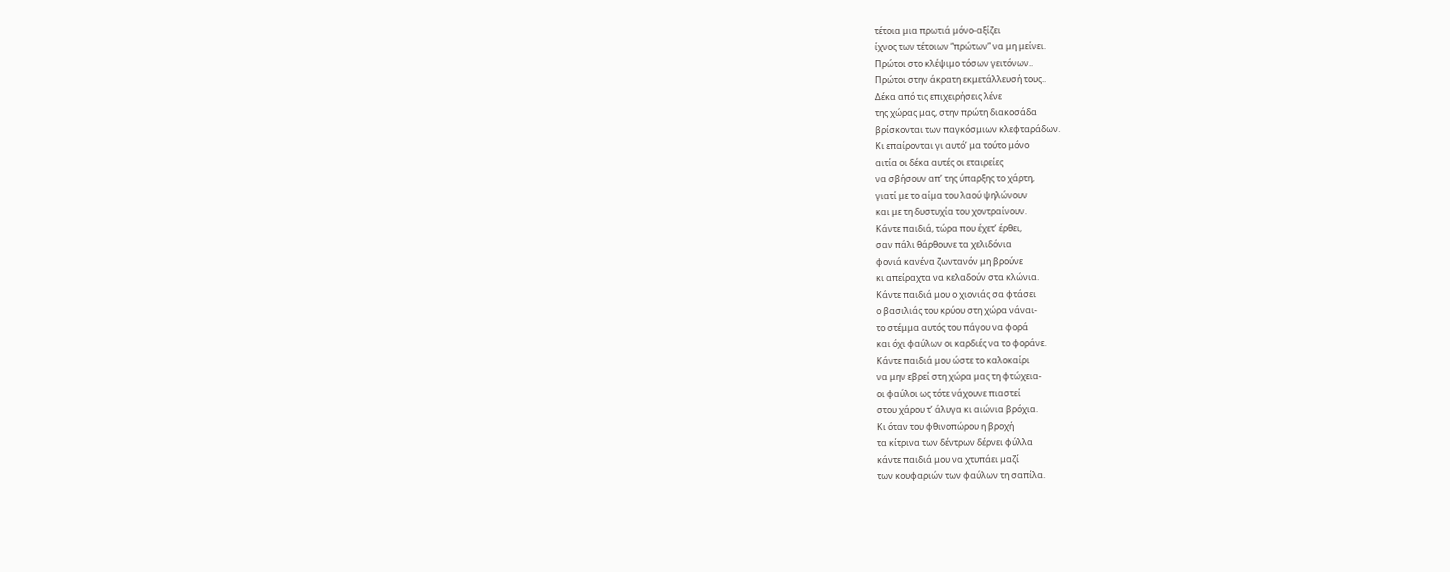τέτοια μια πρωτιά μόνο-αξίζει
ίχνος των τέτοιων “πρώτων” να μη μείνει.
Πρώτοι στο κλέψιμο τόσων γειτόνων..
Πρώτοι στην άκρατη εκμετάλλευσή τους..
Δέκα από τις επιχειρήσεις λένε
της χώρας μας, στην πρώτη διακοσάδα
βρίσκονται των παγκόσμιων κλεφταράδων.
Κι επαίρονται γι αυτό’ μα τούτο μόνο
αιτία οι δέκα αυτές οι εταιρείες
να σβήσουν απ’ της ύπαρξης το χάρτη,
γιατί με το αίμα του λαού ψηλώνουν
και με τη δυστυχία του χοντραίνουν.
Κάντε παιδιά, τώρα που έχετ’ έρθει,
σαν πάλι θάρθουνε τα χελιδόνια
φονιά κανένα ζωντανόν μη βρούνε
κι απείραχτα να κελαδούν στα κλώνια.
Κάντε παιδιά μου ο χιονιάς σα φτάσει
ο βασιλιάς του κρύου στη χώρα νάναι-
το στέμμα αυτός του πάγου να φορά
και όχι φαύλων οι καρδιές να το φοράνε.
Κάντε παιδιά μου ώστε το καλοκαίρι
να μην εβρεί στη χώρα μας τη φτώχεια-
οι φαύλοι ως τότε νάχουνε πιαστεί
στου χάρου τ’ άλυγα κι αιώνια βρόχια.
Κι όταν του φθινοπώρου η βροχή
τα κίτρινα των δέντρων δέρνει φύλλα
κάντε παιδιά μου να χτυπάει μαζί
των κουφαριών των φαύλων τη σαπίλα.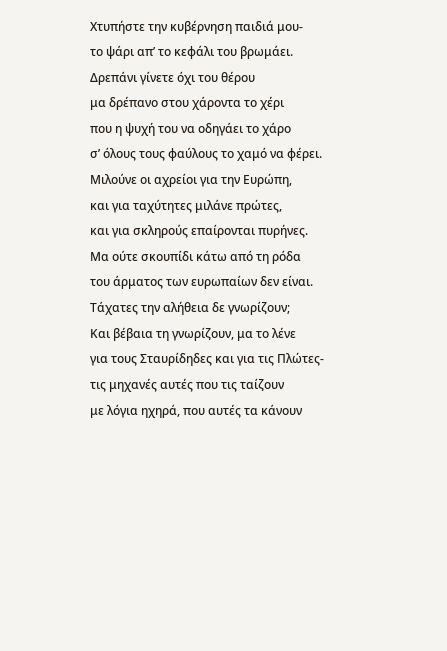Χτυπήστε την κυβέρνηση παιδιά μου-
το ψάρι απ’ το κεφάλι του βρωμάει.
Δρεπάνι γίνετε όχι του θέρου
μα δρέπανο στου χάροντα το χέρι
που η ψυχή του να οδηγάει το χάρο
σ’ όλους τους φαύλους το χαμό να φέρει.
Μιλούνε οι αχρείοι για την Ευρώπη,
και για ταχύτητες μιλάνε πρώτες,
και για σκληρούς επαίρονται πυρήνες.
Μα ούτε σκουπίδι κάτω από τη ρόδα
του άρματος των ευρωπαίων δεν είναι.
Τάχατες την αλήθεια δε γνωρίζουν;
Και βέβαια τη γνωρίζουν, μα το λένε
για τους Σταυρίδηδες και για τις Πλώτες-
τις μηχανές αυτές που τις ταίζουν
με λόγια ηχηρά, που αυτές τα κάνουν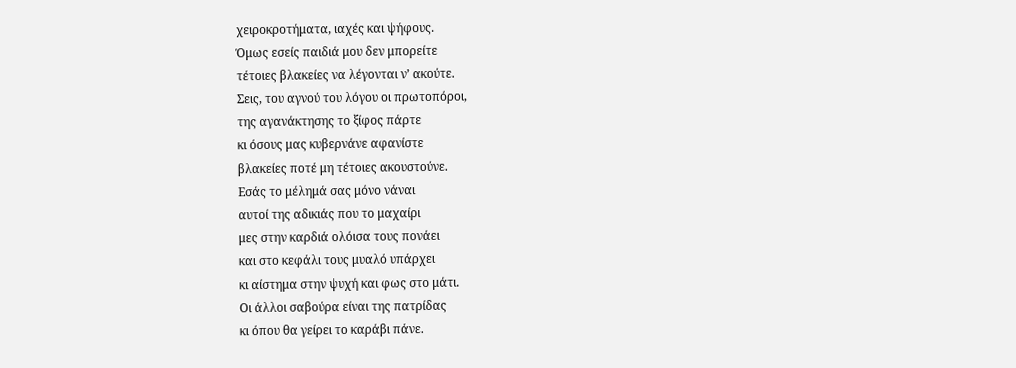χειροκροτήματα, ιαχές και ψήφους.
Όμως εσείς παιδιά μου δεν μπορείτε
τέτοιες βλακείες να λέγονται ν’ ακούτε.
Σεις, του αγνού του λόγου οι πρωτοπόροι,
της αγανάκτησης το ξίφος πάρτε
κι όσους μας κυβερνάνε αφανίστε
βλακείες ποτέ μη τέτοιες ακουστούνε.
Εσάς το μέλημά σας μόνο νάναι
αυτοί της αδικιάς που το μαχαίρι
μες στην καρδιά ολόισα τους πονάει
και στο κεφάλι τους μυαλό υπάρχει
κι αίστημα στην ψυχή και φως στο μάτι.
Οι άλλοι σαβούρα είναι της πατρίδας
κι όπου θα γείρει το καράβι πάνε.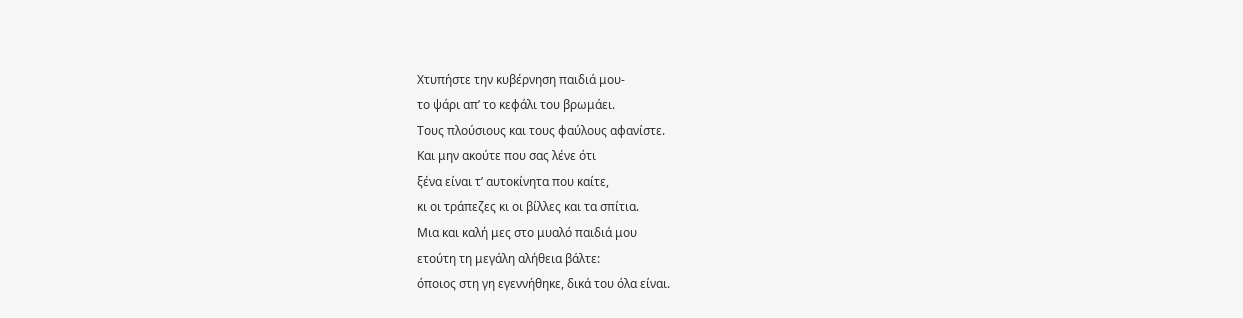Χτυπήστε την κυβέρνηση παιδιά μου-
το ψάρι απ’ το κεφάλι του βρωμάει.
Τους πλούσιους και τους φαύλους αφανίστε.
Και μην ακούτε που σας λένε ότι
ξένα είναι τ’ αυτοκίνητα που καίτε,
κι οι τράπεζες κι οι βίλλες και τα σπίτια.
Μια και καλή μες στο μυαλό παιδιά μου
ετούτη τη μεγάλη αλήθεια βάλτε:
όποιος στη γη εγεννήθηκε, δικά του όλα είναι.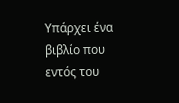Υπάρχει ένα βιβλίο που εντός του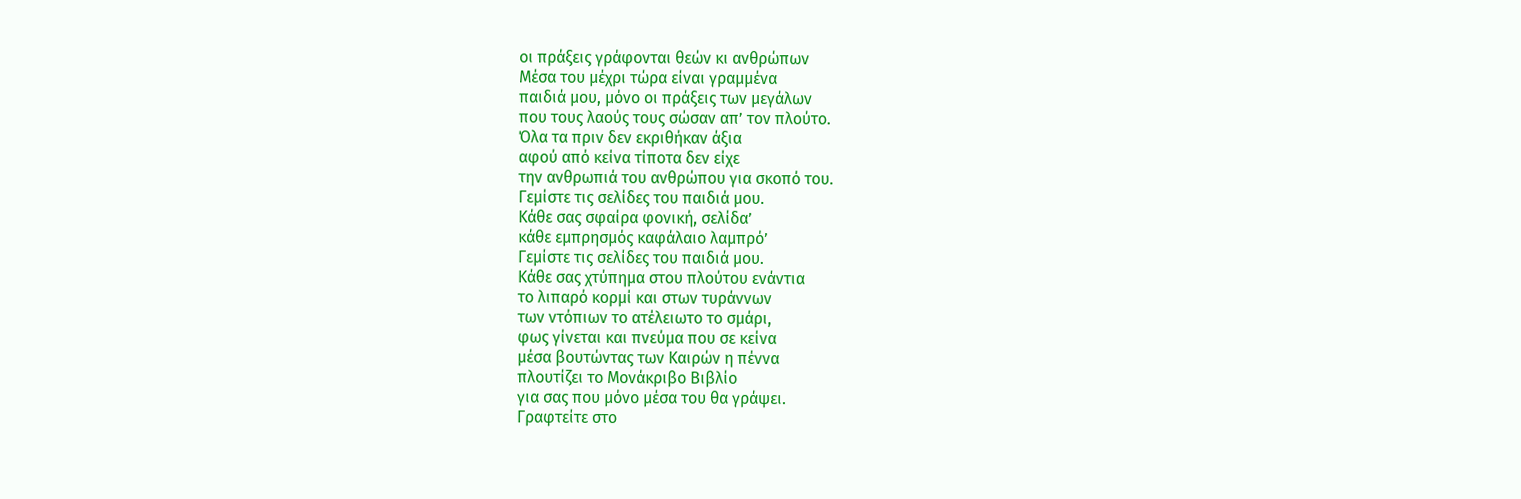οι πράξεις γράφονται θεών κι ανθρώπων
Μέσα του μέχρι τώρα είναι γραμμένα
παιδιά μου, μόνο οι πράξεις των μεγάλων
που τους λαούς τους σώσαν απ’ τον πλούτο.
Όλα τα πριν δεν εκριθήκαν άξια
αφού από κείνα τίποτα δεν είχε
την ανθρωπιά του ανθρώπου για σκοπό του.
Γεμίστε τις σελίδες του παιδιά μου.
Κάθε σας σφαίρα φονική, σελίδα’
κάθε εμπρησμός καφάλαιο λαμπρό’
Γεμίστε τις σελίδες του παιδιά μου.
Κάθε σας χτύπημα στου πλούτου ενάντια
το λιπαρό κορμί και στων τυράννων
των ντόπιων το ατέλειωτο το σμάρι,
φως γίνεται και πνεύμα που σε κείνα
μέσα βουτώντας των Καιρών η πέννα
πλουτίζει το Μονάκριβο Βιβλίο
για σας που μόνο μέσα του θα γράψει.
Γραφτείτε στο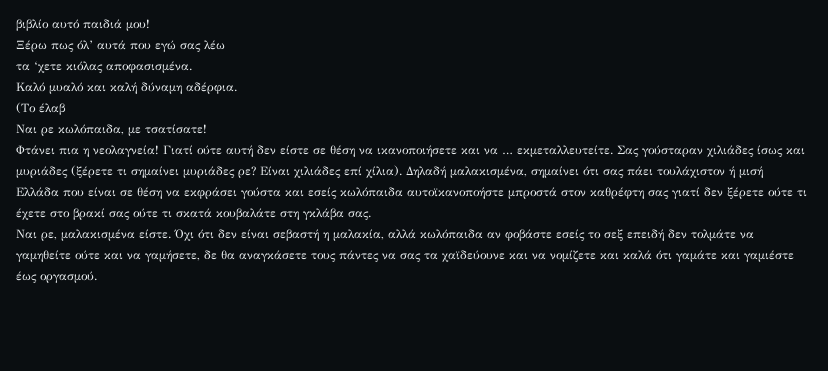βιβλίο αυτό παιδιά μου!
Ξέρω πως όλ’ αυτά που εγώ σας λέω
τα ‘χετε κιόλας αποφασισμένα.
Καλό μυαλό και καλή δύναμη αδέρφια.
(Το έλαβ
Ναι ρε κωλόπαιδα, με τσατίσατε!
Φτάνει πια η νεολαγνεία! Γιατί ούτε αυτή δεν είστε σε θέση να ικανοποιήσετε και να … εκμεταλλευτείτε. Σας γούσταραν χιλιάδες ίσως και μυριάδες (ξέρετε τι σημαίνει μυριάδες ρε? Είναι χιλιάδες επί χίλια). Δηλαδή μαλακισμένα, σημαίνει ότι σας πάει τουλάχιστον ή μισή Ελλάδα που είναι σε θέση να εκφράσει γούστα και εσείς κωλόπαιδα αυτοϊκανοποήστε μπροστά στον καθρέφτη σας γιατί δεν ξέρετε ούτε τι έχετε στο βρακί σας ούτε τι σκατά κουβαλάτε στη γκλάβα σας.
Ναι ρε, μαλακισμένα είστε. Όχι ότι δεν είναι σεβαστή η μαλακία, αλλά κωλόπαιδα αν φοβάστε εσείς το σεξ επειδή δεν τολμάτε να γαμηθείτε ούτε και να γαμήσετε, δε θα αναγκάσετε τους πάντες να σας τα χαϊδεύουνε και να νομίζετε και καλά ότι γαμάτε και γαμιέστε έως οργασμού.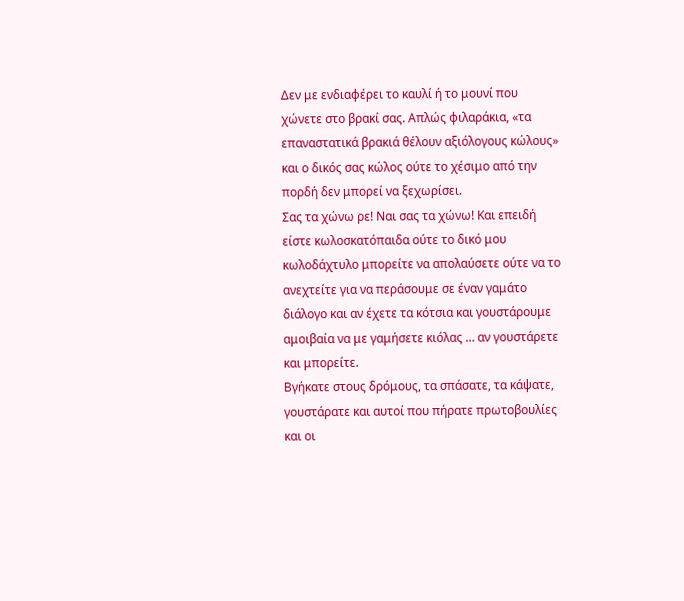Δεν με ενδιαφέρει το καυλί ή το μουνί που χώνετε στο βρακί σας. Απλώς φιλαράκια, «τα επαναστατικά βρακιά θέλουν αξιόλογους κώλους» και ο δικός σας κώλος ούτε το χέσιμο από την πορδή δεν μπορεί να ξεχωρίσει.
Σας τα χώνω ρε! Ναι σας τα χώνω! Και επειδή είστε κωλοσκατόπαιδα ούτε το δικό μου κωλοδάχτυλο μπορείτε να απολαύσετε ούτε να το ανεχτείτε για να περάσουμε σε έναν γαμάτο διάλογο και αν έχετε τα κότσια και γουστάρουμε αμοιβαία να με γαμήσετε κιόλας … αν γουστάρετε και μπορείτε.
Βγήκατε στους δρόμους, τα σπάσατε, τα κάψατε, γουστάρατε και αυτοί που πήρατε πρωτοβουλίες και οι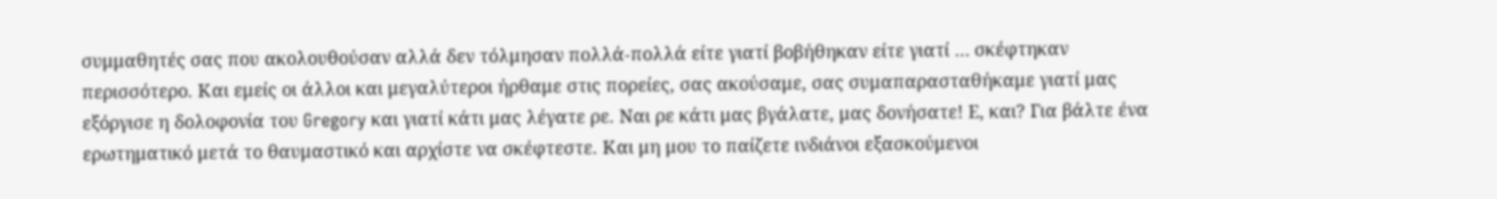συμμαθητές σας που ακολουθούσαν αλλά δεν τόλμησαν πολλά-πολλά είτε γιατί βοβήθηκαν είτε γιατί … σκέφτηκαν περισσότερο. Και εμείς οι άλλοι και μεγαλύτεροι ήρθαμε στις πορείες, σας ακούσαμε, σας συμαπαρασταθήκαμε γιατί μας εξόργισε η δολοφονία του Gregory και γιατί κάτι μας λέγατε ρε. Ναι ρε κάτι μας βγάλατε, μας δονήσατε! Ε, και? Για βάλτε ένα ερωτηματικό μετά το θαυμαστικό και αρχίστε να σκέφτεστε. Και μη μου το παίζετε ινδιάνοι εξασκούμενοι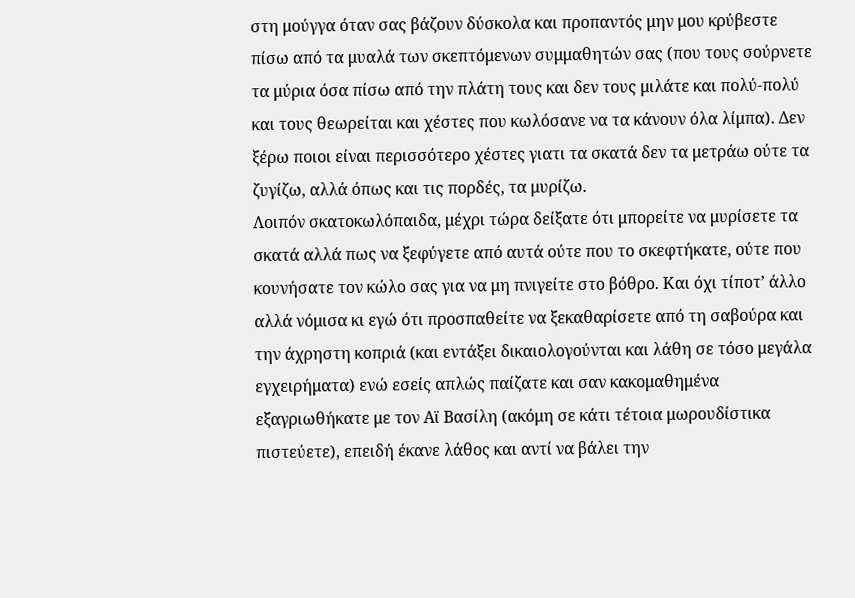στη μούγγα όταν σας βάζουν δύσκολα και προπαντός μην μου κρύβεστε πίσω από τα μυαλά των σκεπτόμενων συμμαθητών σας (που τους σούρνετε τα μύρια όσα πίσω από την πλάτη τους και δεν τους μιλάτε και πολύ-πολύ και τους θεωρείται και χέστες που κωλόσανε να τα κάνουν όλα λίμπα). Δεν ξέρω ποιοι είναι περισσότερο χέστες γιατι τα σκατά δεν τα μετράω ούτε τα ζυγίζω, αλλά όπως και τις πορδές, τα μυρίζω.
Λοιπόν σκατοκωλόπαιδα, μέχρι τώρα δείξατε ότι μπορείτε να μυρίσετε τα σκατά αλλά πως να ξεφύγετε από αυτά ούτε που το σκεφτήκατε, ούτε που κουνήσατε τον κώλο σας για να μη πνιγείτε στο βόθρο. Και όχι τίποτ’ άλλο αλλά νόμισα κι εγώ ότι προσπαθείτε να ξεκαθαρίσετε από τη σαβούρα και την άχρηστη κοπριά (και εντάξει δικαιολογούνται και λάθη σε τόσο μεγάλα εγχειρήματα) ενώ εσείς απλώς παίζατε και σαν κακομαθημένα εξαγριωθήκατε με τον Αϊ Βασίλη (ακόμη σε κάτι τέτοια μωρουδίστικα πιστεύετε), επειδή έκανε λάθος και αντί να βάλει την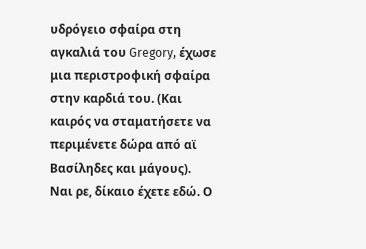υδρόγειο σφαίρα στη αγκαλιά του Gregory, έχωσε μια περιστροφική σφαίρα στην καρδιά του. (Και καιρός να σταματήσετε να περιμένετε δώρα από αϊ Βασίληδες και μάγους).
Ναι ρε, δίκαιο έχετε εδώ. Ο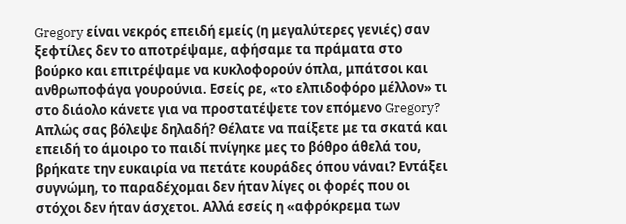Gregory είναι νεκρός επειδή εμείς (η μεγαλύτερες γενιές) σαν ξεφτίλες δεν το αποτρέψαμε, αφήσαμε τα πράματα στο βούρκο και επιτρέψαμε να κυκλοφορούν όπλα, μπάτσοι και ανθρωποφάγα γουρούνια. Εσείς ρε, «το ελπιδοφόρο μέλλον» τι στο διάολο κάνετε για να προστατέψετε τον επόμενο Gregory?
Απλώς σας βόλεψε δηλαδή? Θέλατε να παίξετε με τα σκατά και επειδή το άμοιρο το παιδί πνίγηκε μες το βόθρο άθελά του, βρήκατε την ευκαιρία να πετάτε κουράδες όπου νάναι? Εντάξει συγνώμη, το παραδέχομαι δεν ήταν λίγες οι φορές που οι στόχοι δεν ήταν άσχετοι. Αλλά εσείς η «αφρόκρεμα των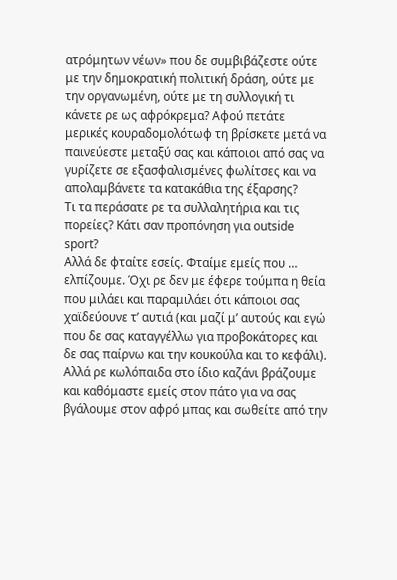ατρόμητων νέων» που δε συμβιβάζεστε ούτε με την δημοκρατική πολιτική δράση, ούτε με την οργανωμένη, ούτε με τη συλλογική τι κάνετε ρε ως αφρόκρεμα? Αφού πετάτε μερικές κουραδομολότωφ τη βρίσκετε μετά να παινεύεστε μεταξύ σας και κάποιοι από σας να γυρίζετε σε εξασφαλισμένες φωλίτσες και να απολαμβάνετε τα κατακάθια της έξαρσης?
Τι τα περάσατε ρε τα συλλαλητήρια και τις πορείες? Κάτι σαν προπόνηση για outside sport?
Αλλά δε φταίτε εσείς. Φταίμε εμείς που … ελπίζουμε. Όχι ρε δεν με έφερε τούμπα η θεία που μιλάει και παραμιλάει ότι κάποιοι σας χαϊδεύουνε τ’ αυτιά (και μαζί μ’ αυτούς και εγώ που δε σας καταγγέλλω για προβοκάτορες και δε σας παίρνω και την κουκούλα και το κεφάλι). Αλλά ρε κωλόπαιδα στο ίδιο καζάνι βράζουμε και καθόμαστε εμείς στον πάτο για να σας βγάλουμε στον αφρό μπας και σωθείτε από την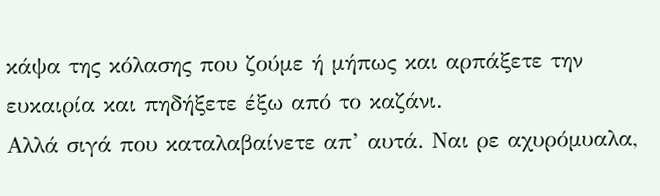κάψα της κόλασης που ζούμε ή μήπως και αρπάξετε την ευκαιρία και πηδήξετε έξω από το καζάνι.
Αλλά σιγά που καταλαβαίνετε απ’ αυτά. Ναι ρε αχυρόμυαλα,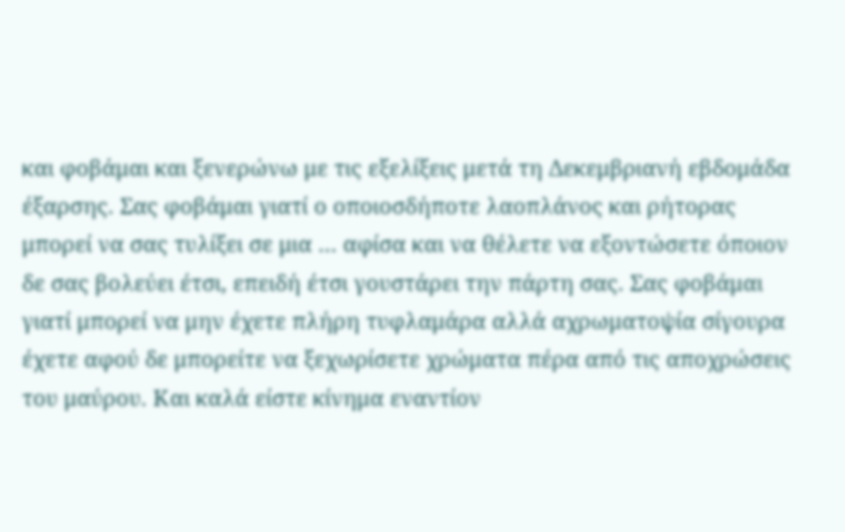και φοβάμαι και ξενερώνω με τις εξελίξεις μετά τη Δεκεμβριανή εβδομάδα έξαρσης. Σας φοβάμαι γιατί ο οποιοσδήποτε λαοπλάνος και ρήτορας μπορεί να σας τυλίξει σε μια … αφίσα και να θέλετε να εξοντώσετε όποιον δε σας βολεύει έτσι, επειδή έτσι γουστάρει την πάρτη σας. Σας φοβάμαι γιατί μπορεί να μην έχετε πλήρη τυφλαμάρα αλλά αχρωματοψία σίγουρα έχετε αφού δε μπορείτε να ξεχωρίσετε χρώματα πέρα από τις αποχρώσεις του μαύρου. Και καλά είστε κίνημα εναντίον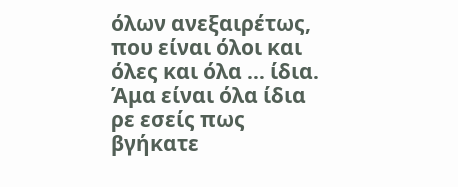όλων ανεξαιρέτως, που είναι όλοι και όλες και όλα … ίδια. Άμα είναι όλα ίδια ρε εσείς πως βγήκατε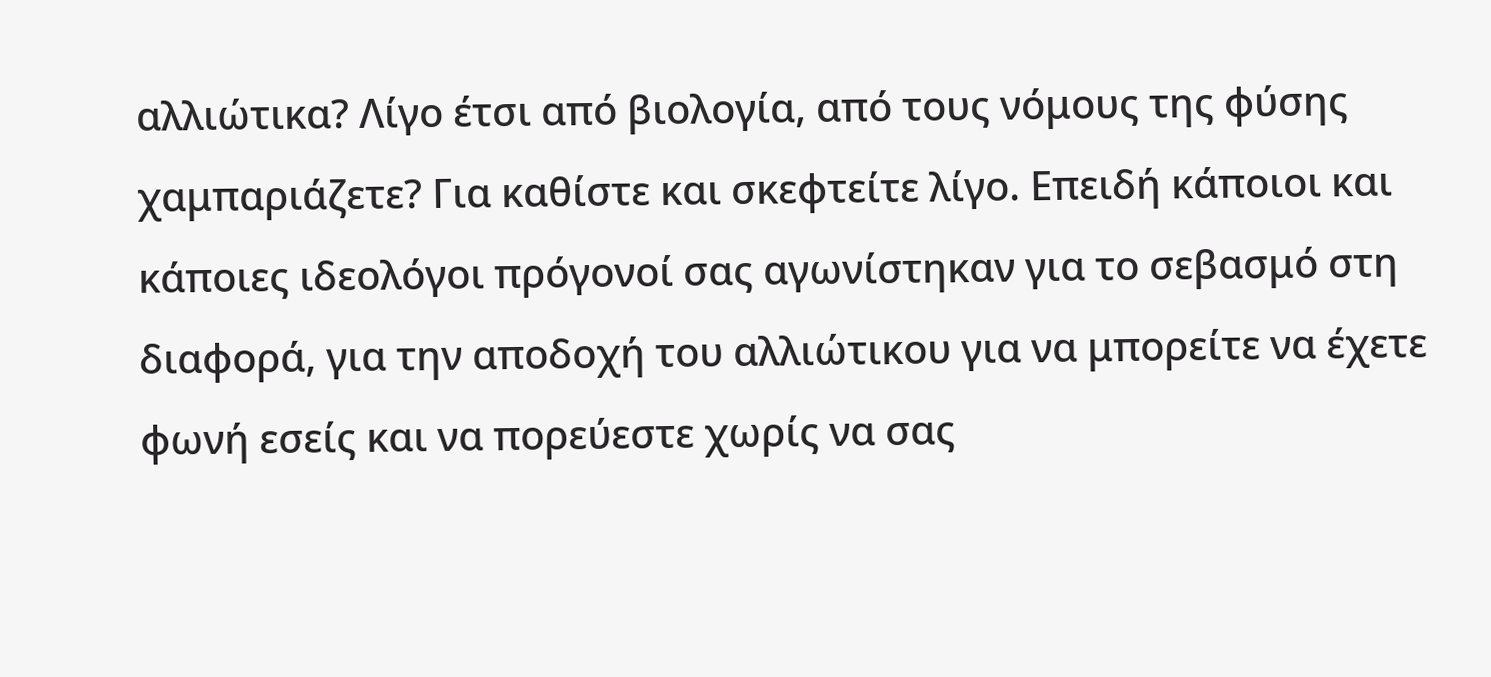αλλιώτικα? Λίγο έτσι από βιολογία, από τους νόμους της φύσης χαμπαριάζετε? Για καθίστε και σκεφτείτε λίγο. Επειδή κάποιοι και κάποιες ιδεολόγοι πρόγονοί σας αγωνίστηκαν για το σεβασμό στη διαφορά, για την αποδοχή του αλλιώτικου για να μπορείτε να έχετε φωνή εσείς και να πορεύεστε χωρίς να σας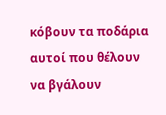κόβουν τα ποδάρια αυτοί που θέλουν να βγάλουν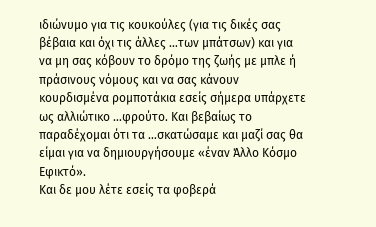ιδιώνυμο για τις κουκούλες (για τις δικές σας βέβαια και όχι τις άλλες …των μπάτσων) και για να μη σας κόβουν το δρόμο της ζωής με μπλε ή πράσινους νόμους και να σας κάνουν κουρδισμένα ρομποτάκια εσείς σήμερα υπάρχετε ως αλλιώτικο …φρούτο. Και βεβαίως το παραδέχομαι ότι τα …σκατώσαμε και μαζί σας θα είμαι για να δημιουργήσουμε «έναν Άλλο Κόσμο Εφικτό».
Και δε μου λέτε εσείς τα φοβερά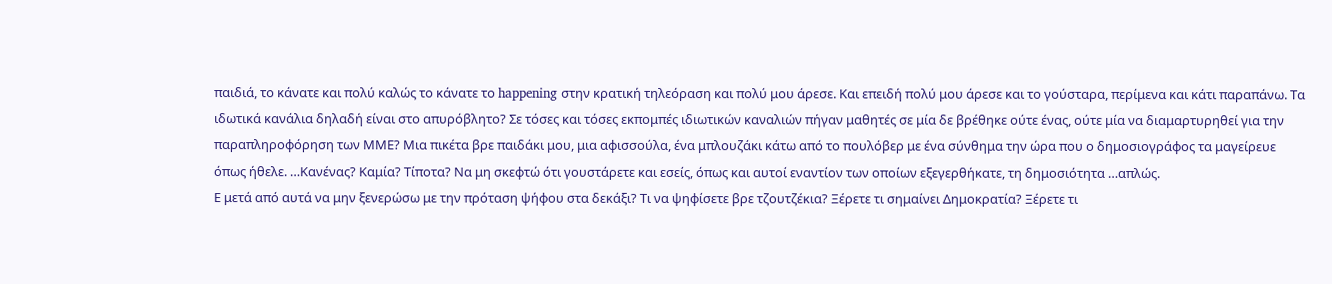παιδιά, το κάνατε και πολύ καλώς το κάνατε το happening στην κρατική τηλεόραση και πολύ μου άρεσε. Και επειδή πολύ μου άρεσε και το γούσταρα, περίμενα και κάτι παραπάνω. Τα ιδωτικά κανάλια δηλαδή είναι στο απυρόβλητο? Σε τόσες και τόσες εκπομπές ιδιωτικών καναλιών πήγαν μαθητές σε μία δε βρέθηκε ούτε ένας, ούτε μία να διαμαρτυρηθεί για την παραπληροφόρηση των ΜΜΕ? Μια πικέτα βρε παιδάκι μου, μια αφισσούλα, ένα μπλουζάκι κάτω από το πουλόβερ με ένα σύνθημα την ώρα που ο δημοσιογράφος τα μαγείρευε όπως ήθελε. …Κανένας? Καμία? Τίποτα? Να μη σκεφτώ ότι γουστάρετε και εσείς, όπως και αυτοί εναντίον των οποίων εξεγερθήκατε, τη δημοσιότητα …απλώς.
Ε μετά από αυτά να μην ξενερώσω με την πρόταση ψήφου στα δεκάξι? Τι να ψηφίσετε βρε τζουτζέκια? Ξέρετε τι σημαίνει Δημοκρατία? Ξέρετε τι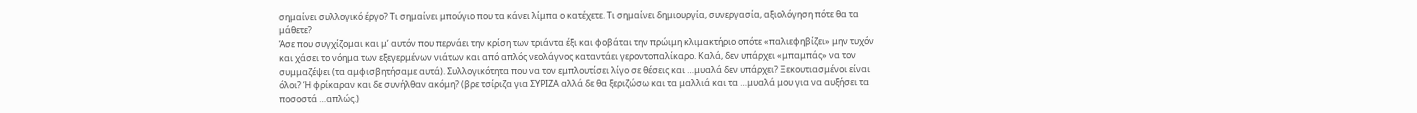σημαίνει συλλογικό έργο? Τι σημαίνει μπούγιο που τα κάνει λίμπα ο κατέχετε. Τι σημαίνει δημιουργία, συνεργασία, αξιολόγηση πότε θα τα μάθετε?
Άσε που συγχίζομαι και μ’ αυτόν που περνάει την κρίση των τριάντα έξι και φοβάται την πρώιμη κλιμακτήριο οπότε «παλιεφηβίζει» μην τυχόν και χάσει το νόημα των εξεγερμένων νιάτων και από απλός νεολάγνος καταντάει γεροντοπαλίκαρο. Καλά, δεν υπάρχει «μπαμπάς» να τον συμμαζέψει (τα αμφισβητήσαμε αυτά). Συλλογικότητα που να τον εμπλουτίσει λίγο σε θέσεις και …μυαλά δεν υπάρχει? Ξεκουτιασμένοι είναι όλοι? Ή φρίκαραν και δε συνήλθαν ακόμη? (βρε τσίριζα για ΣΥΡΙΖΑ αλλά δε θα ξεριζώσω και τα μαλλιά και τα …μυαλά μου για να αυξήσει τα ποσοστά …απλώς.)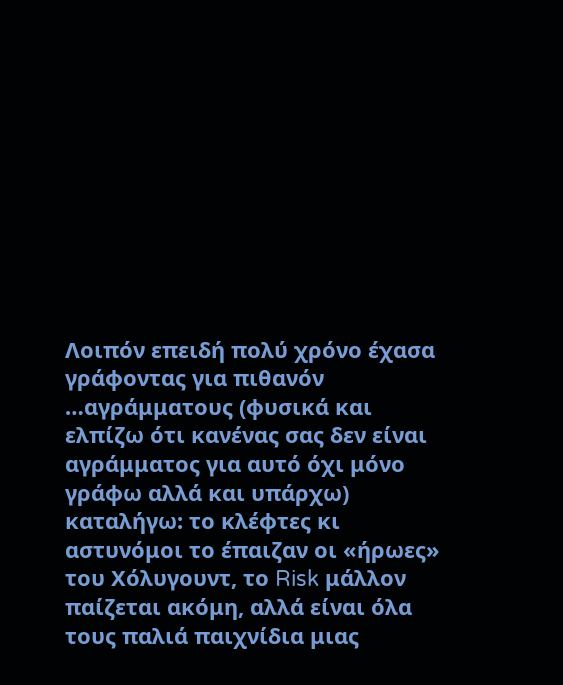Λοιπόν επειδή πολύ χρόνο έχασα γράφοντας για πιθανόν …αγράμματους (φυσικά και ελπίζω ότι κανένας σας δεν είναι αγράμματος για αυτό όχι μόνο γράφω αλλά και υπάρχω) καταλήγω: το κλέφτες κι αστυνόμοι το έπαιζαν οι «ήρωες» του Χόλυγουντ, το Risk μάλλον παίζεται ακόμη, αλλά είναι όλα τους παλιά παιχνίδια μιας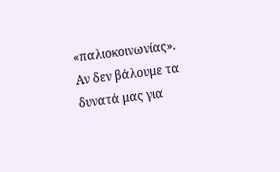«παλιοκοινωνίας».
Αν δεν βάλουμε τα δυνατά μας για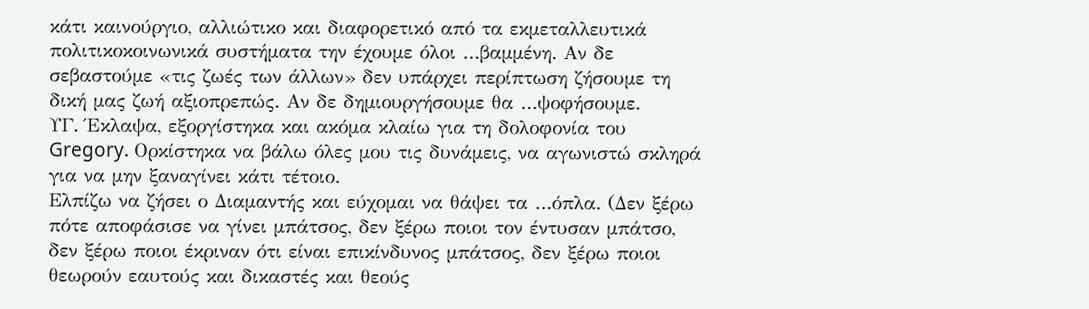κάτι καινούργιο, αλλιώτικο και διαφορετικό από τα εκμεταλλευτικά πολιτικοκοινωνικά συστήματα την έχουμε όλοι …βαμμένη. Αν δε σεβαστούμε «τις ζωές των άλλων» δεν υπάρχει περίπτωση ζήσουμε τη δική μας ζωή αξιοπρεπώς. Αν δε δημιουργήσουμε θα …ψοφήσουμε.
ΥΓ. Έκλαψα, εξοργίστηκα και ακόμα κλαίω για τη δολοφονία του Gregory. Ορκίστηκα να βάλω όλες μου τις δυνάμεις, να αγωνιστώ σκληρά για να μην ξαναγίνει κάτι τέτοιο.
Ελπίζω να ζήσει ο Διαμαντής και εύχομαι να θάψει τα …όπλα. (Δεν ξέρω πότε αποφάσισε να γίνει μπάτσος, δεν ξέρω ποιοι τον έντυσαν μπάτσο, δεν ξέρω ποιοι έκριναν ότι είναι επικίνδυνος μπάτσος, δεν ξέρω ποιοι θεωρούν εαυτούς και δικαστές και θεούς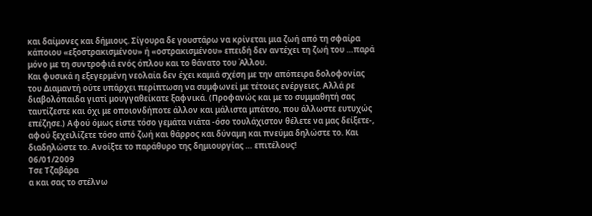και δαίμονες και δήμιους. Σίγουρα δε γουστάρω να κρίνεται μια ζωή από τη σφαίρα κάποιου «εξοστρακισμένου» ή «οστρακισμένου» επειδή δεν αντέχει τη ζωή του …παρά μόνο με τη συντροφιά ενός όπλου και το θάνατο του Άλλου.
Και φυσικά η εξεγερμένη νεολαία δεν έχει καμιά σχέση με την απόπειρα δολοφονίας του Διαμαντή ούτε υπάρχει περίπτωση να συμφωνεί με τέτοιες ενέργειες. Αλλά ρε διαβολόπαιδα γιατί μουγγαθείκατε ξαφνικά. (Προφανώς και με το συμμαθητή σας ταυτίζεστε και όχι με οποιονδήποτε άλλον και μάλιστα μπάτσο, που άλλωστε ευτυχώς επέζησε.) Αφού όμως είστε τόσο γεμάτα νιάτα -όσο τουλάχιστον θέλετε να μας δείξετε-, αφού ξεχειλίζετε τόσο από ζωή και θάρρος και δύναμη και πνεύμα δηλώστε το. Και διαδηλώστε το. Ανοίξτε το παράθυρο της δημιουργίας … επιτέλους!
06/01/2009
Τσε Τζαβάρα
α και σας το στέλνω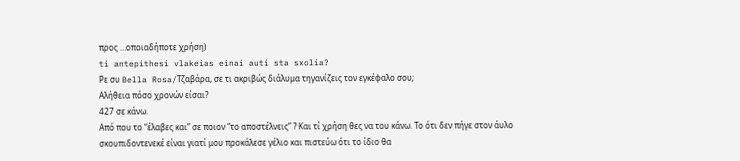προς …οποιαδήποτε χρήση)
ti antepithesi vlakeias einai auti sta sxolia?
Ρε συ Bella Rosa/Τζαβάρα, σε τι ακριβώς διάλυμα τηγανίζεις τον εγκέφαλο σου;
Αλήθεια πόσο χρονών είσαι?
427 σε κάνω.
Από που το “έλαβες και” σε ποιον “το αποστέλνεις” ? Και τί χρήση θες να του κάνω. Το ότι δεν πήγε στον άυλο σκουπιδοντενεκέ είναι γιατί μου προκάλεσε γέλιο και πιστεύω ότι το ίδιο θα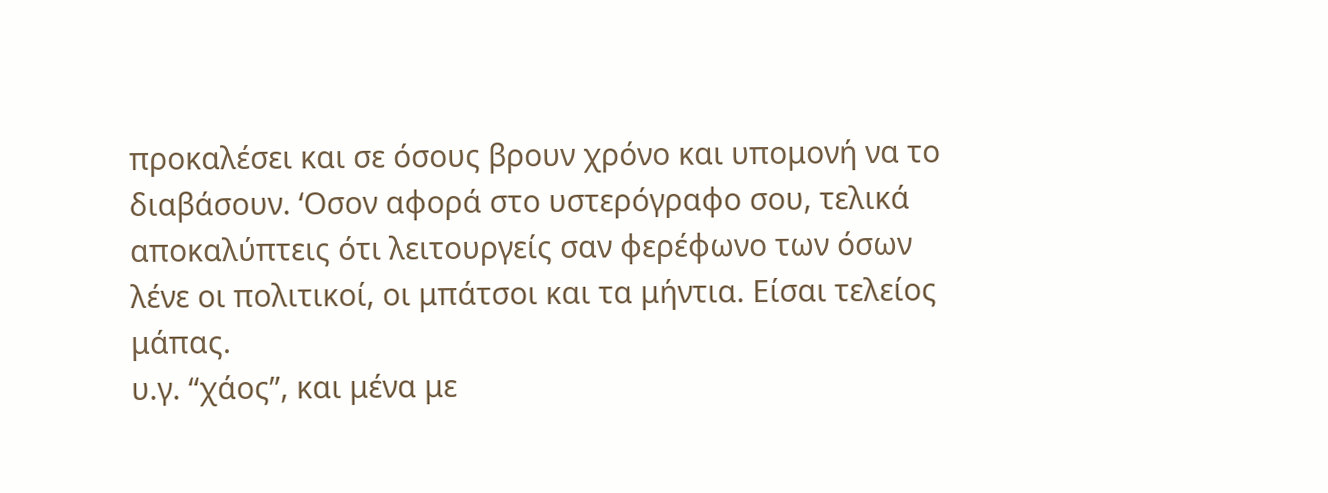προκαλέσει και σε όσους βρουν χρόνο και υπομονή να το διαβάσουν. ‘Οσον αφορά στο υστερόγραφο σου, τελικά αποκαλύπτεις ότι λειτουργείς σαν φερέφωνο των όσων λένε οι πολιτικοί, οι μπάτσοι και τα μήντια. Είσαι τελείος μάπας.
υ.γ. “χάος”, και μένα με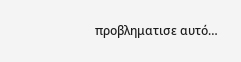προβληματισε αυτό…